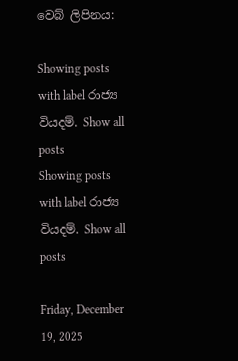වෙබ් ලිපිනය:

Showing posts with label රාජ්‍ය වියදම්. Show all posts
Showing posts with label රාජ්‍ය වියදම්. Show all posts

Friday, December 19, 2025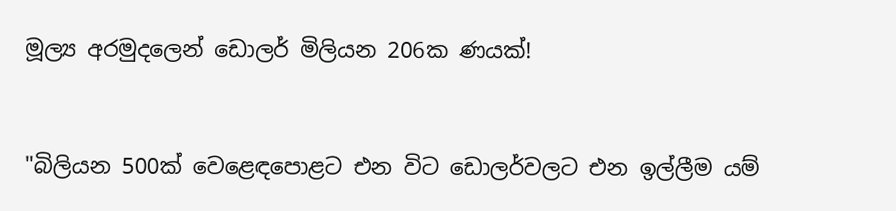මූල්‍ය අරමුදලෙන් ඩොලර් මිලියන 206ක ණයක්!


"බිලියන 500ක් වෙළෙඳපොළට එන විට ඩොලර්වලට එන ඉල්ලීම යම්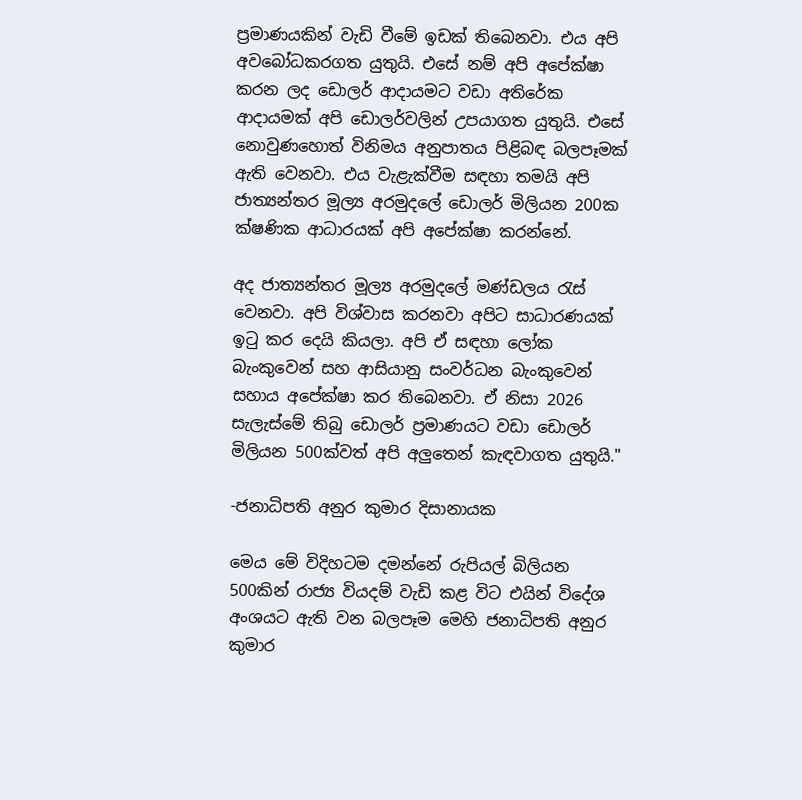ප්‍රමාණයකින් වැඩි වීමේ ඉඩක් තිබෙනවා. එය අපි අවබෝධකරගත යුතුයි. එසේ නම් අපි අපේක්ෂා කරන ලද ඩොලර් ආදායමට වඩා අතිරේක ආදායමක් අපි ඩොලර්වලින් උපයාගත යුතුයි. එසේ නොවුණහොත් විනිමය අනුපාතය පිළිබඳ බලපෑමක් ඇති වෙනවා. එය වැළැක්වීම සඳහා තමයි අපි ජාත්‍යන්තර මූල්‍ය අරමුදලේ ඩොලර් මිලියන 200ක ක්ෂණික ආධාරයක් අපි අපේක්ෂා කරන්නේ.

අද ජාත්‍යන්තර මූල්‍ය අරමුදලේ මණ්ඩලය රැස් වෙනවා. අපි විශ්වාස කරනවා අපිට සාධාරණයක් ඉටු කර දෙයි කියලා. අපි ඒ සඳහා ලෝක බැංකුවෙන් සහ ආසියානු සංවර්ධන බැංකුවෙන් සහාය අපේක්ෂා කර තිබෙනවා. ඒ නිසා 2026 සැලැස්මේ තිබු ඩොලර් ප්‍රමාණයට වඩා ඩොලර් මිලියන 500ක්වත් අපි අලුතෙන් කැඳවාගත යුතුයි."

-ජනාධිපති අනුර කුමාර දිසානායක

මෙය මේ විදිහටම දමන්නේ රුපියල් බිලියන 500කින් රාජ්‍ය වියදම් වැඩි කළ විට එයින් විදේශ අංශයට ඇති වන බලපෑම මෙහි ජනාධිපති අනුර කුමාර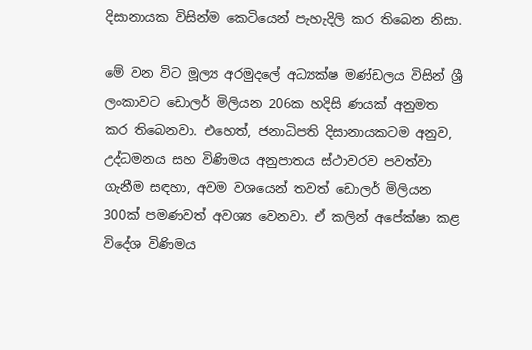දිසානායක විසින්ම කෙටියෙන් පැහැදිලි කර තිබෙන නිසා.

මේ වන විට මූල්‍ය අරමුදලේ අධ්‍යක්ෂ මණ්ඩලය විසින් ශ්‍රී ලංකාවට ඩොලර් මිලියන 206ක හදිසි ණයක් අනුමත කර තිබෙනවා. එහෙත්, ජනාධිපති දිසානායකටම අනුව, උද්ධමනය සහ විණිමය අනුපාතය ස්ථාවරව පවත්වා ගැනීම සඳහා, අවම වශයෙන් තවත් ඩොලර් මිලියන 300ක් පමණවත් අවශ්‍ය වෙනවා. ඒ කලින් අපේක්ෂා කළ විදේශ විණිමය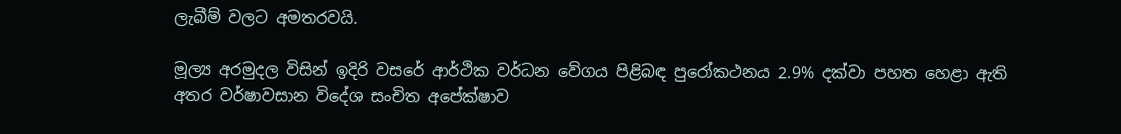ලැබීම් වලට අමතරවයි.

මූල්‍ය අරමුදල විසින් ඉදිරි වසරේ ආර්ථික වර්ධන වේගය පිළිබඳ පුරෝකථනය 2.9% දක්වා පහත හෙළා ඇති අතර වර්ෂාවසාන විදේශ සංචිත අපේක්ෂාව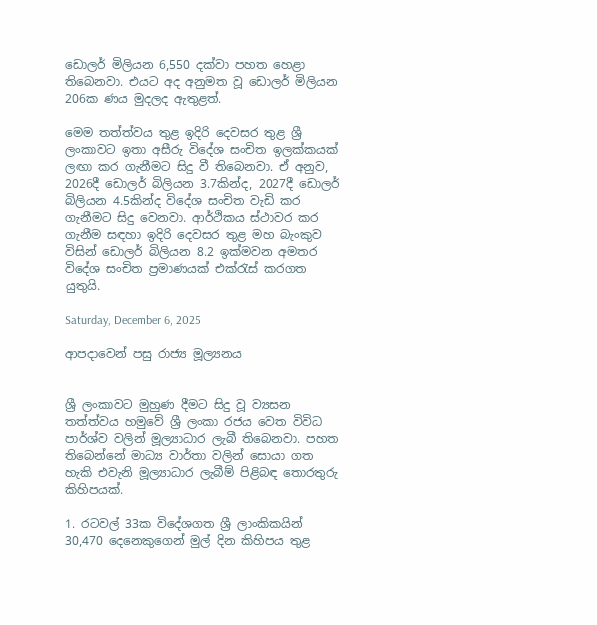ඩොලර් මිලියන 6,550 දක්වා පහත හෙළා තිබෙනවා. එයට අද අනුමත වූ ඩොලර් මිලියන 206ක ණය මුදලද ඇතුළත්.

මෙම තත්ත්වය තුළ ඉදිරි දෙවසර තුළ ශ්‍රී ලංකාවට ඉතා අසීරු විදේශ සංචිත ඉලක්කයක් ලඟා කර ගැනීමට සිදු වී තිබෙනවා. ඒ අනුව, 2026දී ඩොලර් බිලියන 3.7කින්ද, 2027දී ඩොලර් බිලියන 4.5කින්ද විදේශ සංචිත වැඩි කර ගැනීමට සිදු වෙනවා. ආර්ථිකය ස්ථාවර කර ගැනීම සඳහා ඉදිරි දෙවසර තුළ මහ බැංකුව විසින් ඩොලර් බිලියන 8.2 ඉක්මවන අමතර විදේශ සංචිත ප්‍රමාණයක් එක්රැස් කරගත යුතුයි.

Saturday, December 6, 2025

ආපදාවෙන් පසු රාජ්‍ය මූල්‍යනය


ශ්‍රී ලංකාවට මුහුණ දීමට සිදු වූ ව්‍යසන තත්ත්වය හමුවේ ශ්‍රී ලංකා රජය වෙත විවිධ පාර්ශ්ව වලින් මූල්‍යාධාර ලැබී තිබෙනවා. පහත තිබෙන්නේ මාධ්‍ය වාර්තා වලින් සොයා ගත හැකි එවැනි මූල්‍යාධාර ලැබීම් පිළිබඳ තොරතුරු කිහිපයක්.

1. රටවල් 33ක විදේශගත ශ්‍රී ලාංකිකයින් 30,470 දෙනෙකුගෙන් මුල් දින කිහිපය තුළ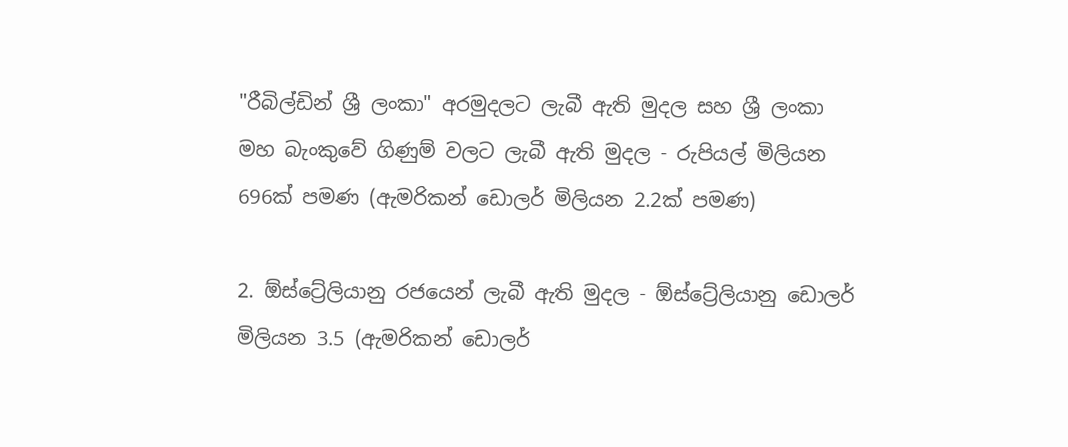"රීබිල්ඩින් ශ්‍රී ලංකා" අරමුදලට ලැබී ඇති මුදල සහ ශ්‍රී ලංකා මහ බැංකුවේ ගිණුම් වලට ලැබී ඇති මුදල - රුපියල් මිලියන 696ක් පමණ (ඇමරිකන් ඩොලර් මිලියන 2.2ක් පමණ)

2. ඕස්ට්‍රේලියානු රජයෙන් ලැබී ඇති මුදල - ඕස්ට්‍රේලියානු ඩොලර් මිලියන 3.5 (ඇමරිකන් ඩොලර්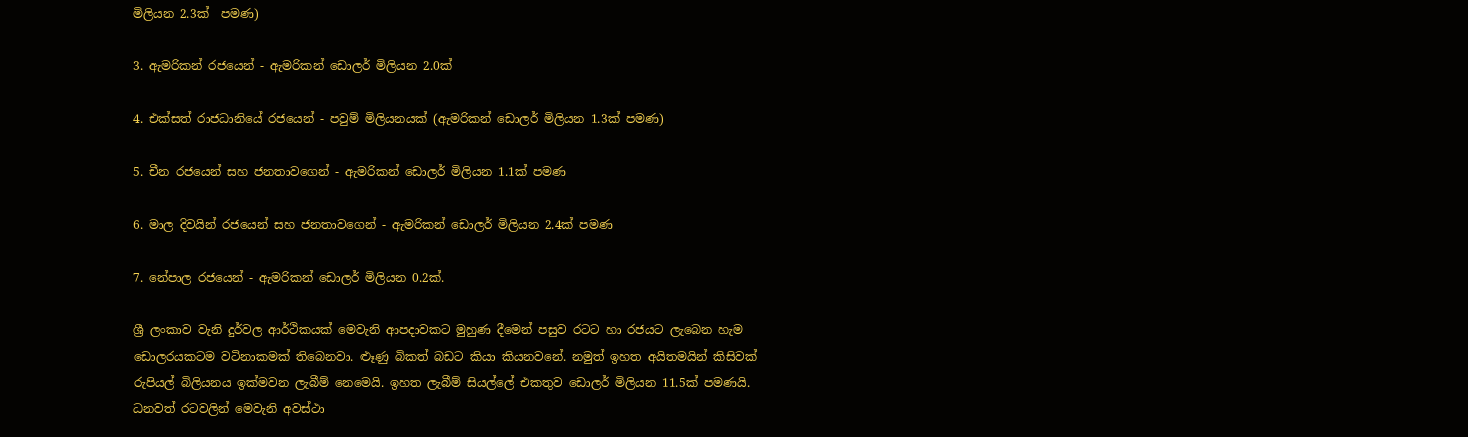මිලියන 2.3ක්  පමණ)

3. ඇමරිකන් රජයෙන් - ඇමරිකන් ඩොලර් මිලියන 2.0ක්

4. එක්සත් රාජධානියේ රජයෙන් - පවුම් මිලියනයක් (ඇමරිකන් ඩොලර් මිලියන 1.3ක් පමණ)

5. චීන රජයෙන් සහ ජනතාවගෙන් - ඇමරිකන් ඩොලර් මිලියන 1.1ක් පමණ

6. මාල දිවයින් රජයෙන් සහ ජනතාවගෙන් - ඇමරිකන් ඩොලර් මිලියන 2.4ක් පමණ

7. නේපාල රජයෙන් - ඇමරිකන් ඩොලර් මිලියන 0.2ක්.

ශ්‍රී ලංකාව වැනි දුර්වල ආර්ථිකයක් මෙවැනි ආපදාවකට මුහුණ දීමෙන් පසුව රටට හා රජයට ලැබෙන හැම ඩොලරයකටම වටිනාකමක් තිබෙනවා. ළූණු බිකත් බඩට කියා කියනවනේ. නමුත් ඉහත අයිතමයින් කිසිවක් රුපියල් බිලියනය ඉක්මවන ලැබීම් නෙමෙයි. ඉහත ලැබීම් සියල්ලේ එකතුව ඩොලර් මිලියන 11.5ක් පමණයි. ධනවත් රටවලින් මෙවැනි අවස්ථා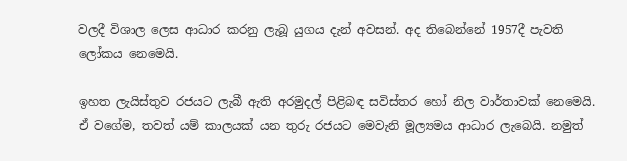වලදී විශාල ලෙස ආධාර කරනු ලැබූ යුගය දැන් අවසන්. අද තිබෙන්නේ 1957දී පැවති ලෝකය නෙමෙයි.

ඉහත ලැයිස්තුව රජයට ලැබී ඇති අරමුදල් පිළිබඳ සවිස්තර හෝ නිල වාර්තාවක් නෙමෙයි. ඒ වගේම, තවත් යම් කාලයක් යන තුරු රජයට මෙවැනි මූල්‍යමය ආධාර ලැබෙයි. නමුත්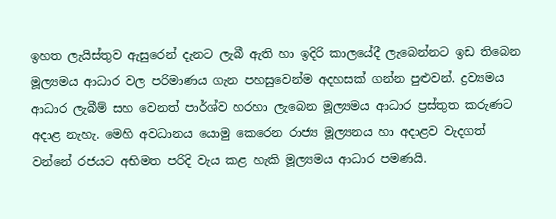ඉහත ලැයිස්තුව ඇසුරෙන් දැනට ලැබී ඇති හා ඉදිරි කාලයේදී ලැබෙන්නට ඉඩ තිබෙන මූල්‍යමය ආධාර වල පරිමාණය ගැන පහසුවෙන්ම අදහසක් ගන්න පුළුවන්. ද්‍රව්‍යමය ආධාර ලැබීම් සහ වෙනත් පාර්ශ්ව හරහා ලැබෙන මූල්‍යමය ආධාර ප්‍රස්තුත කරුණට අදාළ නැහැ. මෙහි අවධානය යොමු කෙරෙන රාජ්‍ය මූල්‍යනය හා අදාළව වැදගත් වන්නේ රජයට අභිමත පරිදි වැය කළ හැකි මූල්‍යමය ආධාර පමණයි.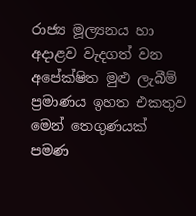රාජ්‍ය මූල්‍යනය හා අදාළව වැදගත් වන අපේක්ෂිත මුළු ලැබීම් ප්‍රමාණය ඉහත එකතුව මෙන් තෙගුණයක් පමණ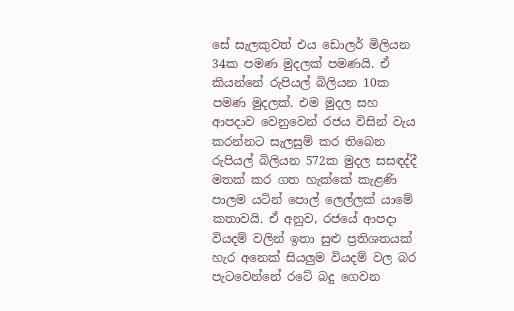සේ සැලකුවත් එය ඩොලර් මිලියන 34ක පමණ මුදලක් පමණයි. ඒ කියන්නේ රුපියල් බිලියන 10ක පමණ මුදලක්. එම මුදල සහ ආපදාව වෙනුවෙන් රජය විසින් වැය කරන්නට සැලසුම් කර තිබෙන රුපියල් බිලියන 572ක මුදල සසඳද්දී මතක් කර ගත හැක්කේ කැළණි පාලම යටින් පොල් ලෙල්ලක් යාමේ කතාවයි. ඒ අනුව, රජයේ ආපදා වියදම් වලින් ඉතා සුළු ප්‍රතිශතයක් හැර අනෙක් සියලුම වියදම් වල බර පැටවෙන්නේ රටේ බදු ගෙවන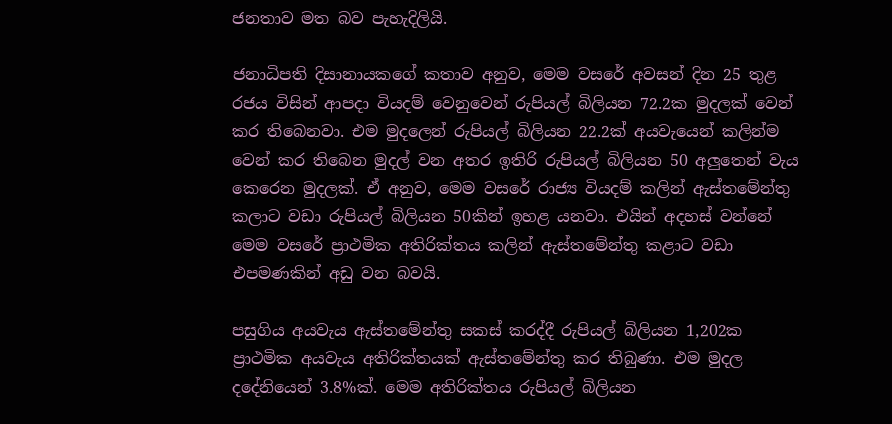ජනතාව මත බව පැහැදිලියි.

ජනාධිපති දිසානායකගේ කතාව අනුව, මෙම වසරේ අවසන් දින 25 තුළ රජය විසින් ආපදා වියදම් වෙනුවෙන් රුපියල් බිලියන 72.2ක මුදලක් වෙන් කර තිබෙනවා. එම මුදලෙන් රුපියල් බිලියන 22.2ක් අයවැයෙන් කලින්ම වෙන් කර තිබෙන මුදල් වන අතර ඉතිරි රුපියල් බිලියන 50 අලුතෙන් වැය කෙරෙන මුදලක්. ඒ අනුව, මෙම වසරේ රාජ්‍ය වියදම් කලින් ඇස්තමේන්තු කලාට වඩා රුපියල් බිලියන 50කින් ඉහළ යනවා. එයින් අදහස් වන්නේ මෙම වසරේ ප්‍රාථමික අතිරික්තය කලින් ඇස්තමේන්තු කළාට වඩා එපමණකින් අඩු වන බවයි.

පසුගිය අයවැය ඇස්තමේන්තු සකස් කරද්දී රුපියල් බිලියන 1,202ක ප්‍රාථමික අයවැය අතිරික්තයක් ඇස්තමේන්තු කර තිබුණා. එම මුදල දදේනියෙන් 3.8%ක්. මෙම අතිරික්තය රුපියල් බිලියන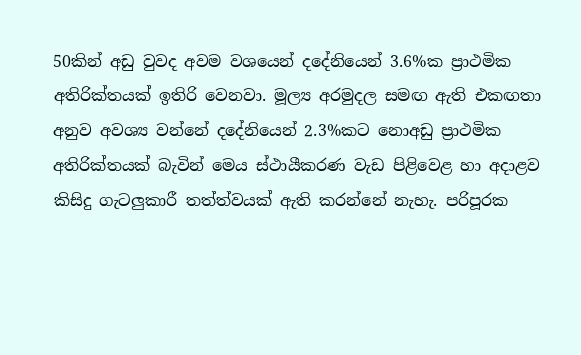50කින් අඩු වුවද අවම වශයෙන් දදේනියෙන් 3.6%ක ප්‍රාථමික අතිරික්තයක් ඉතිරි වෙනවා. මූල්‍ය අරමුදල සමඟ ඇති එකඟතා අනුව අවශ්‍ය වන්නේ දදේනියෙන් 2.3%කට නොඅඩු ප්‍රාථමික අතිරික්තයක් බැවින් මෙය ස්ථායීකරණ වැඩ පිළිවෙළ හා අදාළව කිසිදු ගැටලුකාරී තත්ත්වයක් ඇති කරන්නේ නැහැ. පරිපූරක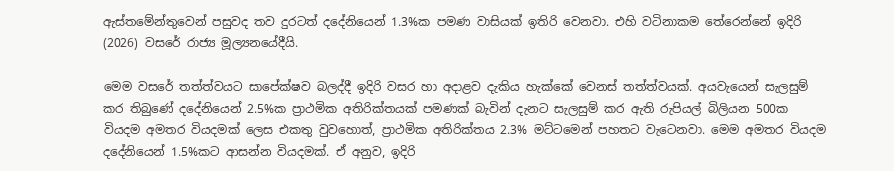ඇස්තමේන්තුවෙන් පසුවද තව දුරටත් දදේනියෙන් 1.3%ක පමණ වාසියක් ඉතිරි වෙනවා. එහි වටිනාකම තේරෙන්නේ ඉදිරි (2026) වසරේ රාජ්‍ය මූල්‍යනයේදීයි.

මෙම වසරේ තත්ත්වයට සාපේක්ෂව බලද්දී ඉදිරි වසර හා අදාළව දැකිය හැක්කේ වෙනස් තත්ත්වයක්. අයවැයෙන් සැලසුම් කර තිබුණේ දදේනියෙන් 2.5%ක ප්‍රාථමික අතිරික්තයක් පමණක් බැවින් දැනට සැලසුම් කර ඇති රුපියල් බිලියන 500ක වියදම අමතර වියදමක් ලෙස එකතු වුවහොත්, ප්‍රාථමික අතිරික්තය 2.3% මට්ටමෙන් පහතට වැටෙනවා. මෙම අමතර වියදම දදේනියෙන් 1.5%කට ආසන්න වියදමක්. ඒ අනුව, ඉදිරි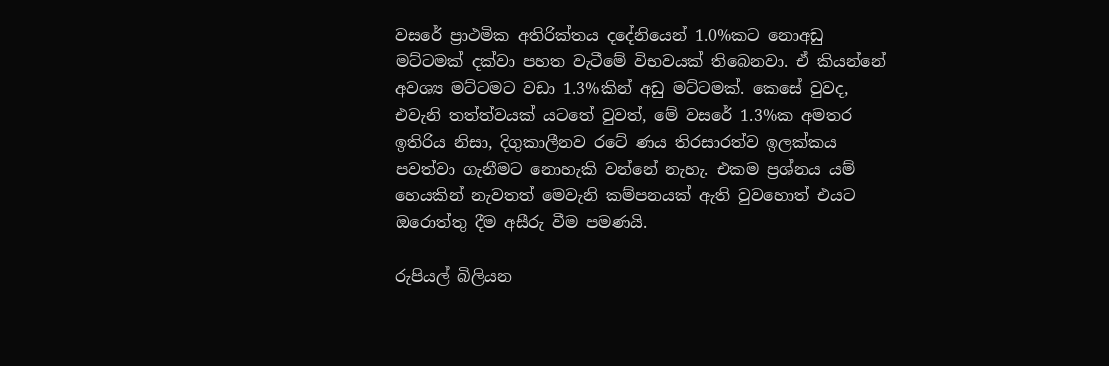වසරේ ප්‍රාථමික අතිරික්තය දදේනියෙන් 1.0%කට නොඅඩු මට්ටමක් දක්වා පහත වැටීමේ විභවයක් තිබෙනවා. ඒ කියන්නේ අවශ්‍ය මට්ටමට වඩා 1.3%කින් අඩු මට්ටමක්. කෙසේ වුවද, එවැනි තත්ත්වයක් යටතේ වුවත්, මේ වසරේ 1.3%ක අමතර ඉතිරිය නිසා, දිගුකාලීනව රටේ ණය තිරසාරත්ව ඉලක්කය පවත්වා ගැනීමට නොහැකි වන්නේ නැහැ. එකම ප්‍රශ්නය යම් හෙයකින් නැවතත් මෙවැනි කම්පනයක් ඇති වුවහොත් එයට ඔරොත්තු දීම අසීරු වීම පමණයි.

රුපියල් බිලියන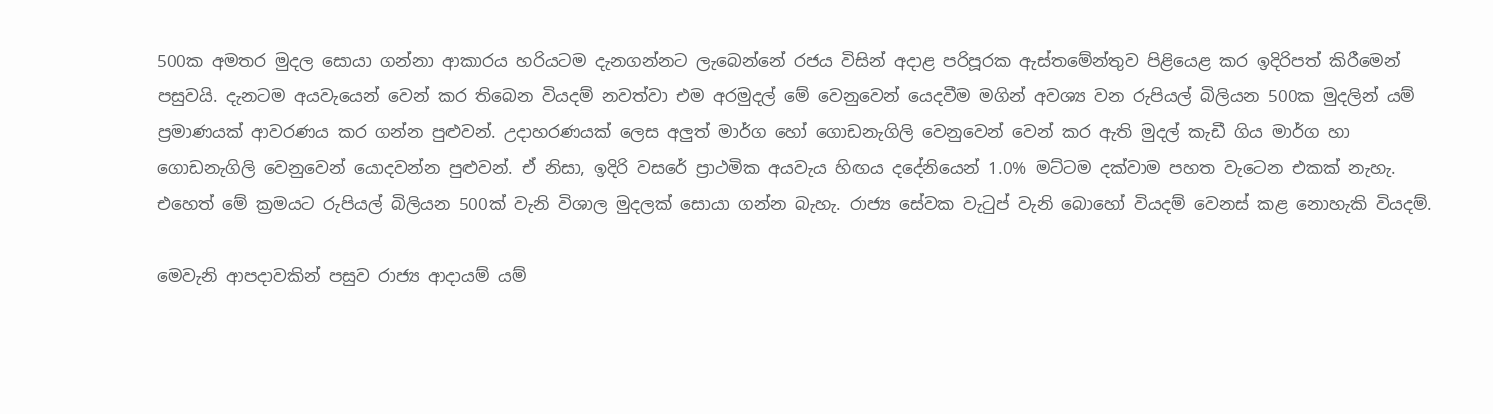500ක අමතර මුදල සොයා ගන්නා ආකාරය හරියටම දැනගන්නට ලැබෙන්නේ රජය විසින් අදාළ පරිපූරක ඇස්තමේන්තුව පිළියෙළ කර ඉදිරිපත් කිරීමෙන් පසුවයි. දැනටම අයවැයෙන් වෙන් කර තිබෙන වියදම් නවත්වා එම අරමුදල් මේ වෙනුවෙන් යෙදවීම මගින් අවශ්‍ය වන රුපියල් බිලියන 500ක මුදලින් යම් ප්‍රමාණයක් ආවරණය කර ගන්න පුළුවන්. උදාහරණයක් ලෙස අලුත් මාර්ග හෝ ගොඩනැගිලි වෙනුවෙන් වෙන් කර ඇති මුදල් කැඩී ගිය මාර්ග හා ගොඩනැගිලි වෙනුවෙන් යොදවන්න පුළුවන්. ඒ නිසා, ඉදිරි වසරේ ප්‍රාථමික අයවැය හිඟය දදේනියෙන් 1.0% මට්ටම දක්වාම පහත වැටෙන එකක් නැහැ. එහෙත් මේ ක්‍රමයට රුපියල් බිලියන 500ක් වැනි විශාල මුදලක් සොයා ගන්න බැහැ. රාජ්‍ය සේවක වැටුප් වැනි බොහෝ වියදම් වෙනස් කළ නොහැකි වියදම්.

මෙවැනි ආපදාවකින් පසුව රාජ්‍ය ආදායම් යම්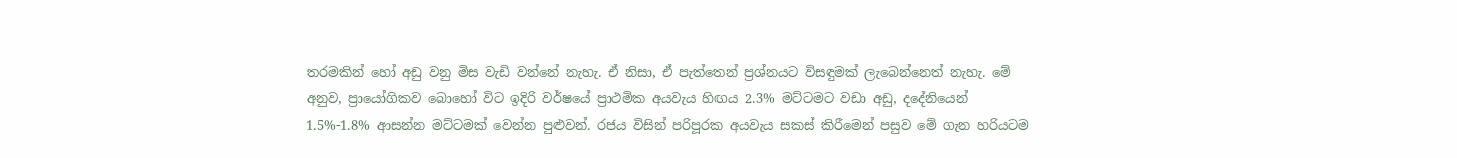තරමකින් හෝ අඩු වනු මිස වැඩි වන්නේ නැහැ. ඒ නිසා, ඒ පැත්තෙන් ප්‍රශ්නයට විසඳුමක් ලැබෙන්නෙත් නැහැ. මේ අනුව, ප්‍රායෝගිකව බොහෝ විට ඉදිරි වර්ෂයේ ප්‍රාථමික අයවැය හිඟය 2.3% මට්ටමට වඩා අඩු, දදේනියෙන් 1.5%-1.8% ආසන්න මට්ටමක් වෙන්න පුළුවන්. රජය විසින් පරිපූරක අයවැය සකස් කිරීමෙන් පසුව මේ ගැන හරියටම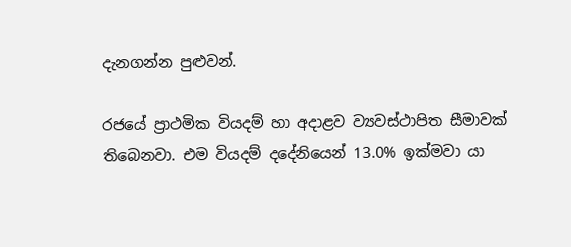දැනගන්න පුළුවන්.

රජයේ ප්‍රාථමික වියදම් හා අදාළව ව්‍යවස්ථාපිත සීමාවක් තිබෙනවා. එම වියදම් දදේනියෙන් 13.0% ඉක්මවා යා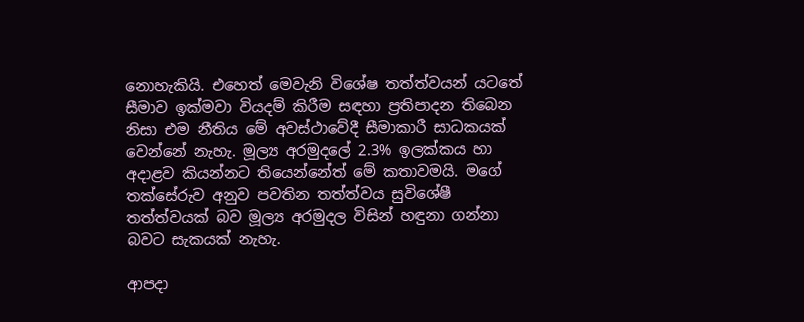නොහැකියි. එහෙත් මෙවැනි විශේෂ තත්ත්වයන් යටතේ සීමාව ඉක්මවා වියදම් කිරීම සඳහා ප්‍රතිපාදන තිබෙන නිසා එම නීතිය මේ අවස්ථාවේදී සීමාකාරී සාධකයක් වෙන්නේ නැහැ. මූල්‍ය අරමුදලේ 2.3% ඉලක්කය හා අදාළව කියන්නට තියෙන්නේත් මේ කතාවමයි. මගේ තක්සේරුව අනුව පවතින තත්ත්වය සුවිශේෂී තත්ත්වයක් බව මූල්‍ය අරමුදල විසින් හඳුනා ගන්නා බවට සැකයක් නැහැ.

ආපදා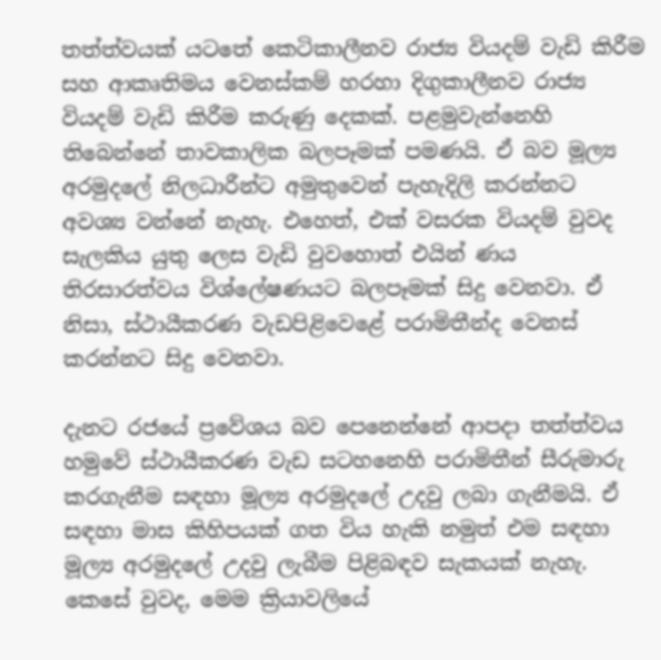තත්ත්වයක් යටතේ කෙටිකාලීනව රාජ්‍ය වියදම් වැඩි කිරීම සහ ආකෘතිමය වෙනස්කම් හරහා දිගුකාලීනව රාජ්‍ය වියදම් වැඩි කිරීම කරුණු දෙකක්. පළමුවැන්නෙහි තිබෙන්නේ තාවකාලික බලපෑමක් පමණයි. ඒ බව මූල්‍ය අරමුදලේ නිලධාරීන්ට අමුතුවෙන් පැහැදිලි කරන්නට අවශ්‍ය වන්නේ නැහැ. එහෙත්, එක් වසරක වියදම් වුවද සැලකිය යුතු ලෙස වැඩි වුවහොත් එයින් ණය තිරසාරත්වය විශ්ලේෂණයට බලපෑමක් සිදු වෙනවා. ඒ නිසා, ස්ථායීකරණ වැඩපිළිවෙළේ පරාමිතීන්ද වෙනස් කරන්නට සිදු වෙනවා.

දැනට රජයේ ප්‍රවේශය බව පෙනෙන්නේ ආපදා තත්ත්වය හමුවේ ස්ථායීකරණ වැඩ සටහනෙහි පරාමිතීන් සීරුමාරු කරගැනීම සඳහා මූල්‍ය අරමුදලේ උදවු ලබා ගැනීමයි. ඒ සඳහා මාස කිහිපයක් ගත විය හැකි නමුත් එම සඳහා මූල්‍ය අරමුදලේ උදවු ලැබීම පිළිබඳව සැකයක් නැහැ. කෙසේ වුවද, මෙම ක්‍රියාවලියේ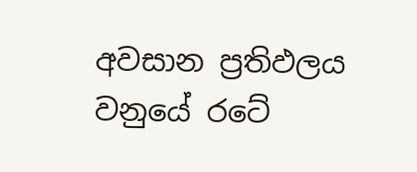අවසාන ප්‍රතිඵලය වනුයේ රටේ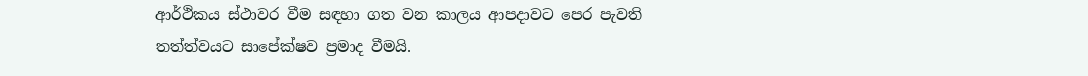ආර්ථිකය ස්ථාවර වීම සඳහා ගත වන කාලය ආපදාවට පෙර පැවති තත්ත්වයට සාපේක්ෂව ප්‍රමාද වීමයි.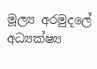මූල්‍ය අරමුදලේ අධ්‍යක්ෂ්‍ය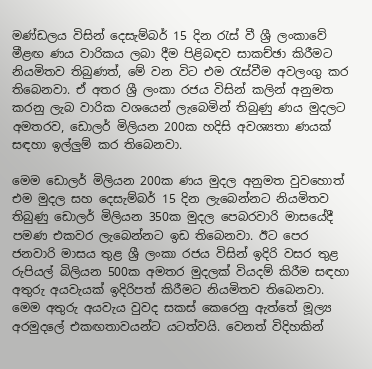මණ්ඩලය විසින් දෙසැම්බර් 15 දින රැස් වී ශ්‍රී ලංකාවේ මීළඟ ණය වාරිකය ලබා දීම පිළිබඳව සාකච්ඡා කිරීමට නියමිතව තිබුණත්, මේ වන විට එම රැස්වීම අවලංගු කර තිබෙනවා. ඒ අතර ශ්‍රී ලංකා රජය විසින් කලින් අනුමත කරනු ලැබ වාරික වශයෙන් ලැබෙමින් තිබුණු ණය මුදලට අමතරව, ඩොලර් මිලියන 200ක හදිසි අවශ්‍යතා ණයක් සඳහා ඉල්ලුම් කර තිබෙනවා.

මෙම ඩොලර් මිලියන 200ක ණය මුදල අනුමත වුවහොත් එම මුදල සහ දෙසැම්බර් 15 දින ලැබෙන්නට නියමිතව තිබුණු ඩොලර් මිලියන 350ක මුදල පෙබරවාරි මාසයේදී පමණ එකවර ලැබෙන්නට ඉඩ තිබෙනවා. ඊට පෙර ජනවාරි මාසය තුළ ශ්‍රී ලංකා රජය විසින් ඉදිරි වසර තුළ රුපියල් බිලියන 500ක අමතර මුදලක් වියදම් කිරීම සඳහා අතුරු අයවැයක් ඉදිරිපත් කිරීමට නියමිතව තිබෙනවා. මෙම අතුරු අයවැය වුවද සකස් කෙරෙනු ඇත්තේ මූල්‍ය අරමුදලේ එකඟතාවයන්ට යටත්වයි. වෙනත් විදිහකින්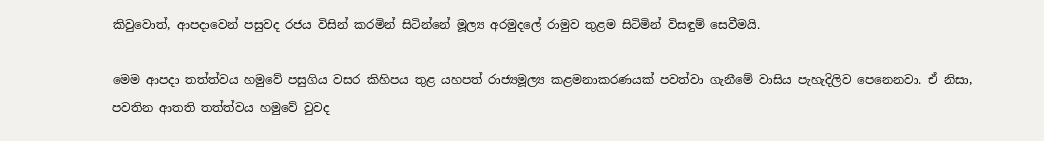කිවුවොත්, ආපදාවෙන් පසුවද රජය විසින් කරමින් සිටින්නේ මූල්‍ය අරමුදලේ රාමුව තුළම සිටිමින් විසඳුම් සෙවීමයි.

මෙම ආපදා තත්ත්වය හමුවේ පසුගිය වසර කිහිපය තුළ යහපත් රාජ්‍යමූල්‍ය කළමනාකරණයක් පවත්වා ගැනීමේ වාසිය පැහැදිලිව පෙනෙනවා. ඒ නිසා, පවතින ආතති තත්ත්වය හමුවේ වුවද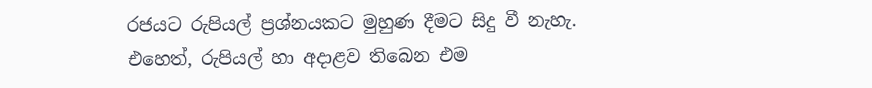රජයට රුපියල් ප්‍රශ්නයකට මුහුණ දීමට සිදු වී නැහැ. එහෙත්, රුපියල් හා අදාළව තිබෙන එම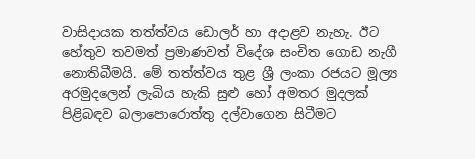වාසිදායක තත්ත්වය ඩොලර් හා අදාළව නැහැ. ඊට හේතුව තවමත් ප්‍රමාණවත් විදේශ සංචිත ගොඩ නැගී නොතිබීමයි. මේ තත්ත්වය තුළ ශ්‍රී ලංකා රජයට මූල්‍ය අරමුදලෙන් ලැබිය හැකි සුළු හෝ අමතර මුදලක් පිළිබඳව බලාපොරොත්තු දල්වාගෙන සිටීමට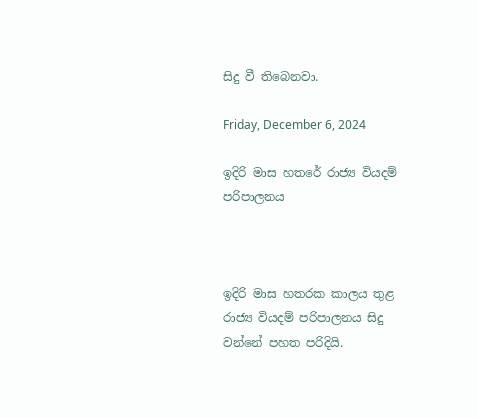සිදු වී තිබෙනවා.

Friday, December 6, 2024

ඉදිරි මාස හතරේ රාජ්‍ය වියදම් පරිපාලනය



ඉදිරි මාස හතරක කාලය තුළ රාජ්‍ය වියදම් පරිපාලනය සිදු වන්නේ පහත පරිදියි.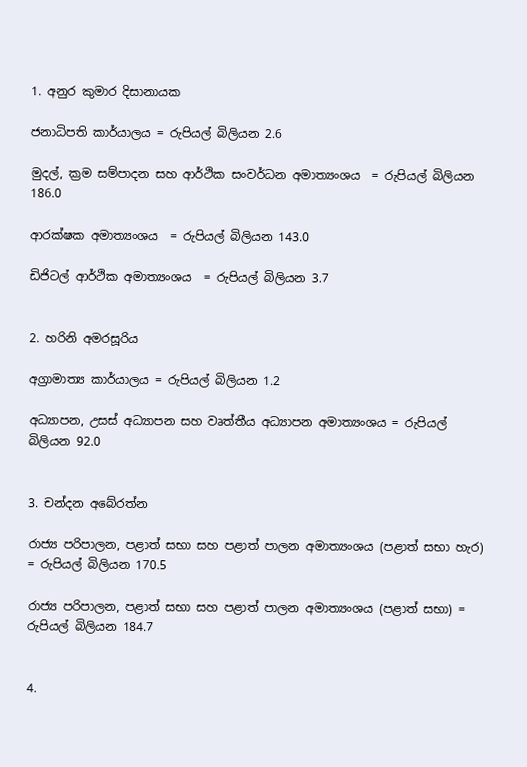1. අනුර කුමාර දිසානායක

ජනාධිපති කාර්යාලය = රුපියල් බිලියන 2.6

මුදල්, ක්‍රම සම්පාදන සහ ආර්ථික සංවර්ධන අමාත්‍යංශය  = රුපියල් බිලියන 186.0

ආරක්ෂක අමාත්‍යංශය  = රුපියල් බිලියන 143.0

ඩිජිටල් ආර්ථික අමාත්‍යංශය  = රුපියල් බිලියන 3.7


2. හරිනි අමරසූරිය

අග්‍රාමාත්‍ය කාර්යාලය = රුපියල් බිලියන 1.2

අධ්‍යාපන, උසස් අධ්‍යාපන සහ වෘත්තීය අධ්‍යාපන අමාත්‍යංශය = රුපියල් බිලියන 92.0


3. චන්දන අබේරත්න

රාජ්‍ය පරිපාලන, පළාත් සභා සහ පළාත් පාලන අමාත්‍යංශය (පළාත් සභා හැර) = රුපියල් බිලියන 170.5

රාජ්‍ය පරිපාලන, පළාත් සභා සහ පළාත් පාලන අමාත්‍යංශය (පළාත් සභා) = රුපියල් බිලියන 184.7


4.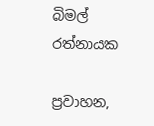බිමල් රත්නායක

ප්‍රවාහන,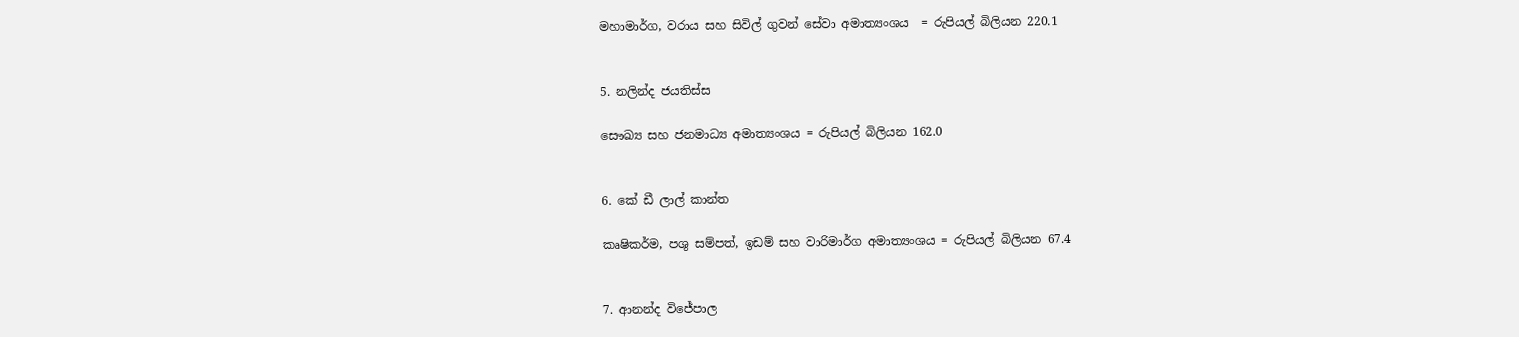මහාමාර්ග, වරාය සහ සිවිල් ගුවන් සේවා අමාත්‍යංශය  = රුපියල් බිලියන 220.1


5. නලින්ද ජයතිස්ස

සෞඛ්‍ය සහ ජනමාධ්‍ය අමාත්‍යංශය = රුපියල් බිලියන 162.0


6. කේ ඩී ලාල් කාන්ත

කෘෂිකර්ම, පශු සම්පත්, ඉඩම් සහ වාරිමාර්ග අමාත්‍යංශය = රුපියල් බිලියන 67.4


7. ආනන්ද විජේපාල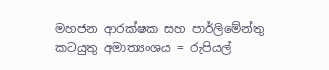මහජන ආරක්ෂක සහ පාර්ලිමේන්තු කටයුතු අමාත්‍යංශය = රුපියල්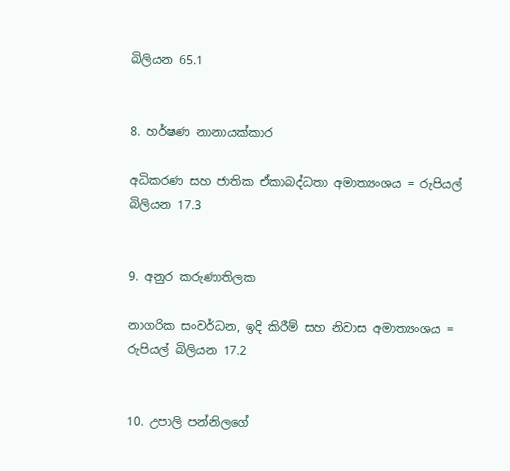බිලියන 65.1


8. හර්ෂණ නානායක්කාර

අධිකරණ සහ ජාතික ඒකාබද්ධතා අමාත්‍යංශය = රුපියල් බිලියන 17.3


9. අනුර කරුණාතිලක

නාගරික සංවර්ධන, ඉදි කිරීම් සහ නිවාස අමාත්‍යංශය = රුපියල් බිලියන 17.2


10. උපාලි පන්නිලගේ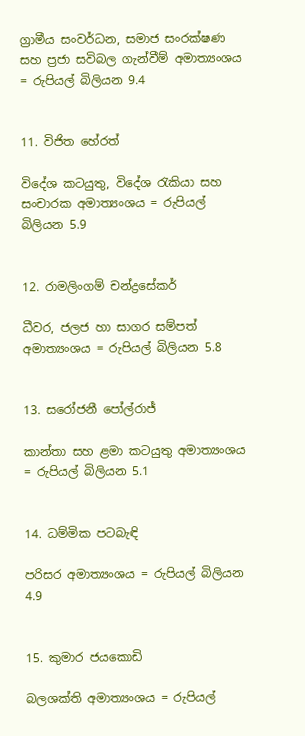ග්‍රාමීය සංවර්ධන, සමාජ සංරක්ෂණ සහ ප්‍රජා සවිබල ගැන්වීම් අමාත්‍යංශය = රුපියල් බිලියන 9.4


11. විජිත හේරත්

විදේශ කටයුතු, විදේශ රැකියා සහ සංචාරක අමාත්‍යංශය = රුපියල් බිලියන 5.9


12. රාමලිංගම් චන්ද්‍රසේකර්

ධීවර, ජලජ හා සාගර සම්පත් අමාත්‍යංශය = රුපියල් බිලියන 5.8


13. සරෝජනී පෝල්රාජ්

කාන්තා සහ ළමා කටයුතු අමාත්‍යංශය = රුපියල් බිලියන 5.1


14. ධම්මික පටබැඳි

පරිසර අමාත්‍යංශය = රුපියල් බිලියන 4.9


15. කුමාර ජයකොඩි

බලශක්ති අමාත්‍යංශය = රුපියල්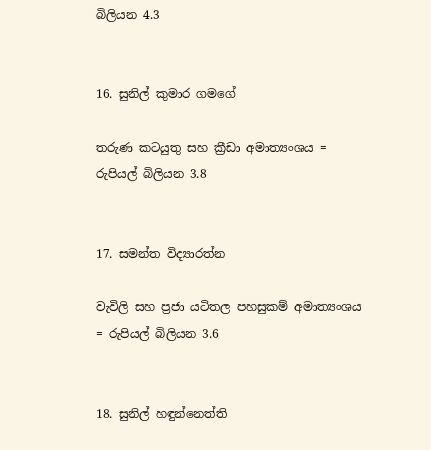බිලියන 4.3


16. සුනිල් කුමාර ගමගේ

තරුණ කටයුතු සහ ක්‍රීඩා අමාත්‍යංශය = රුපියල් බිලියන 3.8


17. සමන්ත විද්‍යාරත්න

වැවිලි සහ ප්‍රජා යටිතල පහසුකම් අමාත්‍යංශය = රුපියල් බිලියන 3.6


18. සුනිල් හඳුන්නෙත්ති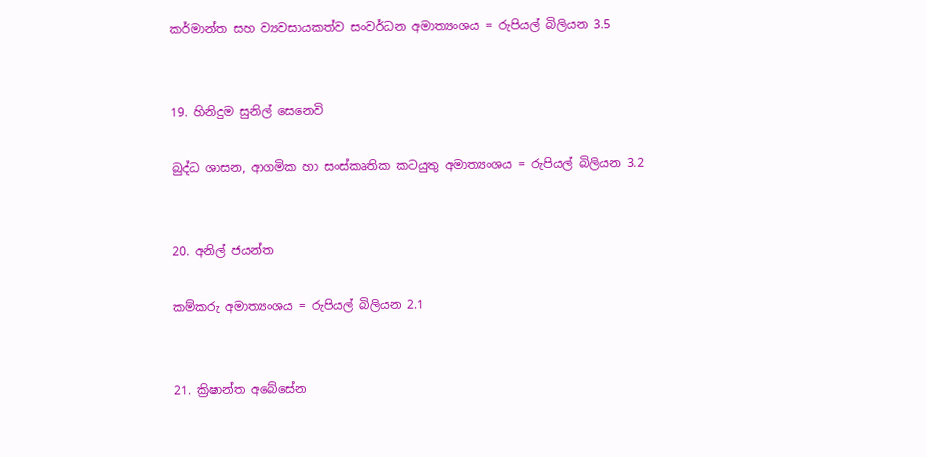කර්මාන්ත සහ ව්‍යවසායකත්ව සංවර්ධන අමාත්‍යංශය = රුපියල් බිලියන 3.5


19. හිනිදුම සුනිල් සෙනෙවි

බුද්ධ ශාසන, ආගමික හා සංස්කෘතික කටයුතු අමාත්‍යංශය = රුපියල් බිලියන 3.2


20. අනිල් ජයන්ත

කම්කරු අමාත්‍යංශය = රුපියල් බිලියන 2.1


21. ක්‍රිෂාන්ත අබේසේන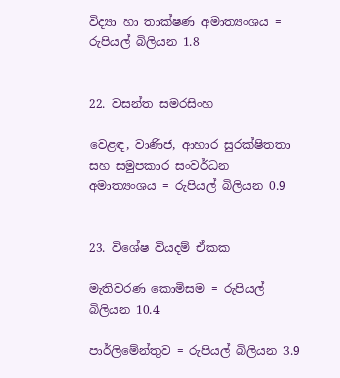විද්‍යා හා තාක්ෂණ අමාත්‍යංශය = රුපියල් බිලියන 1.8


22. වසන්ත සමරසිංහ

වෙළඳ, වාණිජ, ආහාර සුරක්ෂිතතා සහ සමුපකාර සංවර්ධන අමාත්‍යංශය = රුපියල් බිලියන 0.9


23. විශේෂ වියදම් ඒකක

මැතිවරණ කොමිසම = රුපියල් බිලියන 10.4

පාර්ලිමේන්තුව = රුපියල් බිලියන 3.9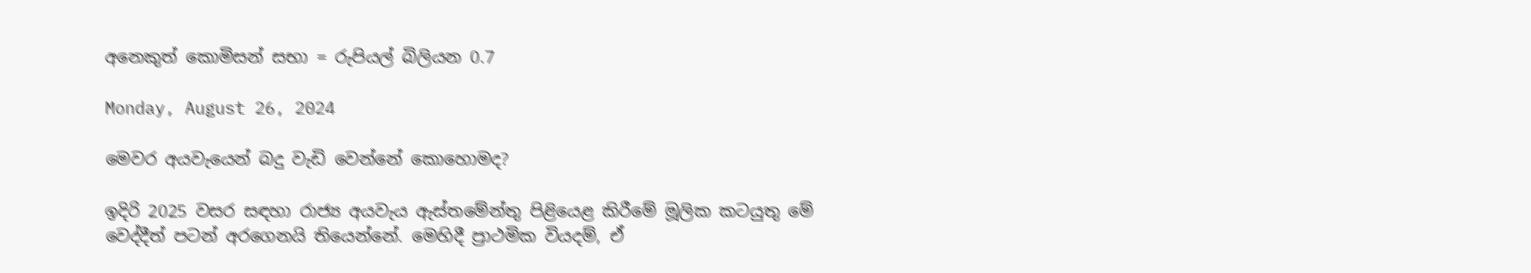අනෙකුත් කොමිසන් සභා = රුපියල් බිලියන 0.7

Monday, August 26, 2024

මෙවර අයවැයෙන් බදු වැඩි වෙන්නේ කොහොමද?

ඉදිරි 2025 වසර සඳහා රාජ්‍ය අයවැය ඇස්තමේන්තු පිළියෙළ කිරීමේ මූලික කටයුතු මේ වෙද්දීත් පටන් අරගෙනයි තියෙන්නේ. මෙහිදී ප්‍රාථමික වියදම්, ඒ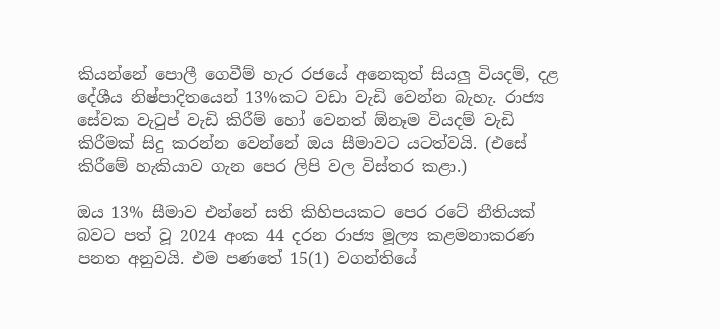කියන්නේ පොලී ගෙවීම් හැර රජයේ අනෙකුත් සියලු වියදම්, දළ දේශීය නිෂ්පාදිතයෙන් 13%කට වඩා වැඩි වෙන්න බැහැ. රාජ්‍ය සේවක වැටුප් වැඩි කිරීම් හෝ වෙනත් ඕනෑම වියදම් වැඩි කිරීමක් සිදු කරන්න වෙන්නේ ඔය සීමාවට යටත්වයි. (එසේ කිරීමේ හැකියාව ගැන පෙර ලිපි වල විස්තර කළා.)

ඔය 13% සීමාව එන්නේ සති කිහිපයකට පෙර රටේ නීතියක් බවට පත් වූ 2024 අංක 44 දරන රාජ්‍ය මූල්‍ය කළමනාකරණ පනත අනුවයි. එම පණතේ 15(1) වගන්තියේ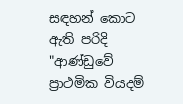සඳහන් කොට ඇති පරිදි "ආණ්ඩුවේ ප්‍රාථමික වියදම්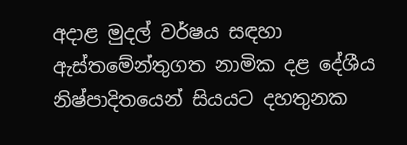අදාළ මුදල් වර්ෂය සඳහා ඇස්තමේන්තුගත නාමික දළ දේශීය නිෂ්පාදිතයෙන් සියයට දහතුනක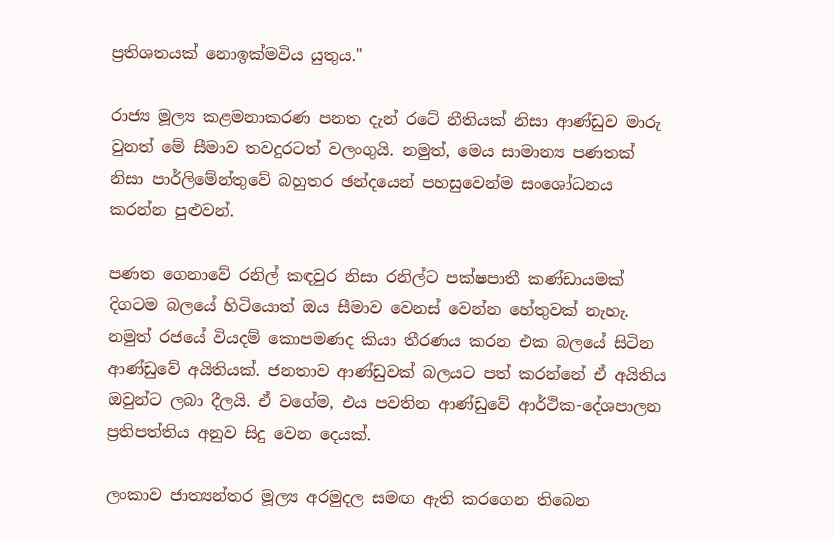ප්‍රතිශතයක් නොඉක්මවිය යුතුය."

රාජ්‍ය මූල්‍ය කළමනාකරණ පනත දැන් රටේ නීතියක් නිසා ආණ්ඩුව මාරු වුනත් මේ සීමාව තවදුරටත් වලංගුයි. නමුත්, මෙය සාමාන්‍ය පණතක් නිසා පාර්ලිමේන්තුවේ බහුතර ඡන්දයෙන් පහසුවෙන්ම සංශෝධනය කරන්න පුළුවන්.

පණත ගෙනාවේ රනිල් කඳවුර නිසා රනිල්ට පක්ෂපාතී කණ්ඩායමක් දිගටම බලයේ හිටියොත් ඔය සීමාව වෙනස් වෙන්න හේතුවක් නැහැ. නමුත් රජයේ වියදම් කොපමණද කියා තීරණය කරන එක බලයේ සිටින ආණ්ඩුවේ අයිතියක්. ජනතාව ආණ්ඩුවක් බලයට පත් කරන්නේ ඒ අයිතිය ඔවුන්ට ලබා දීලයි. ඒ වගේම, එය පවතින ආණ්ඩුවේ ආර්ථික-දේශපාලන ප්‍රතිපත්තිය අනුව සිදු වෙන දෙයක්.

ලංකාව ජාත්‍යන්තර මූල්‍ය අරමුදල සමඟ ඇති කරගෙන තිබෙන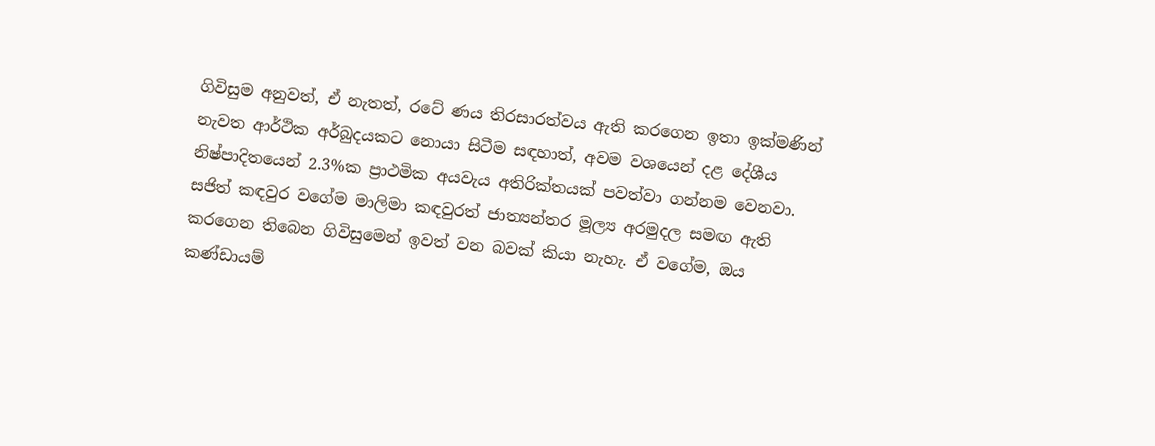ගිවිසුම අනුවත්, ඒ නැතත්, රටේ ණය තිරසාරත්වය ඇති කරගෙන ඉතා ඉක්මණින් නැවත ආර්ථික අර්බුදයකට නොයා සිටීම සඳහාත්, අවම වශයෙන් දළ දේශීය නිෂ්පාදිතයෙන් 2.3%ක ප්‍රාථමික අයවැය අතිරික්තයක් පවත්වා ගන්නම වෙනවා. සජිත් කඳවුර වගේම මාලිමා කඳවුරත් ජාත්‍යන්තර මූල්‍ය අරමුදල සමඟ ඇති කරගෙන තිබෙන ගිවිසුමෙන් ඉවත් වන බවක් කියා නැහැ. ඒ වගේම, ඔය කණ්ඩායම්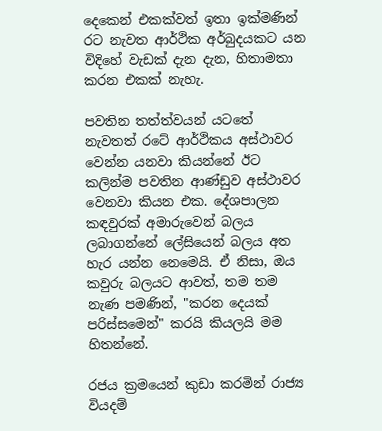දෙකෙන් එකක්වත් ඉතා ඉක්මණින් රට නැවත ආර්ථික අර්බුදයකට යන විදිහේ වැඩක් දැන දැන, හිතාමතා කරන එකක් නැහැ.

පවතින තත්ත්වයන් යටතේ නැවතත් රටේ ආර්ථිකය අස්ථාවර වෙන්න යනවා කියන්නේ ඊට කලින්ම පවතින ආණ්ඩුව අස්ථාවර වෙනවා කියන එක. දේශපාලන කඳවුරක් අමාරුවෙන් බලය ලබාගන්නේ ලේසියෙන් බලය අත හැර යන්න නෙමෙයි. ඒ නිසා, ඔය කවුරු බලයට ආවත්, තම තම නැණ පමණින්, "කරන දෙයක් පරිස්සමෙන්" කරයි කියලයි මම හිතන්නේ.

රජය ක්‍රමයෙන් කුඩා කරමින් රාජ්‍ය වියදම්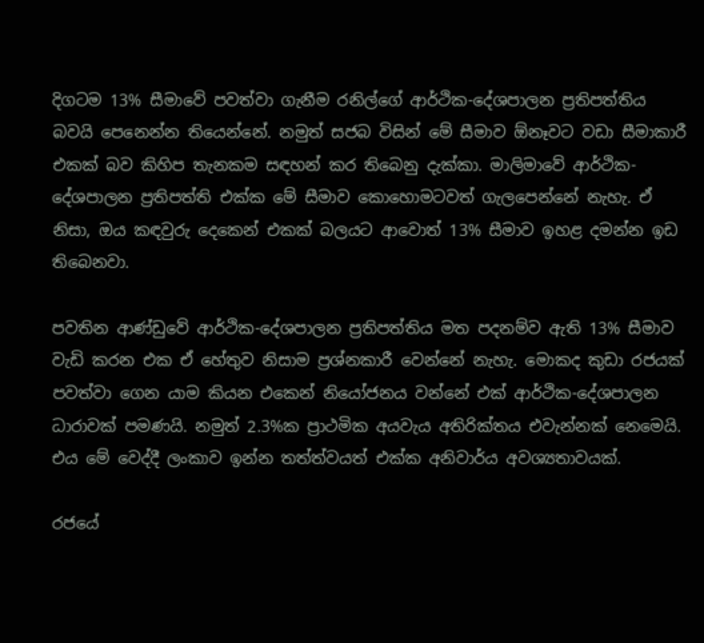දිගටම 13% සීමාවේ පවත්වා ගැනීම රනිල්ගේ ආර්ථික-දේශපාලන ප්‍රතිපත්තිය බවයි පෙනෙන්න තියෙන්නේ. නමුත් සජබ විසින් මේ සීමාව ඕනෑවට වඩා සීමාකාරී එකක් බව කිහිප තැනකම සඳහන් කර තිබෙනු දැක්කා. මාලිමාවේ ආර්ථික-දේශපාලන ප්‍රතිපත්ති එක්ක මේ සීමාව කොහොමටවත් ගැලපෙන්නේ නැහැ. ඒ නිසා, ඔය කඳවුරු දෙකෙන් එකක් බලයට ආවොත් 13% සීමාව ඉහළ දමන්න ඉඩ තිබෙනවා.

පවතින ආණ්ඩුවේ ආර්ථික-දේශපාලන ප්‍රතිපත්තිය මත පදනම්ව ඇති 13% සීමාව වැඩි කරන එක ඒ හේතුව නිසාම ප්‍රශ්නකාරී වෙන්නේ නැහැ. මොකද කුඩා රජයක් පවත්වා ගෙන යාම කියන එකෙන් නියෝජනය වන්නේ එක් ආර්ථික-දේශපාලන ධාරාවක් පමණයි. නමුත් 2.3%ක ප්‍රාථමික අයවැය අතිරික්තය එවැන්නක් නෙමෙයි. එය මේ වෙද්දී ලංකාව ඉන්න තත්ත්වයත් එක්ක අනිවාර්ය අවශ්‍යතාවයක්.

රජයේ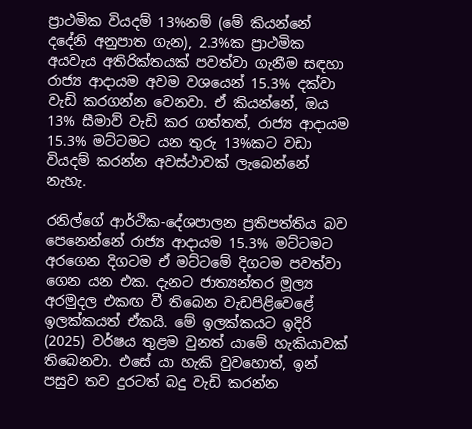ප්‍රාථමික වියදම් 13%නම් (මේ කියන්නේ දදේනි අනුපාත ගැන), 2.3%ක ප්‍රාථමික අයවැය අතිරික්තයක් පවත්වා ගැනීම සඳහා රාජ්‍ය ආදායම අවම වශයෙන් 15.3% දක්වා වැඩි කරගන්න වෙනවා. ඒ කියන්නේ, ඔය 13% සීමාව් වැඩි කර ගත්තත්, රාජ්‍ය ආදායම 15.3% මට්ටමට යන තුරු 13%කට වඩා වියදම් කරන්න අවස්ථාවක් ලැබෙන්නේ නැහැ.

රනිල්ගේ ආර්ථික-දේශපාලන ප්‍රතිපත්තිය බව පෙනෙන්නේ රාජ්‍ය ආදායම 15.3% මට්ටමට අරගෙන දිගටම ඒ මට්ටමේ දිගටම පවත්වා ගෙන යන එක. දැනට ජාත්‍යන්තර මූල්‍ය අරමුදල එකඟ වී තිබෙන වැඩපිළිවෙළේ ඉලක්කයත් ඒකයි. මේ ඉලක්කයට ඉදිරි (2025) වර්ෂය තුළම වුනත් යාමේ හැකියාවක් තිබෙනවා. එසේ යා හැකි වුවහොත්, ඉන් පසුව තව දුරටත් බදු වැඩි කරන්න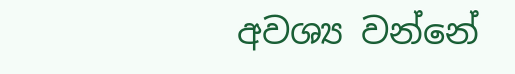අවශ්‍ය වන්නේ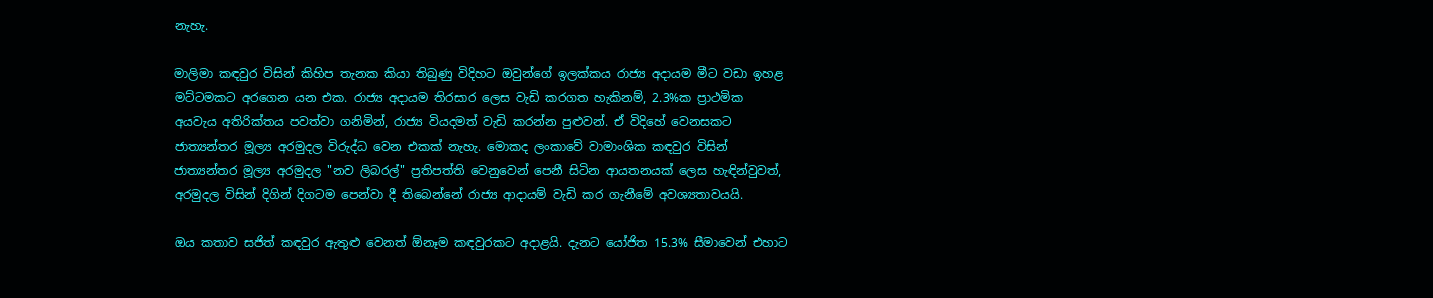නැහැ.

මාලිමා කඳවුර විසින් කිහිප තැනක කියා තිබුණු විදිහට ඔවුන්ගේ ඉලක්කය රාජ්‍ය අදායම මීට වඩා ඉහළ මට්ටමකට අරගෙන යන එක. රාජ්‍ය අදායම තිරසාර ලෙස වැඩි කරගත හැකිනම්, 2.3%ක ප්‍රාථමික අයවැය අතිරික්තය පවත්වා ගනිමින්, රාජ්‍ය වියදමත් වැඩි කරන්න පුළුවන්. ඒ විදිහේ වෙනසකට ජාත්‍යන්තර මූල්‍ය අරමුදල විරුද්ධ වෙන එකක් නැහැ. මොකද ලංකාවේ වාමාංශික කඳවුර විසින් ජාත්‍යන්තර මූල්‍ය අරමුදල "නව ලිබරල්" ප්‍රතිපත්ති වෙනුවෙන් පෙනී සිටින ආයතනයක් ලෙස හැඳින්වුවත්, අරමුදල විසින් දිගින් දිගටම පෙන්වා දී තිබෙන්නේ රාජ්‍ය ආදායම් වැඩි කර ගැනීමේ අවශ්‍යතාවයයි.

ඔය කතාව සජිත් කඳවුර ඇතුළු වෙනත් ඕනෑම කඳවුරකට අදාළයි. දැනට යෝජිත 15.3% සීමාවෙන් එහාට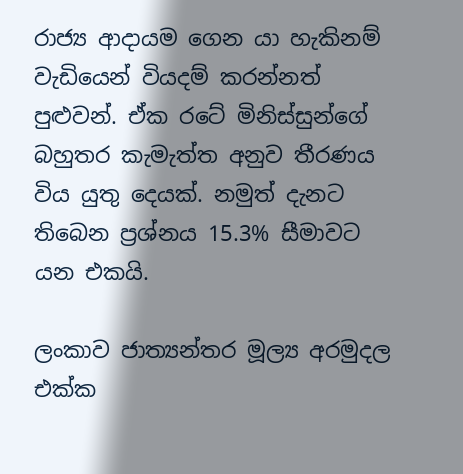රාජ්‍ය ආදායම ගෙන යා හැකිනම් වැඩියෙන් වියදම් කරන්නත් පුළුවන්. ඒක රටේ මිනිස්සුන්ගේ බහුතර කැමැත්ත අනුව තීරණය විය යුතු දෙයක්. නමුත් දැනට තිබෙන ප්‍රශ්නය 15.3% සීමාවට යන එකයි.

ලංකාව ජාත්‍යන්තර මූල්‍ය අරමුදල එක්ක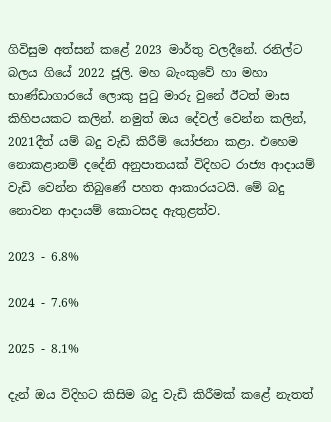ගිවිසුම අත්සන් කළේ 2023 මාර්තු වලදීනේ. රනිල්ට බලය ගියේ 2022 ජූලි. මහ බැංකුවේ හා මහා භාණ්ඩාගාරයේ ලොකු පුටු මාරු වුනේ ඊටත් මාස කිහිපයකට කලින්. නමුත් ඔය දේවල් වෙන්න කලින්, 2021දීත් යම් බදු වැඩි කිරීම් යෝජනා කළා. එහෙම නොකළානම් දදේනි අනුපාතයක් විදිහට රාජ්‍ය ආදායම් වැඩි වෙන්න තිබුණේ පහත ආකාරයටයි. මේ බදු නොවන ආදායම් කොටසද ඇතුළත්ව.

2023 - 6.8%

2024 - 7.6%

2025 - 8.1%

දැන් ඔය විදිහට කිසිම බදු වැඩි කිරීමක් කළේ නැතත්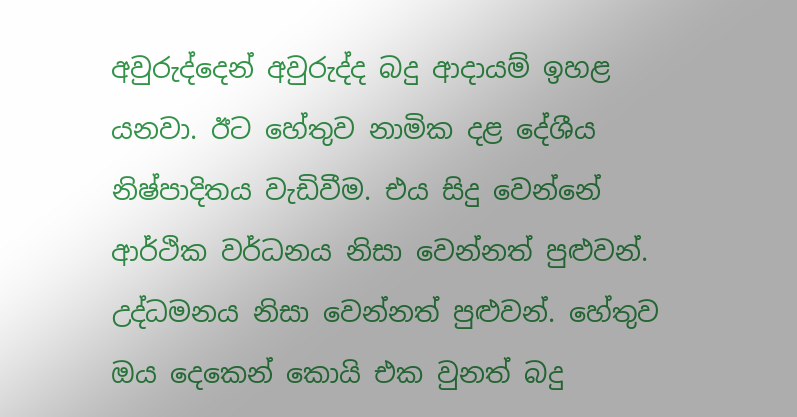අවුරුද්දෙන් අවුරුද්ද බදු ආදායම් ඉහළ යනවා. ඊට හේතුව නාමික දළ දේශීය නිෂ්පාදිතය වැඩිවීම. එය සිදු වෙන්නේ ආර්ථික වර්ධනය නිසා වෙන්නත් පුළුවන්. උද්ධමනය නිසා වෙන්නත් පුළුවන්. හේතුව ඔය දෙකෙන් කොයි එක වුනත් බදු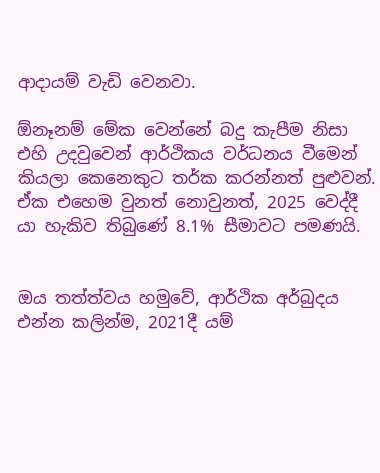ආදායම් වැඩි වෙනවා.

ඕනෑනම් මේක වෙන්නේ බදු කැපීම නිසා එහි උදවුවෙන් ආර්ථිකය වර්ධනය වීමෙන් කියලා කෙනෙකුට තර්ක කරන්නත් පුළුවන්. ඒක එහෙම වුනත් නොවුනත්, 2025 වෙද්දී යා හැකිව තිබුණේ 8.1% සීමාවට පමණයි.


ඔය තත්ත්වය හමුවේ, ආර්ථික අර්බුදය එන්න කලින්ම, 2021දී යම්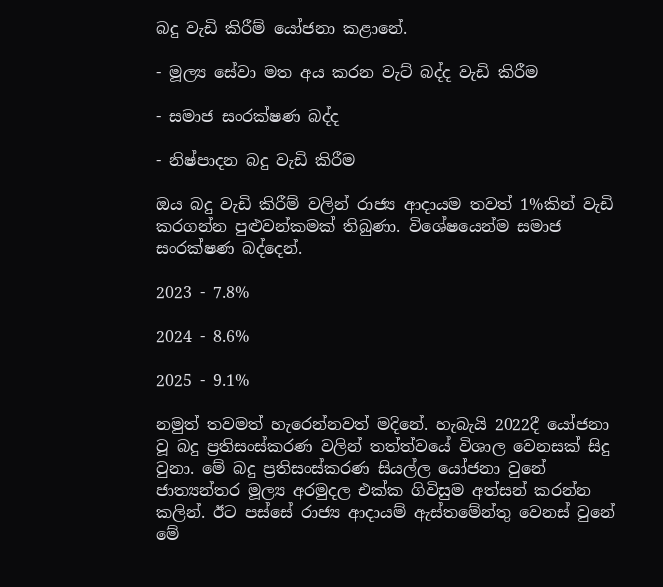බදු වැඩි කිරීම් යෝජනා කළානේ.

- මූල්‍ය සේවා මත අය කරන වැට් බද්ද වැඩි කිරීම

- සමාජ සංරක්ෂණ බද්ද

- නිෂ්පාදන බදු වැඩි කිරීම

ඔය බදු වැඩි කිරීම් වලින් රාජ්‍ය ආදායම තවත් 1%කින් වැඩි කරගන්න පුළුවන්කමක් තිබුණා. විශේෂයෙන්ම සමාජ සංරක්ෂණ බද්දෙන්.

2023 - 7.8%

2024 - 8.6%

2025 - 9.1%

නමුත් තවමත් හැරෙන්නවත් මදිනේ. හැබැයි 2022දී යෝජනා වූ බදු ප්‍රතිසංස්කරණ වලින් තත්ත්වයේ විශාල වෙනසක් සිදු වුනා. මේ බදු ප්‍රතිසංස්කරණ සියල්ල යෝජනා වුනේ ජාත්‍යන්තර මූල්‍ය අරමුදල එක්ක ගිවිසුම අත්සන් කරන්න කලින්. ඊට පස්සේ රාජ්‍ය ආදායම් ඇස්තමේන්තු වෙනස් වුනේ මේ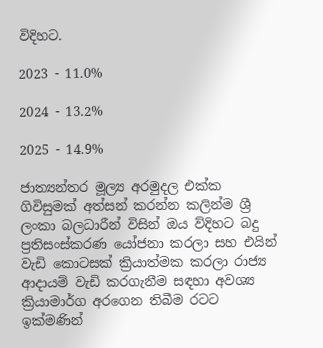විදිහට.

2023 - 11.0%

2024 - 13.2%

2025 - 14.9%

ජාත්‍යන්තර මූල්‍ය අරමුදල එක්ක ගිවිසුමක් අත්සන් කරන්න කලින්ම ශ්‍රී ලංකා බලධාරීන් විසින් ඔය ව්දිහට බදු ප්‍රතිසංස්කරණ යෝජනා කරලා සහ එයින් වැඩි කොටසක් ක්‍රියාත්මක කරලා රාජ්‍ය ආදායම් වැඩි කරගැනීම සඳහා අවශ්‍ය ක්‍රියාමාර්ග අරගෙන තිබීම රටට ඉක්මණින්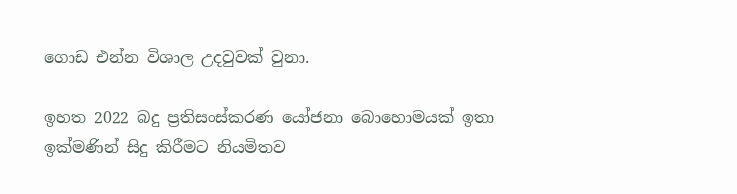ගොඩ එන්න විශාල උදවුවක් වුනා.

ඉහත 2022 බදු ප්‍රතිසංස්කරණ යෝජනා බොහොමයක් ඉතා ඉක්මණින් සිදු කිරීමට නියමිතව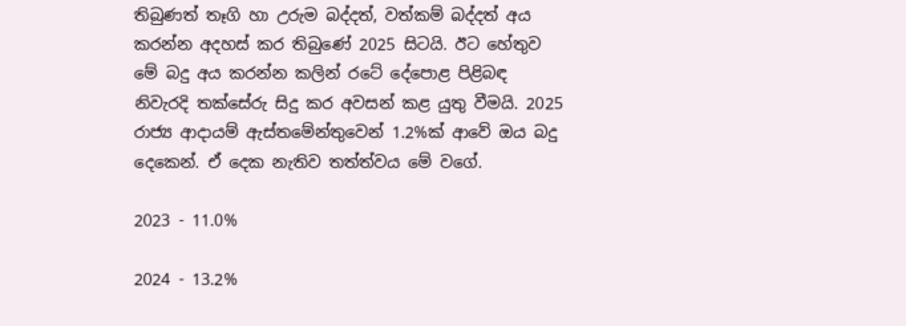තිබුණත් තෑගි හා උරුම බද්දත්, වත්කම් බද්දත් අය කරන්න අදහස් කර තිබුණේ 2025 සිටයි. ඊට හේතුව මේ බදු අය කරන්න කලින් රටේ දේපොළ පිළිබඳ නිවැරදි තක්සේරු සිදු කර අවසන් කළ යුතු වීමයි. 2025 රාජ්‍ය ආදායම් ඇස්තමේන්තුවෙන් 1.2%ක් ආවේ ඔය බදු දෙකෙන්. ඒ දෙක නැතිව තත්ත්වය මේ වගේ.

2023 - 11.0%

2024 - 13.2%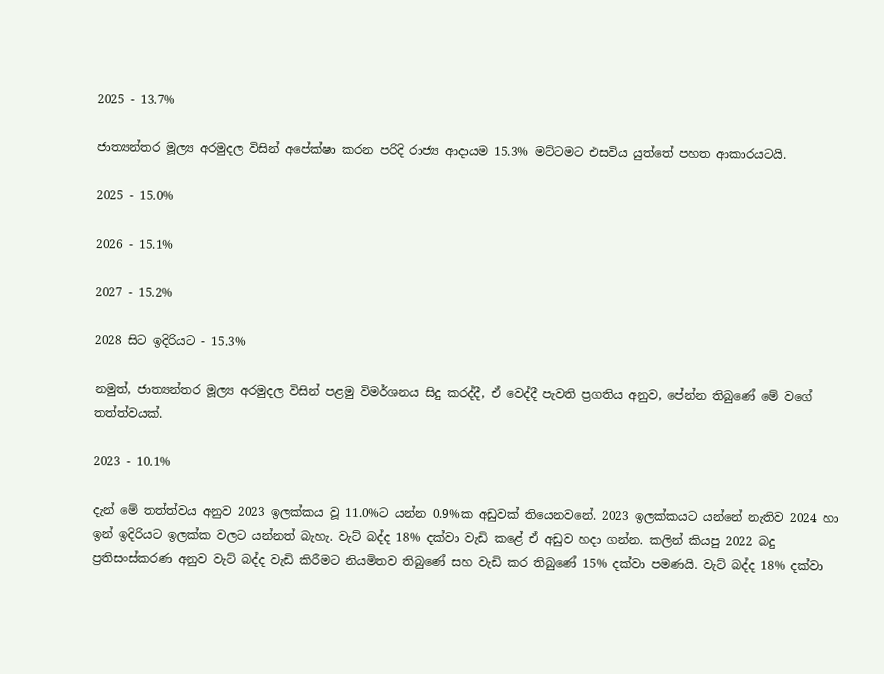2025 - 13.7%

ජාත්‍යන්තර මූල්‍ය අරමුදල විසින් අපේක්ෂා කරන පරිදි රාජ්‍ය ආදායම 15.3% මට්ටමට එසවිය යුත්තේ පහත ආකාරයටයි.

2025 - 15.0%

2026 - 15.1%

2027 - 15.2%

2028 සිට ඉදිරියට - 15.3%

නමුත්, ජාත්‍යන්තර මූල්‍ය අරමුදල විසින් පළමු විමර්ශනය සිදු කරද්දී, ඒ වෙද්දී පැවති ප්‍රගතිය අනුව, පේන්න තිබුණේ මේ වගේ තත්ත්වයක්.

2023 - 10.1%

දැන් මේ තත්ත්වය අනුව 2023 ඉලක්කය වූ 11.0%ට යන්න 0.9%ක අඩුවක් තියෙනවනේ. 2023 ඉලක්කයට යන්නේ නැතිව 2024 හා ඉන් ඉදිරියට ඉලක්ක වලට යන්නත් බැහැ. වැට් බද්ද 18% දක්වා වැඩි කළේ ඒ අඩුව හදා ගන්න. කලින් කියපු 2022 බදු ප්‍රතිසංස්කරණ අනුව වැට් බද්ද වැඩි කිරීමට නියමිතව තිබුණේ සහ වැඩි කර තිබුණේ 15% දක්වා පමණයි. වැට් බද්ද 18% දක්වා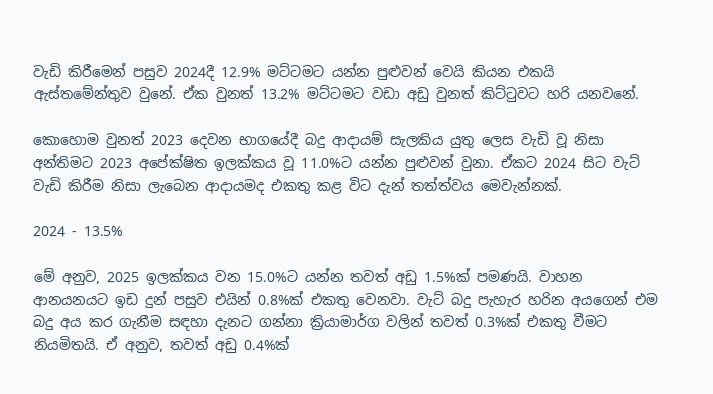වැඩි කිරීමෙන් පසුව 2024දී 12.9% මට්ටමට යන්න පුළුවන් වෙයි කියන එකයි ඇස්තමේන්තුව වුනේ. ඒක වුනත් 13.2% මට්ටමට වඩා අඩු වුනත් කිට්ටුවට හරි යනවනේ.

කොහොම වුනත් 2023 දෙවන භාගයේදී බදු ආදායම් සැලකිය යුතු ලෙස වැඩි වූ නිසා අන්තිමට 2023 අපේක්ෂිත ඉලක්කය වූ 11.0%ට යන්න පුළුවන් වුනා. ඒකට 2024 සිට වැට් වැඩි කිරීම නිසා ලැබෙන ආදායමද එකතු කළ විට දැන් තත්ත්වය මෙවැන්නක්.

2024 - 13.5%

මේ අනුව, 2025 ඉලක්කය වන 15.0%ට යන්න තවත් අඩු 1.5%ක් පමණයි. වාහන ආනයනයට ඉඩ දුන් පසුව එයින් 0.8%ක් එකතු වෙනවා. වැට් බදු පැහැර හරින අයගෙන් එම බදු අය කර ගැනීම සඳහා දැනට ගන්නා ක්‍රියාමාර්ග වලින් තවත් 0.3%ක් එකතු වීමට නියමිතයි. ඒ අනුව, තවත් අඩු 0.4%ක්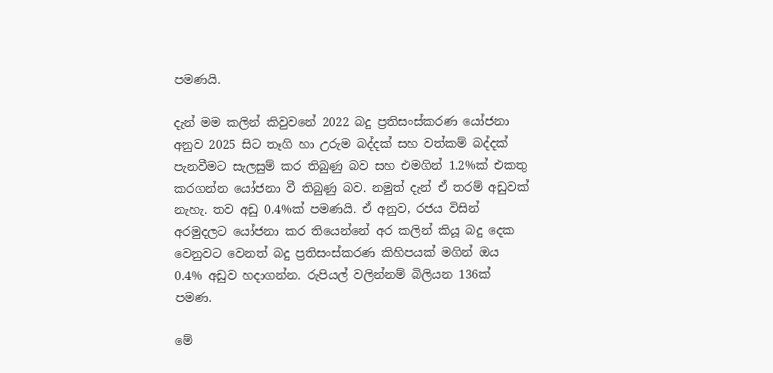පමණයි.

දැන් මම කලින් කිවුවනේ 2022 බදු ප්‍රතිසංස්කරණ යෝජනා අනුව 2025 සිට තෑගි හා උරුම බද්දක් සහ වත්කම් බද්දක් පැනවීමට සැලසුම් කර තිබුණු බව සහ එමගින් 1.2%ක් එකතු කරගන්න යෝජනා වී තිබුණු බව. නමුත් දැන් ඒ තරම් අඩුවක් නැහැ. තව අඩු 0.4%ක් පමණයි. ඒ අනුව, රජය විසින් අරමුදලට යෝජනා කර තියෙන්නේ අර කලින් කියූ බදු දෙක වෙනුවට වෙනත් බදු ප්‍රතිසංස්කරණ කිහිපයක් මගින් ඔය 0.4% අඩුව හදාගන්න. රුපියල් වලින්නම් බිලියන 136ක් පමණ.

මේ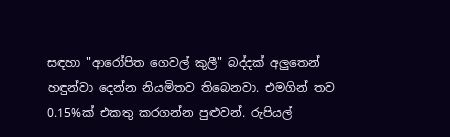සඳහා "ආරෝපිත ගෙවල් කුලී" බද්දක් අලුතෙන් හඳුන්වා දෙන්න නියමිතව තිබෙනවා. එමගින් තව 0.15%ක් එකතු කරගන්න පුළුවන්. රුපියල්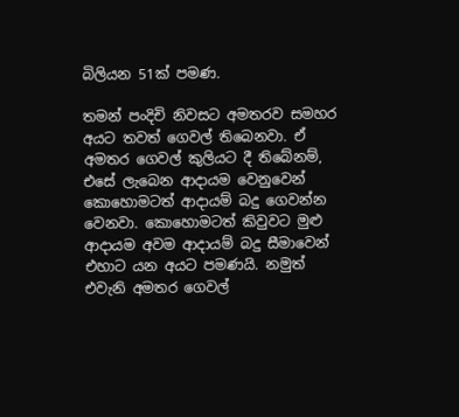බිලියන 51ක් පමණ.

තමන් පංදිචි නිවසට අමතරව සමහර අයට තවත් ගෙවල් තිබෙනවා. ඒ අමතර ගෙවල් කුලියට දී තිබේනම්, එසේ ලැබෙන ආදායම වෙනුවෙන් කොහොමටත් ආදායම් බදු ගෙවන්න වෙනවා. කොහොමටත් කිවුවට මුළු ආදායම අවම ආදායම් බදු සීමාවෙන් එහාට යන අයට පමණයි. නමුත් එවැනි අමතර ගෙවල්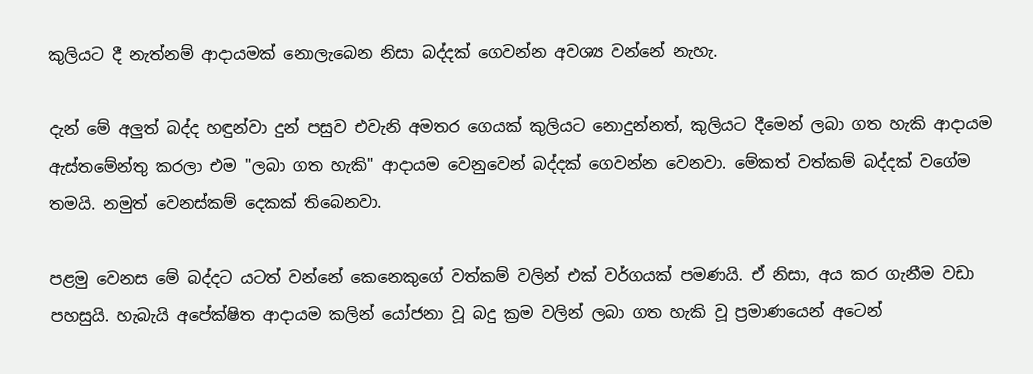කුලියට දී නැත්නම් ආදායමක් නොලැබෙන නිසා බද්දක් ගෙවන්න අවශ්‍ය වන්නේ නැහැ.

දැන් මේ අලුත් බද්ද හඳුන්වා දුන් පසුව එවැනි අමතර ගෙයක් කුලියට නොදුන්නත්, කුලියට දීමෙන් ලබා ගත හැකි ආදායම ඇස්තමේන්තු කරලා එම "ලබා ගත හැකි" ආදායම වෙනුවෙන් බද්දක් ගෙවන්න වෙනවා. මේකත් වත්කම් බද්දක් වගේම තමයි. නමුත් වෙනස්කම් දෙකක් තිබෙනවා.

පළමු වෙනස මේ බද්දට යටත් වන්නේ කෙනෙකුගේ වත්කම් වලින් එක් වර්ගයක් පමණයි. ඒ නිසා, අය කර ගැනීම වඩා පහසුයි. හැබැයි අපේක්ෂිත ආදායම කලින් යෝජනා වූ බදු ක්‍රම වලින් ලබා ගත හැකි වූ ප්‍රමාණයෙන් අටෙන්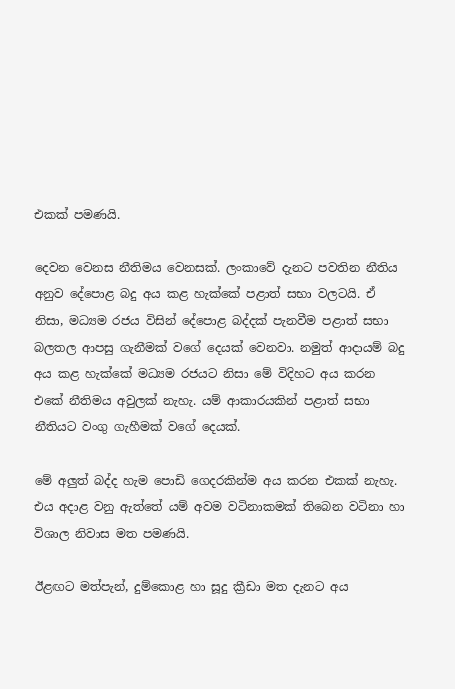එකක් පමණයි.

දෙවන වෙනස නීතිමය වෙනසක්. ලංකාවේ දැනට පවතින නීතිය අනුව දේපොළ බදු අය කළ හැක්කේ පළාත් සභා වලටයි. ඒ නිසා, මධ්‍යම රජය විසින් දේපොළ බද්දක් පැනවීම පළාත් සභා බලතල ආපසු ගැනීමක් වගේ දෙයක් වෙනවා. නමුත් ආදායම් බදු අය කළ හැක්කේ මධ්‍යම රජයට නිසා මේ විදිහට අය කරන එකේ නීතිමය අවුලක් නැහැ. යම් ආකාරයකින් පළාත් සභා නීතියට වංගු ගැහීමක් වගේ දෙයක්.

මේ අලුත් බද්ද හැම පොඩි ගෙදරකින්ම අය කරන එකක් නැහැ. එය අදාළ වනු ඇත්තේ යම් අවම වටිනාකමක් තිබෙන වටිනා හා විශාල නිවාස මත පමණයි.

ඊළඟට මත්පැන්, දුම්කොළ හා සූදු ක්‍රීඩා මත දැනට අය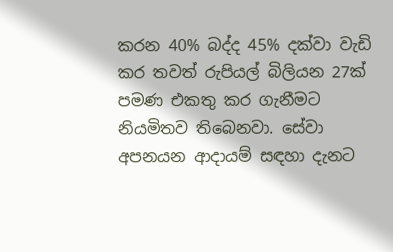කරන 40% බද්ද 45% දක්වා වැඩි කර තවත් රුපියල් බිලියන 27ක් පමණ එකතු කර ගැනීමට නියමිතව තිබෙනවා. සේවා අපනයන ආදායම් සඳහා දැනට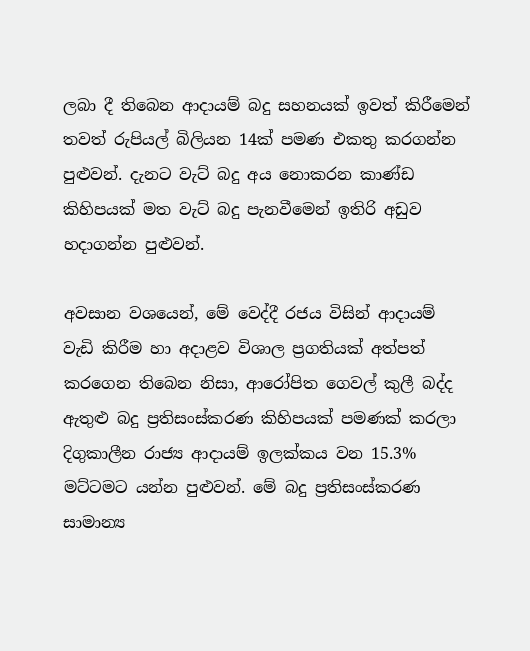ලබා දී තිබෙන ආදායම් බදු සහනයක් ඉවත් කිරීමෙන් තවත් රුපියල් බිලියන 14ක් පමණ එකතු කරගන්න පුළුවන්. දැනට වැට් බදු අය නොකරන කාණ්ඩ කිහිපයක් මත වැට් බදු පැනවීමෙන් ඉතිරි අඩුව හදාගන්න පුළුවන්.

අවසාන වශයෙන්, මේ වෙද්දී රජය විසින් ආදායම් වැඩි කිරීම හා අදාළව විශාල ප්‍රගතියක් අත්පත් කරගෙන තිබෙන නිසා, ආරෝපිත ගෙවල් කුලී බද්ද ඇතුළු බදු ප්‍රතිසංස්කරණ කිහිපයක් පමණක් කරලා දිගුකාලීන රාජ්‍ය ආදායම් ඉලක්කය වන 15.3% මට්ටමට යන්න පුළුවන්. මේ බදු ප්‍රතිසංස්කරණ සාමාන්‍ය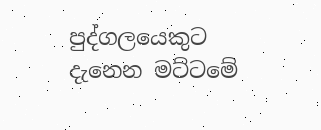පුද්ගලයෙකුට දැනෙන මට්ටමේ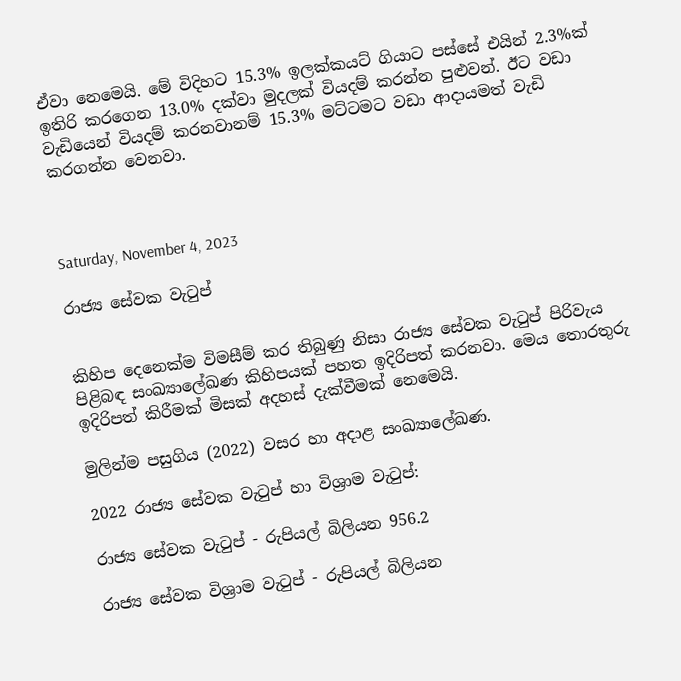ඒවා නෙමෙයි. මේ විදිහට 15.3% ඉලක්කයට් ගියාට පස්සේ එයින් 2.3%ක් ඉතිරි කරගෙන 13.0% දක්වා මුදලක් වියදම් කරන්න පුළුවන්. ඊට වඩා වැඩියෙන් වියදම් කරනවානම් 15.3% මට්ටමට වඩා ආදායමත් වැඩි කරගන්න වෙනවා.



Saturday, November 4, 2023

රාජ්‍ය සේවක වැටුප්


කිහිප දෙනෙක්ම විමසීම් කර තිබුණු නිසා රාජ්‍ය සේවක වැටුප් පිරිවැය පිළිබඳ සංඛ්‍යාලේඛණ කිහිපයක් පහත ඉදිරිපත් කරනවා. මෙය තොරතුරු ඉදිරිපත් කිරීමක් මිසක් අදහස් දැක්වීමක් නෙමෙයි.

මුලින්ම පසුගිය (2022) වසර හා අදාළ සංඛ්‍යාලේඛණ.

2022 රාජ්‍ය සේවක වැටුප් හා විශ්‍රාම වැටුප්:

රාජ්‍ය සේවක වැටුප් - රුපියල් බිලියන 956.2

රාජ්‍ය සේවක විශ්‍රාම වැටුප් - රුපියල් බිලියන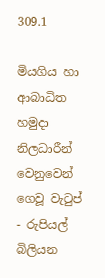309.1

මියගිය හා ආබාධිත හමුදා නිලධාරීන් වෙනුවෙන් ගෙවූ වැටුප් - රුපියල් බිලියන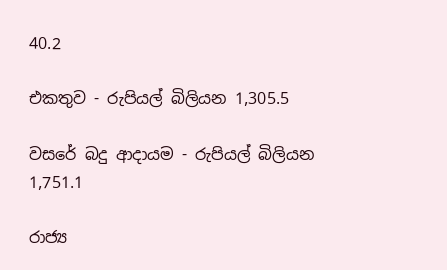40.2

එකතුව - රුපියල් බිලියන 1,305.5

වසරේ බදු ආදායම - රුපියල් බිලියන 1,751.1

රාජ්‍ය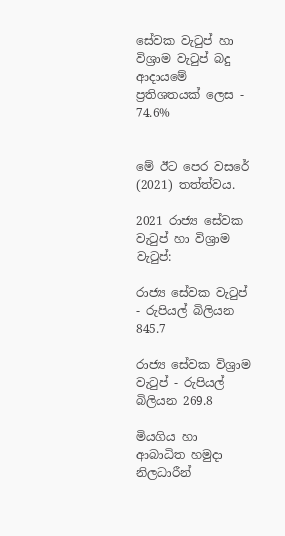සේවක වැටුප් හා විශ්‍රාම වැටුප් බදු ආදායමේ ප්‍රතිශතයක් ලෙස - 74.6%


මේ ඊට පෙර වසරේ (2021) තත්ත්වය.

2021 රාජ්‍ය සේවක වැටුප් හා විශ්‍රාම වැටුප්:

රාජ්‍ය සේවක වැටුප් - රුපියල් බිලියන 845.7

රාජ්‍ය සේවක විශ්‍රාම වැටුප් - රුපියල් බිලියන 269.8

මියගිය හා ආබාධිත හමුදා නිලධාරීන්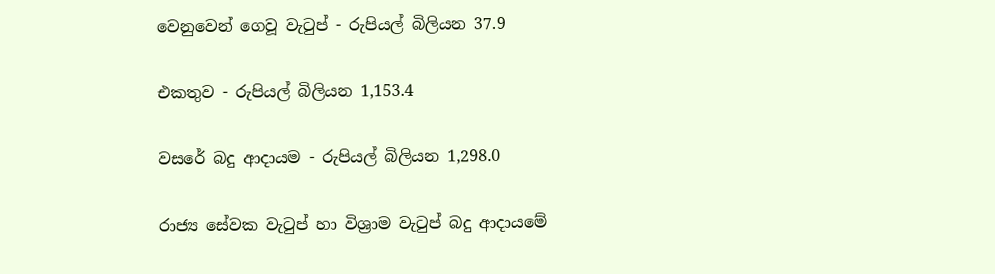වෙනුවෙන් ගෙවූ වැටුප් - රුපියල් බිලියන 37.9

එකතුව - රුපියල් බිලියන 1,153.4

වසරේ බදු ආදායම - රුපියල් බිලියන 1,298.0

රාජ්‍ය සේවක වැටුප් හා විශ්‍රාම වැටුප් බදු ආදායමේ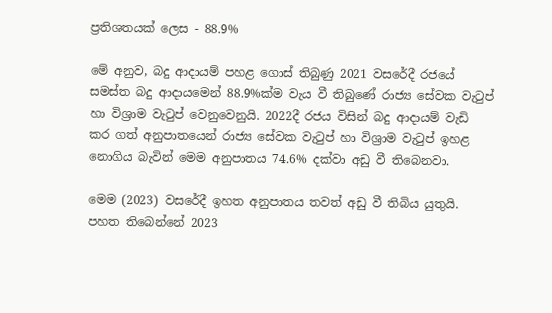ප්‍රතිශතයක් ලෙස - 88.9%

මේ අනුව, බදු ආදායම් පහළ ගොස් තිබුණු 2021 වසරේදී රජයේ සමස්ත බදු ආදායමෙන් 88.9%ක්ම වැය වී තිබුණේ රාජ්‍ය සේවක වැටුප් හා විශ්‍රාම වැටුප් වෙනුවෙනුයි. 2022දී රජය විසින් බදු ආදායම් වැඩි කර ගත් අනුපාතයෙන් රාජ්‍ය සේවක වැටුප් හා විශ්‍රාම වැටුප් ඉහළ නොගිය බැවින් මෙම අනුපාතය 74.6% දක්වා අඩු වී තිබෙනවා.

මෙම (2023) වසරේදී ඉහත අනුපාතය තවත් අඩු වී තිබිය යුතුයි. පහත තිබෙන්නේ 2023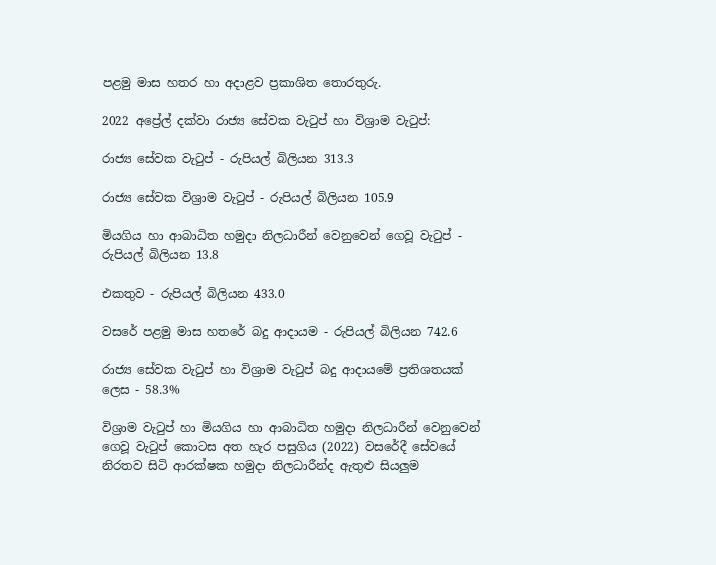පළමු මාස හතර හා අදාළව ප්‍රකාශිත තොරතුරු.

2022 අප්‍රේල් දක්වා රාජ්‍ය සේවක වැටුප් හා විශ්‍රාම වැටුප්:

රාජ්‍ය සේවක වැටුප් - රුපියල් බිලියන 313.3

රාජ්‍ය සේවක විශ්‍රාම වැටුප් - රුපියල් බිලියන 105.9

මියගිය හා ආබාධිත හමුදා නිලධාරීන් වෙනුවෙන් ගෙවූ වැටුප් - රුපියල් බිලියන 13.8

එකතුව - රුපියල් බිලියන 433.0

වසරේ පළමු මාස හතරේ බදු ආදායම - රුපියල් බිලියන 742.6

රාජ්‍ය සේවක වැටුප් හා විශ්‍රාම වැටුප් බදු ආදායමේ ප්‍රතිශතයක් ලෙස - 58.3%

විශ්‍රාම වැටුප් හා මියගිය හා ආබාධිත හමුදා නිලධාරීන් වෙනුවෙන් ගෙවූ වැටුප් කොටස අත හැර පසුගිය (2022) වසරේදී සේවයේ නිරතව සිටි ආරක්ෂක හමුදා නිලධාරීන්ද ඇතුළු සියලුම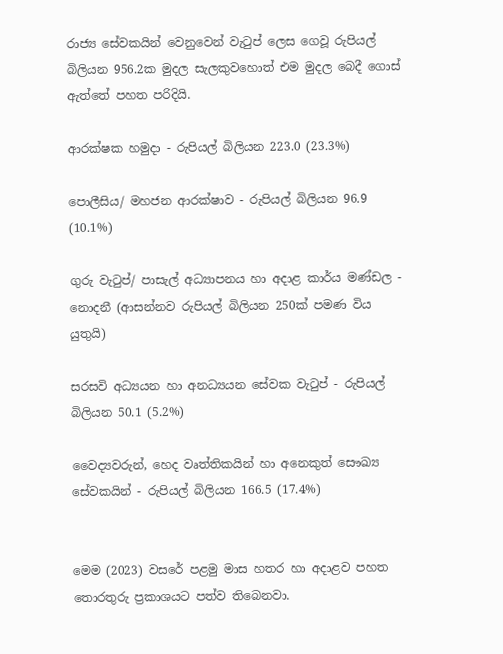රාජ්‍ය සේවකයින් වෙනුවෙන් වැටුප් ලෙස ගෙවූ රුපියල් බිලියන 956.2ක මුදල සැලකුවහොත් එම මුදල බෙදී ගොස් ඇත්තේ පහත පරිදියි.

ආරක්ෂක හමුදා - රුපියල් බිලියන 223.0 (23.3%)

පොලීසිය/ මහජන ආරක්ෂාව - රුපියල් බිලියන 96.9 (10.1%)

ගුරු වැටුප්/ පාසැල් අධ්‍යාපනය හා අදාළ කාර්ය මණ්ඩල - නොදනී (ආසන්නව රුපියල් බිලියන 250ක් පමණ විය යුතුයි)

සරසවි අධ්‍යයන හා අනධ්‍යයන සේවක වැටුප් - රුපියල් බිලියන 50.1 (5.2%)

වෛද්‍යවරුන්, හෙද වෘත්තිකයින් හා අනෙකුත් සෞඛ්‍ය සේවකයින් - රුපියල් බිලියන 166.5 (17.4%)


මෙම (2023) වසරේ පළමු මාස හතර හා අදාළව පහත තොරතුරු ප්‍රකාශයට පත්ව තිබෙනවා.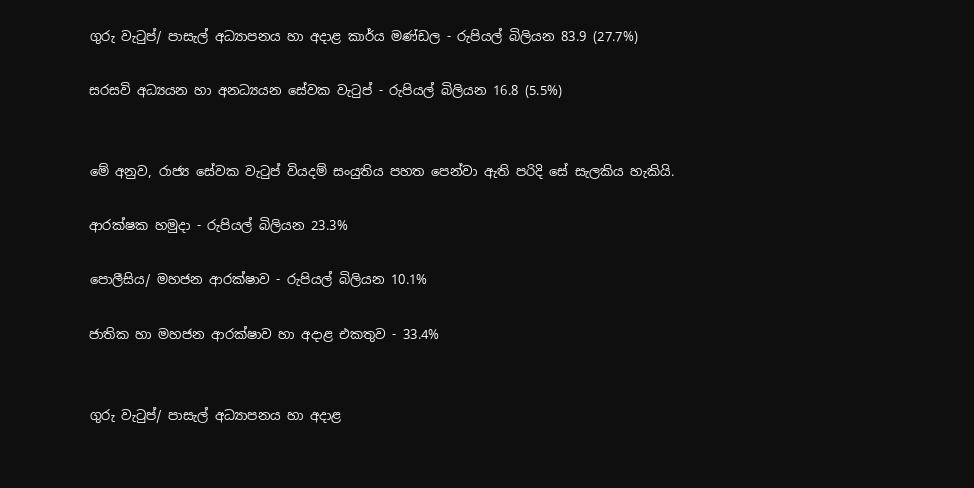ගුරු වැටුප්/ පාසැල් අධ්‍යාපනය හා අදාළ කාර්ය මණ්ඩල - රුපියල් බිලියන 83.9 (27.7%)

සරසවි අධ්‍යයන හා අනධ්‍යයන සේවක වැටුප් - රුපියල් බිලියන 16.8 (5.5%)


මේ අනුව, රාජ්‍ය සේවක වැටුප් වියදම් සංයුතිය පහත පෙන්වා ඇති පරිදි සේ සැලකිය හැකියි.

ආරක්ෂක හමුදා - රුපියල් බිලියන 23.3%

පොලීසිය/ මහජන ආරක්ෂාව - රුපියල් බිලියන 10.1%

ජාතික හා මහජන ආරක්ෂාව හා අදාළ එකතුව - 33.4%


ගුරු වැටුප්/ පාසැල් අධ්‍යාපනය හා අදාළ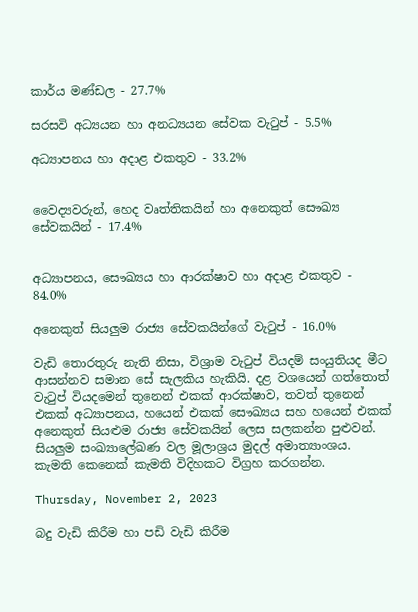කාර්ය මණ්ඩල - 27.7%

සරසවි අධ්‍යයන හා අනධ්‍යයන සේවක වැටුප් - 5.5%

අධ්‍යාපනය හා අදාළ එකතුව - 33.2%


වෛද්‍යවරුන්, හෙද වෘත්තිකයින් හා අනෙකුත් සෞඛ්‍ය සේවකයින් - 17.4%


අධ්‍යාපනය, සෞඛ්‍යය හා ආරක්ෂාව හා අදාළ එකතුව - 84.0%

අනෙකුත් සියලුම රාජ්‍ය සේවකයින්ගේ වැටුප් - 16.0%

වැඩි තොරතුරු නැති නිසා, විශ්‍රාම වැටුප් වියදම් සංයුතියද මීට ආසන්නව සමාන සේ සැලකිය හැකියි. දළ වශයෙන් ගත්තොත් වැටුප් වියදමෙන් තුනෙන් එකක් ආරක්ෂාව, තවත් තුනෙන් එකක් අධ්‍යාපනය, හයෙන් එකක් සෞඛ්‍යය සහ හයෙන් එකක් අනෙකුත් සියළුම රාජ්‍ය සේවකයින් ලෙස සලකන්න පුළුවන්. සියලුම සංඛ්‍යාලේඛණ වල මූලාශ්‍රය මුදල් අමාත්‍යාංශය. කැමති කෙනෙක් කැමති විදිහකට විග්‍රහ කරගන්න.

Thursday, November 2, 2023

බදු වැඩි කිරීම හා පඩි වැඩි කිරීම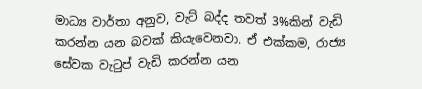මාධ්‍ය වාර්තා අනුව, වැට් බද්ද තවත් 3%කින් වැඩි කරන්න යන බවක් කියැවෙනවා. ඒ එක්කම, රාජ්‍ය සේවක වැටුප් වැඩි කරන්න යන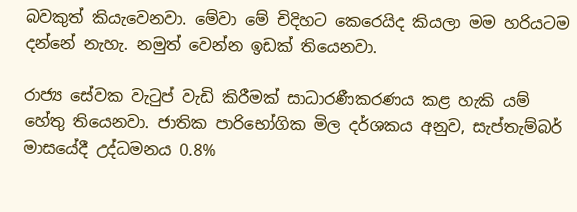බවකුත් කියැවෙනවා. මේවා මේ චිදිහට කෙරෙයිද කියලා මම හරියටම දන්නේ නැහැ. නමුත් වෙන්න ඉඩක් තියෙනවා.

රාජ්‍ය සේවක වැටුප් වැඩි කිරීමක් සාධාරණීකරණය කළ හැකි යම් හේතු තියෙනවා. ජාතික පාරිභෝගික මිල දර්ශකය අනුව, සැප්තැම්බර් මාසයේදී උද්ධමනය 0.8%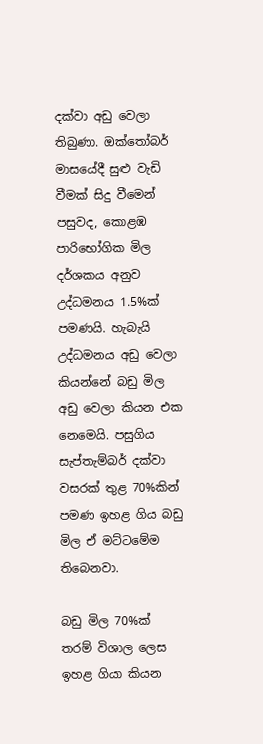දක්වා අඩු වෙලා තිබුණා. ඔක්තෝබර් මාසයේදී සුළු වැඩි වීමක් සිදු වීමෙන් පසුවද, කොළඹ පාරිභෝගික මිල දර්ශකය අනුව උද්ධමනය 1.5%ක් පමණයි. හැබැයි උද්ධමනය අඩු වෙලා කියන්නේ බඩු මිල අඩු වෙලා කියන එක  නෙමෙයි. පසුගිය සැප්තැම්බර් දක්වා වසරක් තුළ 70%කින් පමණ ඉහළ ගිය බඩු මිල ඒ මට්ටමේම තිබෙනවා.

බඩු මිල 70%ක් තරම් විශාල ලෙස ඉහළ ගියා කියන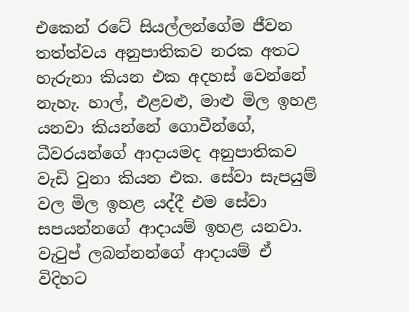එකෙන් රටේ සියල්ලන්ගේම ජීවන තත්ත්වය අනුපාතිකව නරක අතට හැරුනා කියන එක අදහස් වෙන්නේ නැහැ. හාල්, එළවළු, මාළු මිල ඉහළ යනවා කියන්නේ ගොවීන්ගේ, ධීවරයන්ගේ ආදායමද අනුපාතිකව වැඩි වුනා කියන එක. සේවා සැපයුම් වල මිල ඉහළ යද්දී එම සේවා සපයන්නගේ ආදායම් ඉහළ යනවා. වැටුප් ලබන්නන්ගේ ආදායම් ඒ විදිහට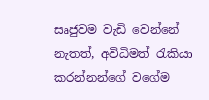සෘජුවම වැඩි වෙන්නේ නැතත්, අවිධිමත් රැකියා කරන්නන්ගේ වගේම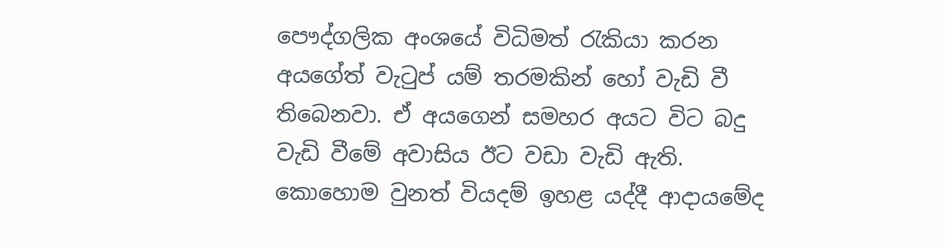පෞද්ගලික අංශයේ විධිමත් රැකියා කරන අයගේත් වැටුප් යම් තරමකින් හෝ වැඩි වී තිබෙනවා. ඒ අයගෙන් සමහර අයට විට බදු වැඩි වීමේ අවාසිය ඊට වඩා වැඩි ඇති. කොහොම වුනත් වියදම් ඉහළ යද්දී ආදායමේද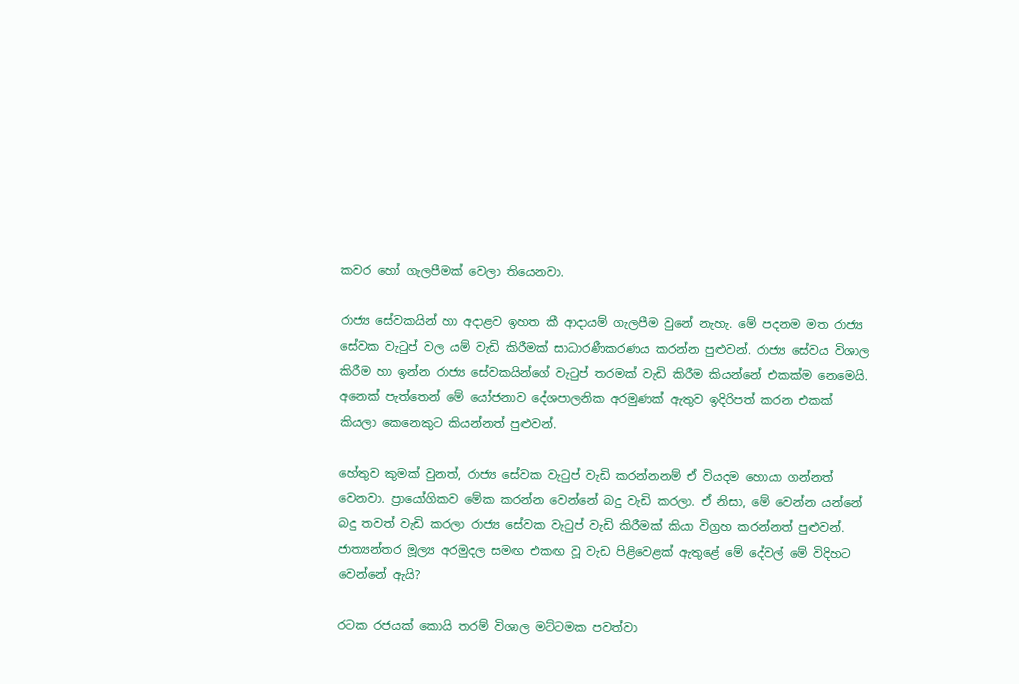කවර හෝ ගැලපීමක් වෙලා තියෙනවා.

රාජ්‍ය සේවකයින් හා අදාළව ඉහත කී ආදායම් ගැලපීම වුනේ නැහැ. මේ පදනම මත රාජ්‍ය සේවක වැටුප් වල යම් වැඩි කිරීමක් සාධාරණීකරණය කරන්න පුළුවන්. රාජ්‍ය සේවය විශාල කිරීම හා ඉන්න රාජ්‍ය සේවකයින්ගේ වැටුප් තරමක් වැඩි කිරීම කියන්නේ එකක්ම නෙමෙයි. අනෙක් පැත්තෙන් මේ යෝජනාව දේශපාලනික අරමුණක් ඇතුව ඉදිරිපත් කරන එකක් කියලා කෙනෙකුට කියන්නත් පුළුවන්.

හේතුව කුමක් වුනත්, රාජ්‍ය සේවක වැටුප් වැඩි කරන්නනම් ඒ වියදම හොයා ගන්නත් වෙනවා. ප්‍රායෝගිකව මේක කරන්න වෙන්නේ බදු වැඩි කරලා. ඒ නිසා, මේ වෙන්න යන්නේ බදු තවත් වැඩි කරලා රාජ්‍ය සේවක වැටුප් වැඩි කිරීමක් කියා විග්‍රහ කරන්නත් පුළුවන්. ජාත්‍යන්තර මූල්‍ය අරමුදල සමඟ එකඟ වූ වැඩ පිළිවෙළක් ඇතුළේ මේ දේවල් මේ විදිහට වෙන්නේ ඇයි?

රටක රජයක් කොයි තරම් විශාල මට්ටමක පවත්වා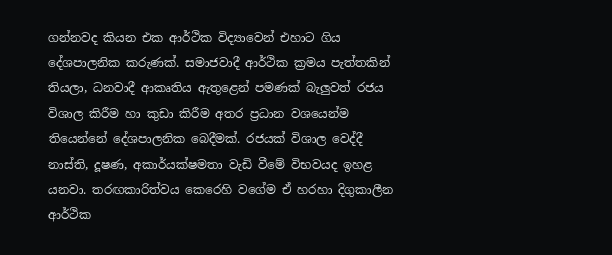ගන්නවද කියන එක ආර්ථික විද්‍යාවෙන් එහාට ගිය දේශපාලනික කරුණක්. සමාජවාදී ආර්ථික ක්‍රමය පැත්තකින් තියලා, ධනවාදී ආකෘතිය ඇතුළෙන් පමණක් බැලුවත් රජය විශාල කිරීම හා කුඩා කිරීම අතර ප්‍රධාන වශයෙන්ම තියෙන්නේ දේශපාලනික බෙදීමක්. රජයක් විශාල වෙද්දී නාස්ති, දූෂණ, අකාර්යක්ෂමතා වැඩි වීමේ විභවයද ඉහළ යනවා. තරඟකාරිත්වය කෙරෙහි වගේම ඒ හරහා දිගුකාලීන ආර්ථික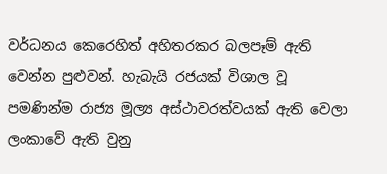වර්ධනය කෙරෙහිත් අහිතරකර බලපෑම් ඇති වෙන්න පුළුවන්. හැබැයි රජයක් විශාල වූ පමණින්ම රාජ්‍ය මූල්‍ය අස්ථාවරත්වයක් ඇති වෙලා ලංකාවේ ඇති වුනු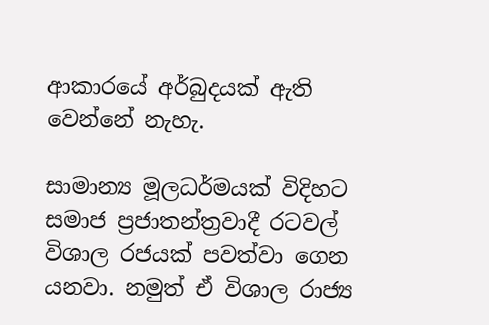ආකාරයේ අර්බුදයක් ඇති වෙන්නේ නැහැ.

සාමාන්‍ය මූලධර්මයක් විදිහට සමාජ ප්‍රජාතන්ත්‍රවාදී රටවල් විශාල රජයක් පවත්වා ගෙන යනවා. නමුත් ඒ විශාල රාජ්‍ය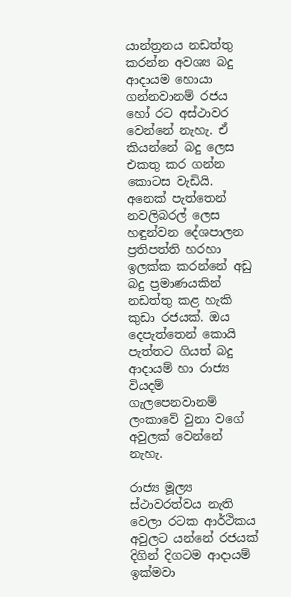යාන්ත්‍රනය නඩත්තු කරන්න අවශ්‍ය බදු ආදායම හොයා ගන්නවානම් රජය හෝ රට අස්ථාවර වෙන්නේ නැහැ. ඒ කියන්නේ බදු ලෙස එකතු කර ගන්න කොටස වැඩියි. අනෙක් පැත්තෙන් නවලිබරල් ලෙස හඳුන්වන දේශපාලන ප්‍රතිපත්ති හරහා ඉලක්ක කරන්නේ අඩු බදු ප්‍රමාණයකින් නඩත්තු කළ හැකි කුඩා රජයක්. ඔය දෙපැත්තෙන් කොයි පැත්තට ගියත් බදු ආදායම් හා රාජ්‍ය වියදම් ගැලපෙනවානම් ලංකාවේ වුනා වගේ අවුලක් වෙන්නේ නැහැ.

රාජ්‍ය මූල්‍ය ස්ථාවරත්වය නැති වෙලා රටක ආර්ථිකය අවුලට යන්නේ රජයක් දිගින් දිගටම ආදායම් ඉක්මවා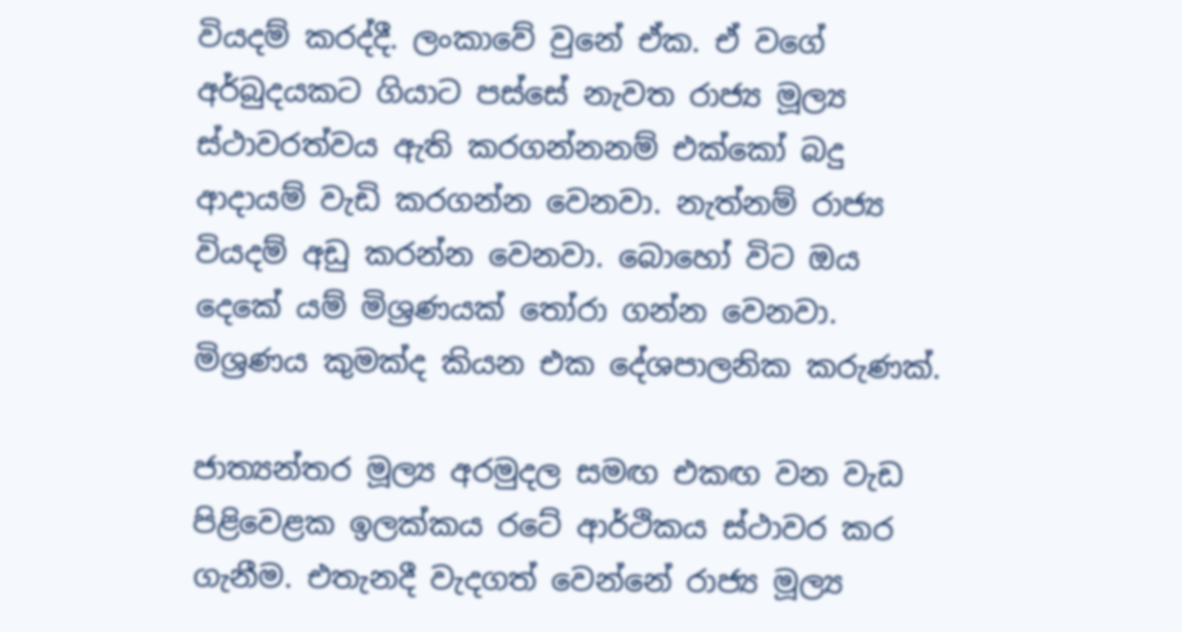වියදම් කරද්දී. ලංකාවේ වුනේ ඒක. ඒ වගේ අර්බුදයකට ගියාට පස්සේ නැවත රාජ්‍ය මූල්‍ය ස්ථාවරත්වය ඇති කරගන්නනම් එක්කෝ බදු ආදායම් වැඩි කරගන්න වෙනවා. නැත්නම් රාජ්‍ය වියදම් අඩු කරන්න වෙනවා. බොහෝ විට ඔය දෙකේ යම් මිශ්‍රණයක් තෝරා ගන්න වෙනවා. මිශ්‍රණය කුමක්ද කියන එක දේශපාලනික කරුණක්.

ජාත්‍යන්තර මූල්‍ය අරමුදල සමඟ එකඟ වන වැඩ පිළිවෙළක ඉලක්කය රටේ ආර්ථිකය ස්ථාවර කර ගැනීම. එතැනදී වැදගත් වෙන්නේ රාජ්‍ය මූල්‍ය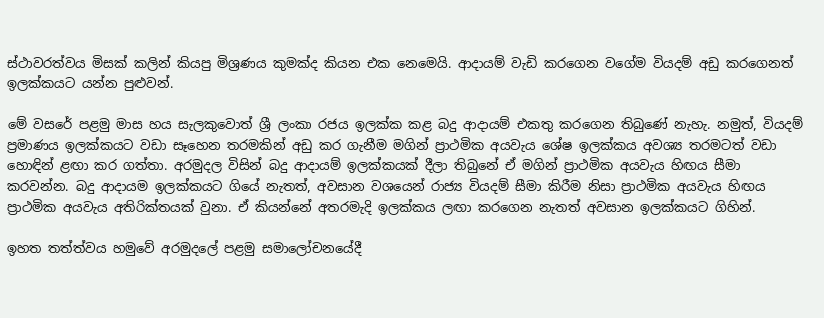ස්ථාවරත්වය මිසක් කලින් කියපු මිශ්‍රණය කුමක්ද කියන එක නෙමෙයි. ආදායම් වැඩි කරගෙන වගේම වියදම් අඩු කරගෙනත් ඉලක්කයට යන්න පුළුවන්.

මේ වසරේ පළමු මාස හය සැලකුවොත් ශ්‍රී ලංකා රජය ඉලක්ක කළ බදු ආදායම් එකතු කරගෙන තිබුණේ නැහැ. නමුත්, වියදම් ප්‍රමාණය ඉලක්කයට වඩා සෑහෙන තරමකින් අඩු කර ගැනීම මගින් ප්‍රාථමික අයවැය ශේෂ ඉලක්කය අවශ්‍ය තරමටත් වඩා හොඳින් ළඟා කර ගත්තා. අරමුදල විසින් බදු ආදායම් ඉලක්කයක් දීලා තිබුනේ ඒ මගින් ප්‍රාථමික අයවැය හිඟය සීමා කරවන්න. බදු ආදායම ඉලක්කයට ගියේ නැතත්, අවසාන වශයෙන් රාජ්‍ය වියදම් සීමා කිරීම නිසා ප්‍රාථමික අයවැය හිඟය ප්‍රාථමික අයවැය අතිරික්තයක් වුනා. ඒ කියන්නේ අතරමැදි ඉලක්කය ලඟා කරගෙන නැතත් අවසාන ඉලක්කයට ගිහින්.

ඉහත තත්ත්වය හමුවේ අරමුදලේ පළමු සමාලෝචනයේදී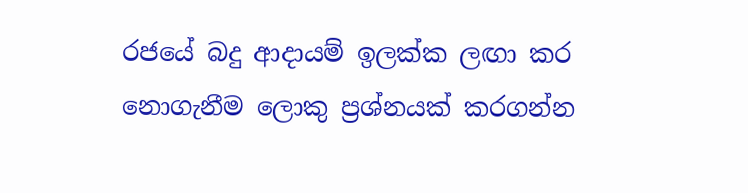රජයේ බදු ආදායම් ඉලක්ක ලඟා කර නොගැනීම ලොකු ප්‍රශ්නයක් කරගන්න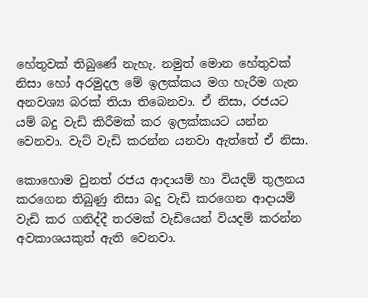හේතුවක් තිබුණේ නැහැ. නමුත් මොන හේතුවක් නිසා හෝ අරමුදල මේ ඉලක්කය මග හැරීම ගැන අනවශ්‍ය බරක් තියා තිබෙනවා. ඒ නිසා, රජයට යම් බදු වැඩි කිරීමක් කර ඉලක්කයට යන්න වෙනවා. වැට් වැඩි කරන්න යනවා ඇත්තේ ඒ නිසා.

කොහොම වුනත් රජය ආදායම් හා වියදම් තුලනය කරගෙන තිබුණු නිසා බදු වැඩි කරගෙන ආදායම් වැඩි කර ගනිද්දී තරමක් වැඩියෙන් වියදම් කරන්න අවකාශයකුත් ඇති වෙනවා.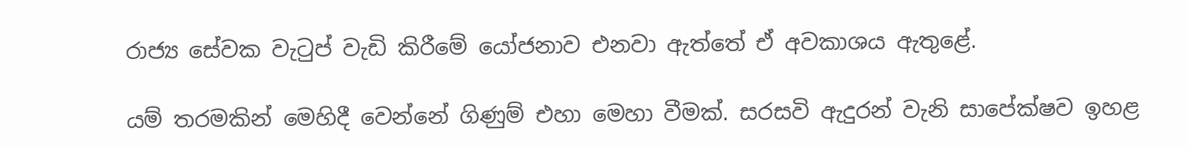රාජ්‍ය සේවක වැටුප් වැඩි කිරීමේ යෝජනාව එනවා ඇත්තේ ඒ අවකාශය ඇතුළේ.

යම් තරමකින් මෙහිදී වෙන්නේ ගිණුම් එහා මෙහා වීමක්. සරසවි ඇදුරන් වැනි සාපේක්ෂව ඉහළ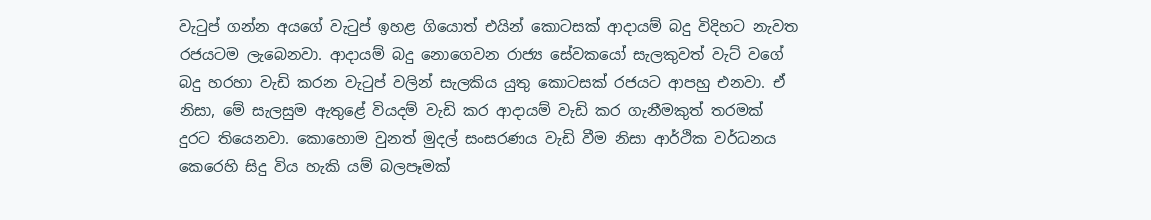වැටුප් ගන්න අයගේ වැටුප් ඉහළ ගියොත් එයින් කොටසක් ආදායම් බදු විදිහට නැවත රජයටම ලැබෙනවා. ආදායම් බදු නොගෙවන රාජ්‍ය සේවකයෝ සැලකුවත් වැට් වගේ බදු හරහා වැඩි කරන වැටුප් වලින් සැලකිය යුතු කොටසක් රජයට ආපහු එනවා. ඒ නිසා, මේ සැලසුම ඇතුළේ වියදම් වැඩි කර ආදායම් වැඩි කර ගැනීමකුත් තරමක් දුරට තියෙනවා. කොහොම වුනත් මුදල් සංසරණය වැඩි වීම නිසා ආර්ථික වර්ධනය කෙරෙහි සිදු විය හැකි යම් බලපෑමක්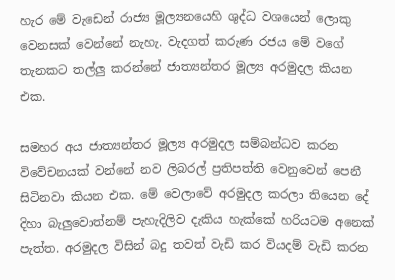හැර මේ වැඩෙන් රාජ්‍ය මූල්‍යනයෙහි ශුද්ධ වශයෙන් ලොකු වෙනසක් වෙන්නේ නැහැ. වැදගත් කරුණ රජය මේ වගේ තැනකට තල්ලු කරන්නේ ජාත්‍යන්තර මූල්‍ය අරමුදල කියන එක.

සමහර අය ජාත්‍යන්තර මූල්‍ය අරමුදල සම්බන්ධව කරන විවේචනයක් වන්නේ නව ලිබරල් ප්‍රතිපත්ති වෙනුවෙන් පෙනී සිටිනවා කියන එක. මේ වෙලාවේ අරමුදල කරලා තියෙන දේ දිහා බැලුවොත්නම් පැහැදිලිව දැකිය හැක්කේ හරියටම අනෙක් පැත්ත. අරමුදල විසින් බදු තවත් වැඩි කර වියදම් වැඩි කරන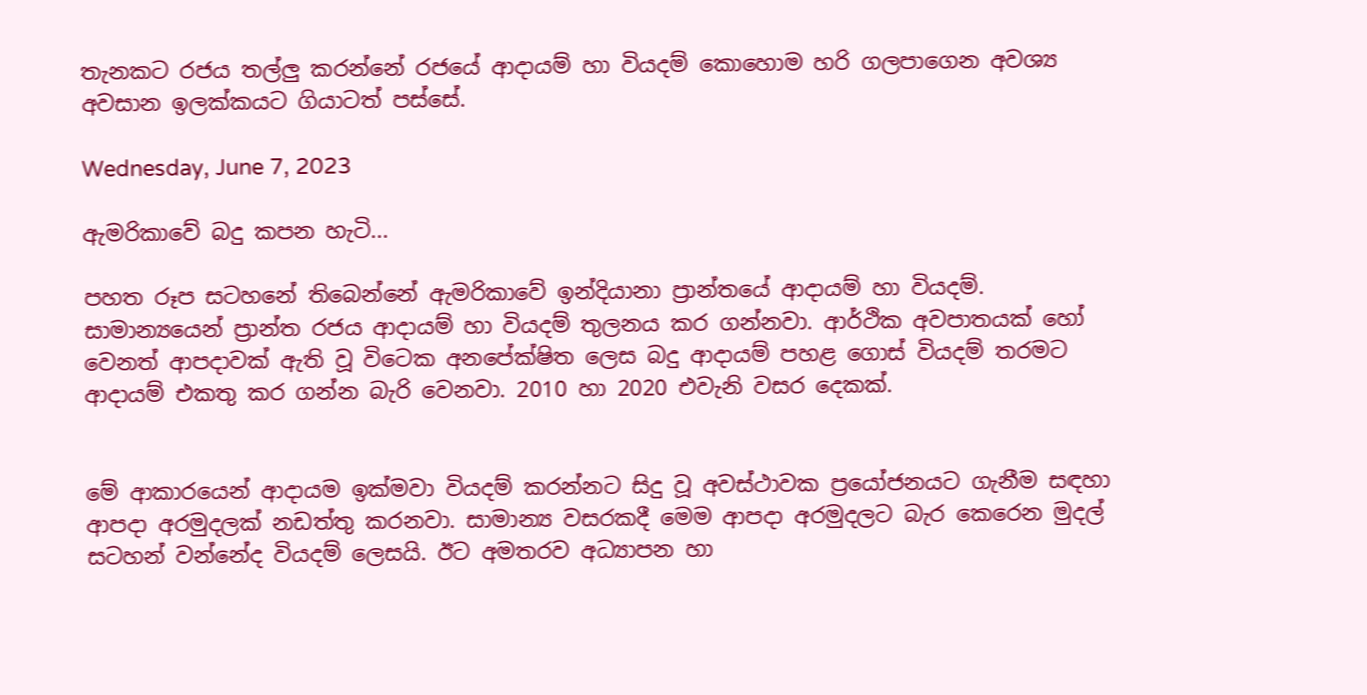තැනකට රජය තල්ලු කරන්නේ රජයේ ආදායම් හා වියදම් කොහොම හරි ගලපාගෙන අවශ්‍ය අවසාන ඉලක්කයට ගියාටත් පස්සේ.

Wednesday, June 7, 2023

ඇමරිකාවේ බදු කපන හැටි...

පහත රූප සටහනේ තිබෙන්නේ ඇමරිකාවේ ඉන්දියානා ප්‍රාන්තයේ ආදායම් හා වියදම්. සාමාන්‍යයෙන් ප්‍රාන්ත රජය ආදායම් හා වියදම් තුලනය කර ගන්නවා. ආර්ථික අවපාතයක් හෝ වෙනත් ආපදාවක් ඇති වූ විටෙක අනපේක්ෂිත ලෙස බදු ආදායම් පහළ ගොස් වියදම් තරමට ආදායම් එකතු කර ගන්න බැරි වෙනවා. 2010 හා 2020 එවැනි වසර දෙකක්.


මේ ආකාරයෙන් ආදායම ඉක්මවා වියදම් කරන්නට සිදු වූ අවස්ථාවක ප්‍රයෝජනයට ගැනීම සඳහා ආපදා අරමුදලක් නඩත්තු කරනවා. සාමාන්‍ය වසරකදී මෙම ආපදා අරමුදලට බැර කෙරෙන මුදල් සටහන් වන්නේද වියදම් ලෙසයි. ඊට අමතරව අධ්‍යාපන හා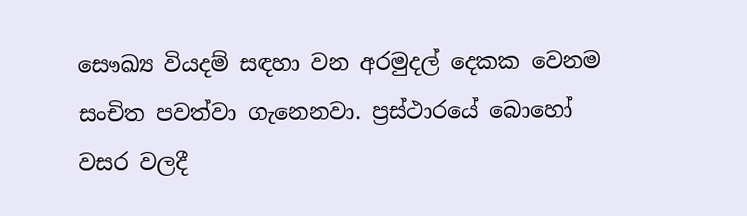සෞඛ්‍ය වියදම් සඳහා වන අරමුදල් දෙකක වෙනම සංචිත පවත්වා ගැනෙනවා. ප්‍රස්ථාරයේ බොහෝ වසර වලදී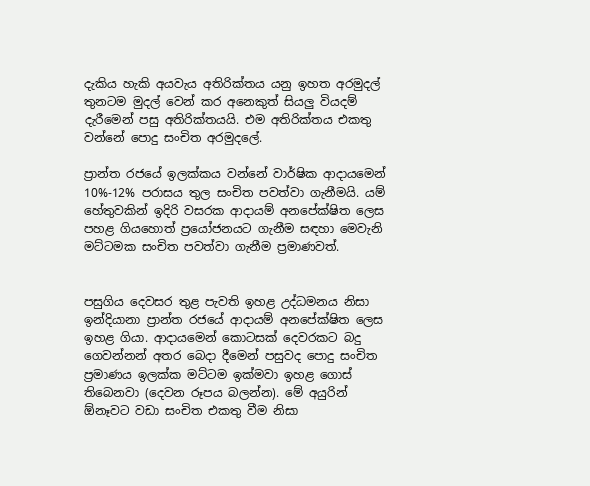දැකිය හැකි අයවැය අතිරික්තය යනු ඉහත අරමුදල් තුනටම මුදල් වෙන් කර අනෙකුත් සියලු වියදම් දැරීමෙන් පසු අතිරික්තයයි. එම අතිරික්තය එකතු වන්නේ පොදු සංචිත අරමුදලේ.

ප්‍රාන්ත රජයේ ඉලක්කය වන්නේ වාර්ෂික ආදායමෙන් 10%-12% පරාසය තුල සංචිත පවත්වා ගැනීමයි. යම් හේතුවකින් ඉදිරි වසරක ආදායම් අනපේක්ෂිත ලෙස පහළ ගියහොත් ප්‍රයෝජනයට ගැනීම සඳහා මෙවැනි මට්ටමක සංචිත පවත්වා ගැනීම ප්‍රමාණවත්.


පසුගිය දෙවසර තුළ පැවති ඉහළ උද්ධමනය නිසා ඉන්දියානා ප්‍රාන්ත රජයේ ආදායම් අනපේක්ෂිත ලෙස ඉහළ ගියා. ආදායමෙන් කොටසක් දෙවරකට බදු ගෙවන්නන් අතර බෙදා දීමෙන් පසුවද පොදු සංචිත ප්‍රමාණය ඉලක්ක මට්ටම ඉක්මවා ඉහළ ගොස් තිබෙනවා (දෙවන රූපය බලන්න). මේ අයුරින් ඕනෑවට වඩා සංචිත එකතු වීම නිසා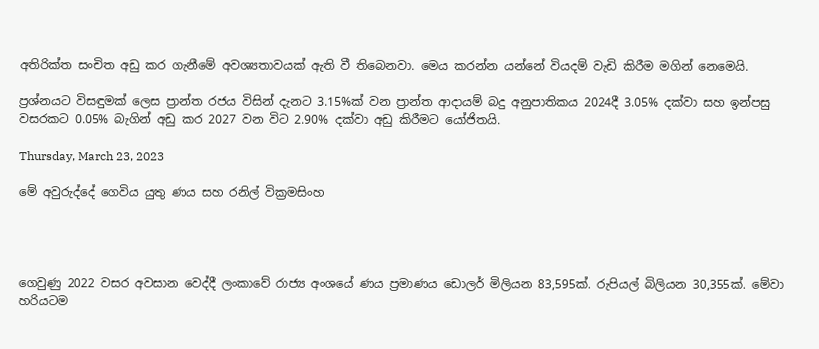අතිරික්ත සංචිත අඩු කර ගැනීමේ අවශ්‍යතාවයක් ඇති වී තිබෙනවා. මෙය කරන්න යන්නේ වියදම් වැඩි කිරීම මගින් නෙමෙයි.

ප්‍රශ්නයට විසඳුමක් ලෙස ප්‍රාන්ත රජය විසින් දැනට 3.15%ක් වන ප්‍රාන්ත ආදායම් බදු අනුපාතිකය 2024දී 3.05% දක්වා සහ ඉන්පසු වසරකට 0.05% බැගින් අඩු කර 2027 වන විට 2.90% දක්වා අඩු කිරීමට යෝජිතයි.

Thursday, March 23, 2023

මේ අවුරුද්දේ ගෙවිය යුතු ණය සහ රනිල් වික්‍රමසිංහ




ගෙවුණු 2022 වසර අවසාන වෙද්දී ලංකාවේ රාජ්‍ය අංශයේ ණය ප්‍රමාණය ඩොලර් මිලියන 83,595ක්. රුපියල් බිලියන 30,355ක්. මේවා හරියටම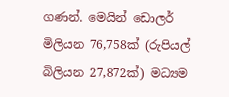ගණන්. මෙයින් ඩොලර් මිලියන 76,758ක් (රුපියල් බිලියන 27,872ක්) මධ්‍යම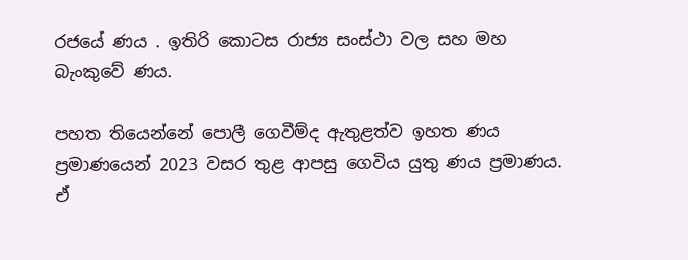රජයේ ණය . ඉතිරි කොටස රාජ්‍ය සංස්ථා වල සහ මහ බැංකුවේ ණය.

පහත තියෙන්නේ පොලී ගෙවීම්ද ඇතුළත්ව ඉහත ණය ප්‍රමාණයෙන් 2023 වසර තුළ ආපසු ගෙවිය යුතු ණය ප්‍රමාණය. ඒ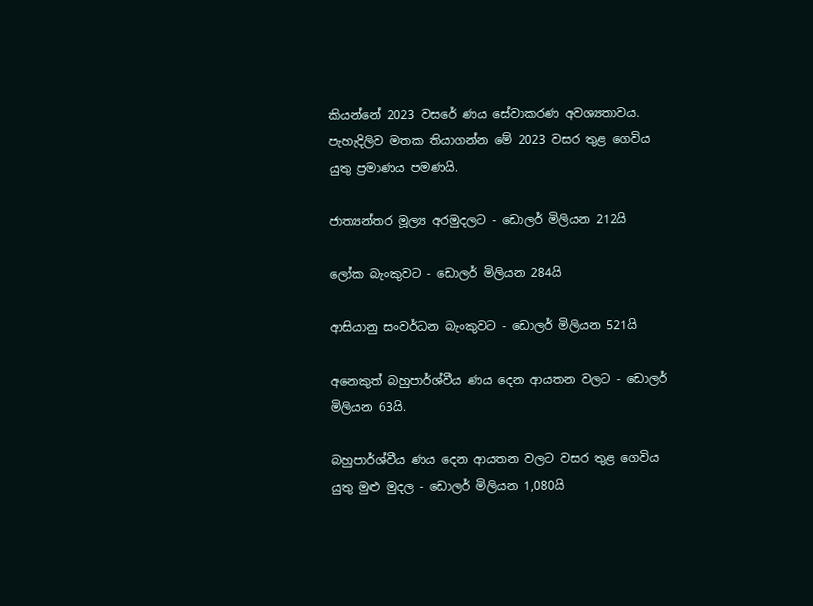කියන්නේ 2023 වසරේ ණය සේවාකරණ අවශ්‍යතාවය. පැහැදිලිව මතක තියාගන්න මේ 2023 වසර තුළ ගෙවිය යුතු ප්‍රමාණය පමණයි.

ජාත්‍යන්තර මූල්‍ය අරමුදලට - ඩොලර් මිලියන 212යි

ලෝක බැංකුවට - ඩොලර් මිලියන 284යි

ආසියානු සංවර්ධන බැංකුවට - ඩොලර් මිලියන 521යි

අනෙකුත් බහුපාර්ශ්වීය ණය දෙන ආයතන වලට - ඩොලර් මිලියන 63යි.

බහුපාර්ශ්වීය ණය දෙන ආයතන වලට වසර තුළ ගෙවිය යුතු මුළු මුදල - ඩොලර් මිලියන 1,080යි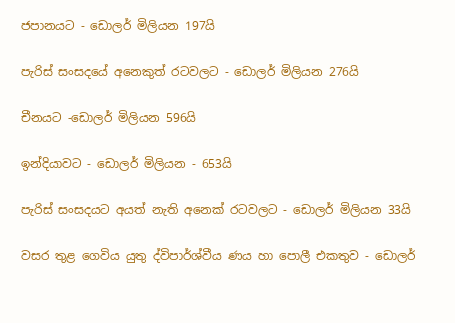ජපානයට - ඩොලර් මිලියන 197යි

පැරිස් සංසදයේ අනෙකුත් රටවලට - ඩොලර් මිලියන 276යි

චීනයට -ඩොලර් මිලියන 596යි

ඉන්දියාවට - ඩොලර් මිලියන - 653යි

පැරිස් සංසදයට අයත් නැති අනෙක් රටවලට - ඩොලර් මිලියන 33යි

වසර තුළ ගෙවිය යුතු ද්විපාර්ශ්වීය ණය හා පොලී එකතුව - ඩොලර්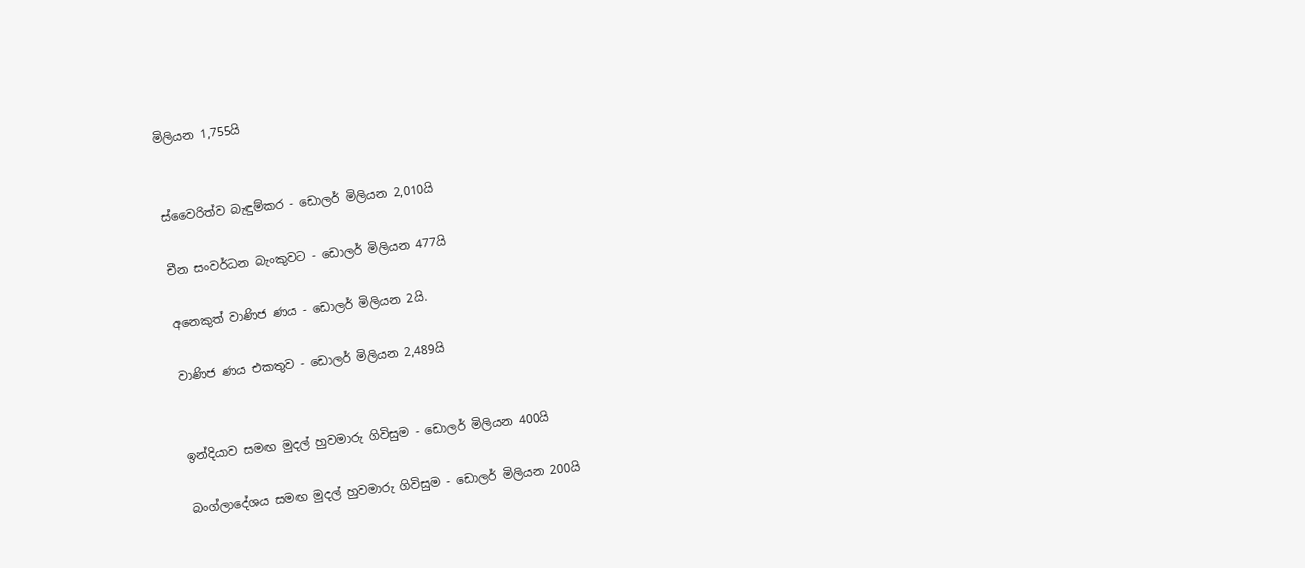මිලියන 1,755යි


ස්වෛරිත්ව බැඳුම්කර - ඩොලර් මිලියන 2,010යි

චීන සංවර්ධන බැංකුවට - ඩොලර් මිලියන 477යි

අනෙකුත් වාණිජ ණය - ඩොලර් මිලියන 2යි.

වාණිජ ණය එකතුව - ඩොලර් මිලියන 2,489යි


ඉන්දියාව සමඟ මුදල් හුවමාරු ගිවිසුම - ඩොලර් මිලියන 400යි

බංග්ලාදේශය සමඟ මුදල් හුවමාරු ගිවිසුම - ඩොලර් මිලියන 200යි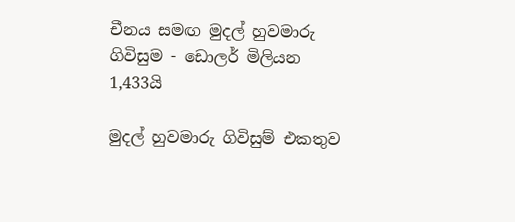චීනය සමඟ මුදල් හුවමාරු ගිවිසුම - ඩොලර් මිලියන 1,433යි

මුදල් හුවමාරු ගිවිසුම් එකතුව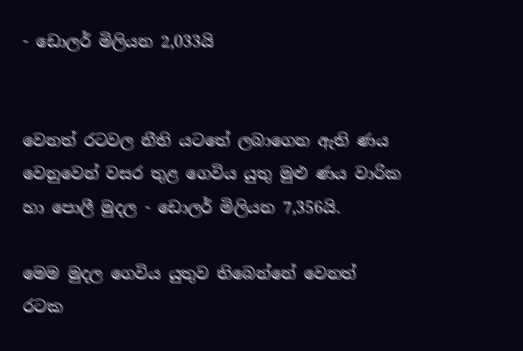- ඩොලර් මිලියන 2,033යි


වෙනත් රටවල නීති යටතේ ලබාගෙන ඇති ණය වෙනුවෙන් වසර තුළ ගෙවිය යුතු මුළු ණය වාරික හා පොලී මුදල - ඩොලර් මිලියන 7,356යි.

මෙම මුදල ගෙවිය යුතුව තිබෙන්නේ වෙනත් රටක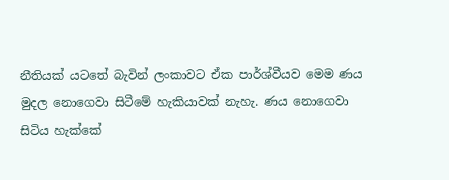නීතියක් යටතේ බැවින් ලංකාවට ඒක පාර්ශ්වීයව මෙම ණය මුදල නොගෙවා සිටීමේ හැකියාවක් නැහැ. ණය නොගෙවා සිටිය හැක්කේ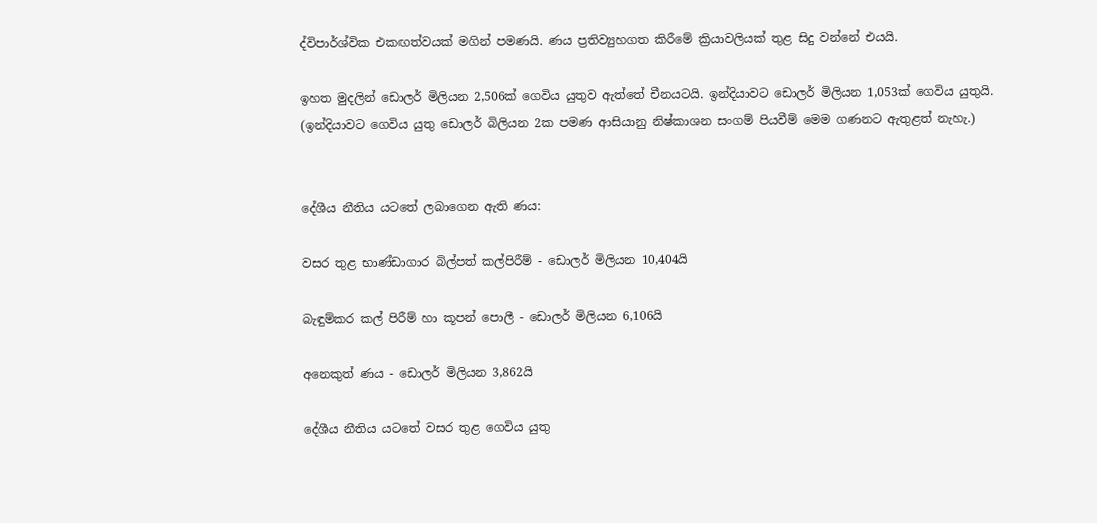ද්විපාර්ශ්වික එකඟත්වයක් මගින් පමණයි. ණය ප්‍රතිව්‍යුහගත කිරීමේ ක්‍රියාවලියක් තුළ සිදු වන්නේ එයයි.

ඉහත මුදලින් ඩොලර් මිලියන 2,506ක් ගෙවිය යුතුව ඇත්තේ චීනයටයි. ඉන්දියාවට ඩොලර් මිලියන 1,053ක් ගෙවිය යුතුයි. (ඉන්දියාවට ගෙවිය යුතු ඩොලර් බිලියන 2ක පමණ ආසියානු නිෂ්කාශන සංගම් පියවීම් මෙම ගණනට ඇතුළත් නැහැ.)


දේශීය නීතිය යටතේ ලබාගෙන ඇති ණය:

වසර තුළ භාණ්ඩාගාර බිල්පත් කල්පිරීම් - ඩොලර් මිලියන 10,404යි

බැඳුම්කර කල් පිරීම් හා කූපන් පොලී - ඩොලර් මිලියන 6,106යි

අනෙකුත් ණය - ඩොලර් මිලියන 3,862යි

දේශීය නීතිය යටතේ වසර තුළ ගෙවිය යුතු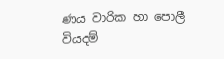ණය වාරික හා පොලී වියදම්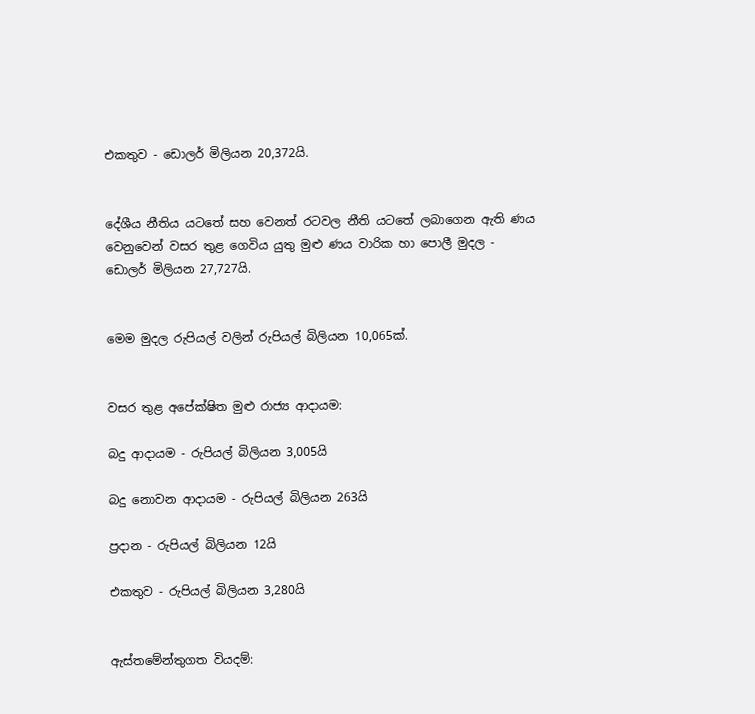එකතුව - ඩොලර් මිලියන 20,372යි.


දේශීය නීතිය යටතේ සහ වෙනත් රටවල නීති යටතේ ලබාගෙන ඇති ණය වෙනුවෙන් වසර තුළ ගෙවිය යුතු මුළු ණය වාරික හා පොලී මුදල - ඩොලර් මිලියන 27,727යි.


මෙම මුදල රුපියල් වලින් රුපියල් බිලියන 10,065ක්.


වසර තුළ අපේක්ෂිත මුළු රාජ්‍ය ආදායම:

බදු ආදායම - රුපියල් බිලියන 3,005යි

බදු නොවන ආදායම - රුපියල් බිලියන 263යි

ප්‍රදාන - රුපියල් බිලියන 12යි

එකතුව - රුපියල් බිලියන 3,280යි


ඇස්තමේන්තුගත වියදම්: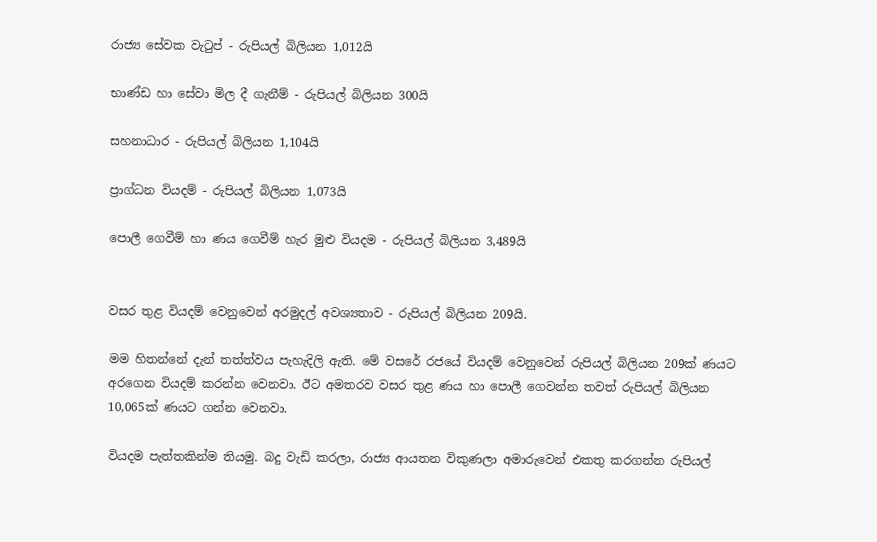රාජ්‍ය සේවක වැටුප් - රුපියල් බිලියන 1,012යි

භාණ්ඩ හා සේවා මිල දී ගැනීම් - රුපියල් බිලියන 300යි

සහනාධාර - රුපියල් බිලියන 1,104යි

ප්‍රාග්ධන වියදම් - රුපියල් බිලියන 1,073යි

පොලී ගෙවීම් හා ණය ගෙවීම් හැර මුළු වියදම - රුපියල් බිලියන 3,489යි


වසර තුළ වියදම් වෙනුවෙන් අරමුදල් අවශ්‍යතාව - රුපියල් බිලියන 209යි.

මම හිතන්නේ දැන් තත්ත්වය පැහැදිලි ඇති. මේ වසරේ රජයේ වියදම් වෙනුවෙන් රුපියල් බිලියන 209ක් ණයට අරගෙන වියදම් කරන්න වෙනවා. ඊට අමතරව වසර තුළ ණය හා පොලී ගෙවන්න තවත් රුපියල් බිලියන 10,065ක් ණයට ගන්න වෙනවා.

වියදම පැත්තකින්ම තියමු. බදු වැඩි කරලා, රාජ්‍ය ආයතන විකුණලා අමාරුවෙන් එකතු කරගන්න රුපියල්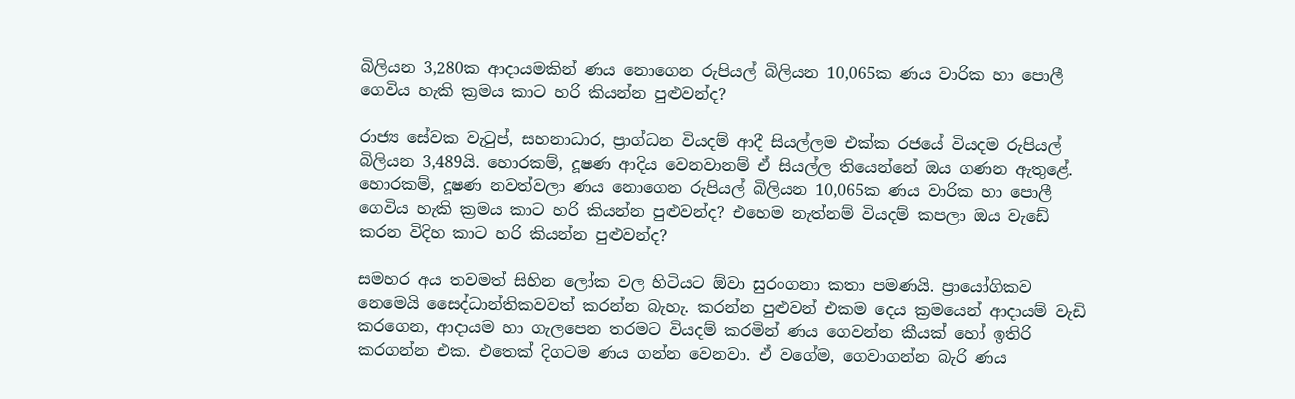බිලියන 3,280ක ආදායමකින් ණය නොගෙන රුපියල් බිලියන 10,065ක ණය වාරික හා පොලී ගෙවිය හැකි ක්‍රමය කාට හරි කියන්න පුළුවන්ද?

රාජ්‍ය සේවක වැටුප්, සහනාධාර, ප්‍රාග්ධන වියදම් ආදී සියල්ලම එක්ක රජයේ වියදම රුපියල් බිලියන 3,489යි. හොරකම්, දූෂණ ආදිය වෙනවානම් ඒ සියල්ල තියෙන්නේ ඔය ගණන ඇතුළේ. හොරකම්, දූෂණ නවත්වලා ණය නොගෙන රුපියල් බිලියන 10,065ක ණය වාරික හා පොලී ගෙවිය හැකි ක්‍රමය කාට හරි කියන්න පුළුවන්ද? එහෙම නැත්නම් වියදම් කපලා ඔය වැඩේ කරන විදිහ කාට හරි කියන්න පුළුවන්ද?

සමහර අය තවමත් සිහින ලෝක වල හිටියට ඕවා සුරංගනා කතා පමණයි. ප්‍රායෝගිකව නෙමෙයි සෛද්ධාන්තිකවවත් කරන්න බැහැ. කරන්න පුළුවන් එකම දෙය ක්‍රමයෙන් ආදායම් වැඩි කරගෙන, ආදායම හා ගැලපෙන තරමට වියදම් කරමින් ණය ගෙවන්න කීයක් හෝ ඉතිරි කරගන්න එක. එතෙක් දිගටම ණය ගන්න වෙනවා. ඒ වගේම, ගෙවාගන්න බැරි ණය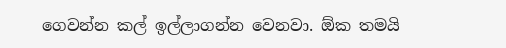ගෙවන්න කල් ඉල්ලාගන්න වෙනවා. ඕක තමයි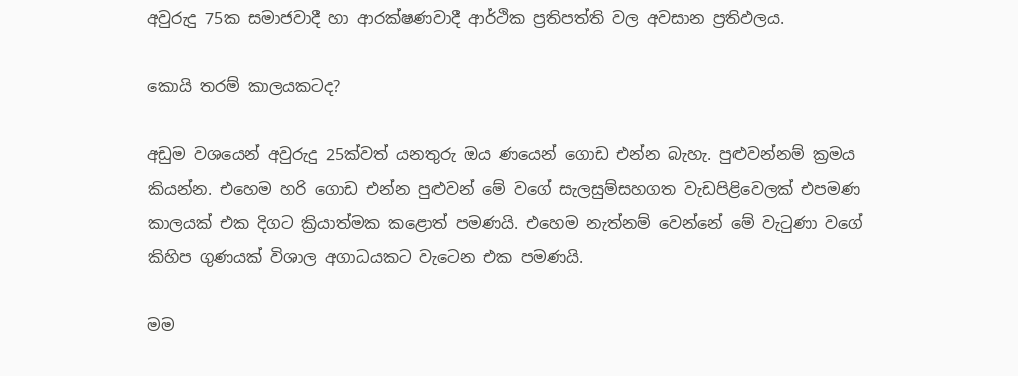අවුරුදු 75ක සමාජවාදී හා ආරක්ෂණවාදී ආර්ථික ප්‍රතිපත්ති වල අවසාන ප්‍රතිඵලය.

කොයි තරම් කාලයකටද?

අඩුම වශයෙන් අවුරුදු 25ක්වත් යනතුරු ඔය ණයෙන් ගොඩ එන්න බැහැ. පුළුවන්නම් ක්‍රමය කියන්න. එහෙම හරි ගොඩ එන්න පුළුවන් මේ වගේ සැලසුම්සහගත වැඩපිළිවෙලක් එපමණ කාලයක් එක දිගට ක්‍රියාත්මක කළොත් පමණයි. එහෙම නැත්නම් වෙන්නේ මේ වැටුණා වගේ කිහිප ගුණයක් විශාල අගාධයකට වැටෙන එක පමණයි.

මම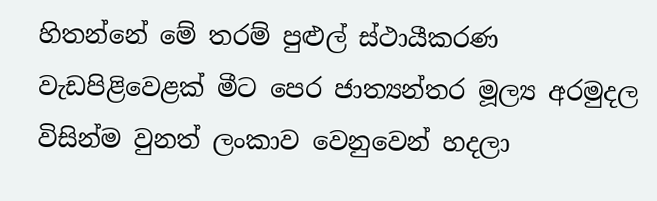හිතන්නේ මේ තරම් පුළුල් ස්ථායීකරණ වැඩපිළිවෙළක් මීට පෙර ජාත්‍යන්තර මූල්‍ය අරමුදල විසින්ම වුනත් ලංකාව වෙනුවෙන් හදලා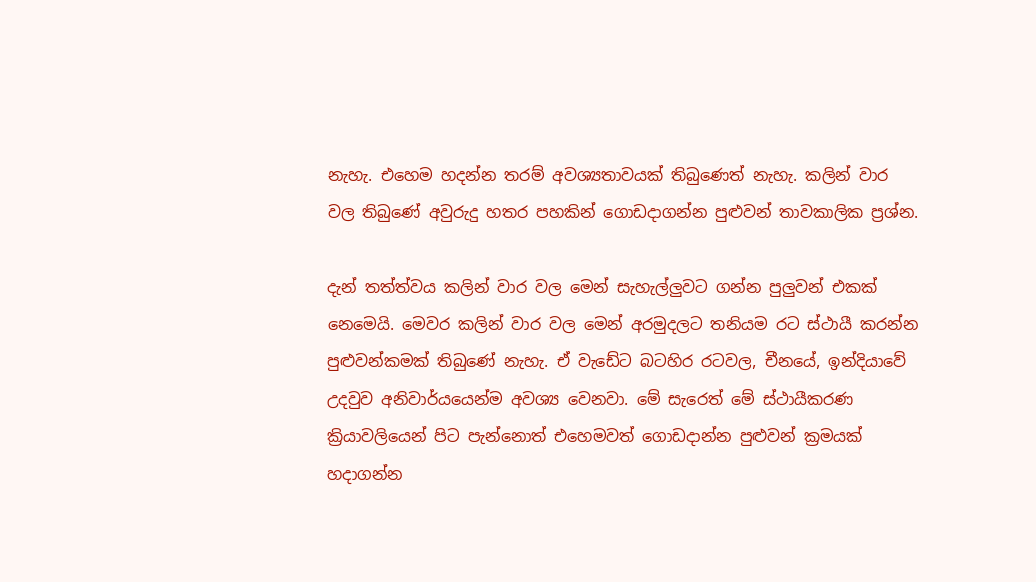නැහැ. එහෙම හදන්න තරම් අවශ්‍යතාවයක් තිබුණෙත් නැහැ. කලින් වාර වල තිබුණේ අවුරුදු හතර පහකින් ගොඩදාගන්න පුළුවන් තාවකාලික ප්‍රශ්න.

දැන් තත්ත්වය කලින් වාර වල මෙන් සැහැල්ලුවට ගන්න පුලුවන් එකක් නෙමෙයි. මෙවර කලින් වාර වල මෙන් අරමුදලට තනියම රට ස්ථායී කරන්න පුළුවන්කමක් තිබුණේ නැහැ. ඒ වැඩේට බටහිර රටවල, චීනයේ, ඉන්දියාවේ උදවුව අනිවාර්යයෙන්ම අවශ්‍ය වෙනවා. මේ සැරෙත් මේ ස්ථායීකරණ ක්‍රියාවලියෙන් පිට පැන්නොත් එහෙමවත් ගොඩදාන්න පුළුවන් ක්‍රමයක් හදාගන්න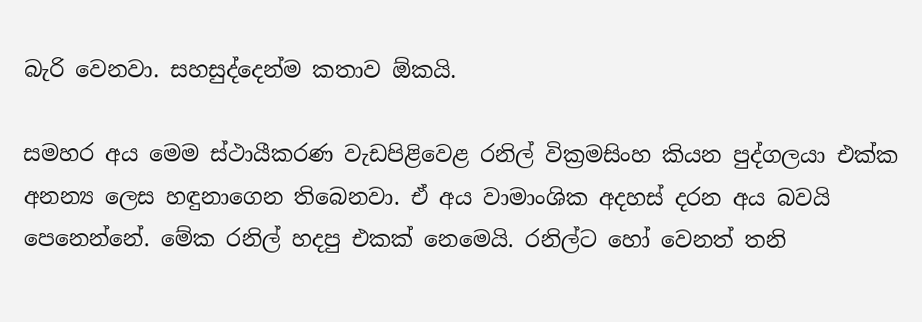බැරි වෙනවා. සහසුද්දෙන්ම කතාව ඕකයි.

සමහර අය මෙම ස්ථායීකරණ වැඩපිළිවෙළ රනිල් වික්‍රමසිංහ කියන පුද්ගලයා එක්ක අනන්‍ය ලෙස හඳුනාගෙන තිබෙනවා. ඒ අය වාමාංශික අදහස් දරන අය බවයි පෙනෙන්නේ. මේක රනිල් හදපු එකක් නෙමෙයි. රනිල්ට හෝ වෙනත් තනි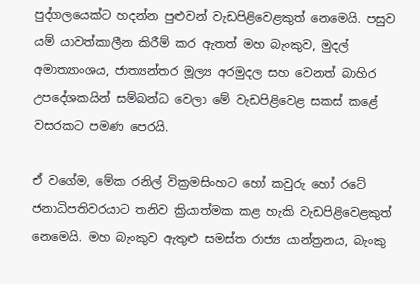පුද්ගලයෙක්ට හදන්න පුළුවන් වැඩපිළිවෙළකුත් නෙමෙයි. පසුව යම් යාවත්කාලීන කිරීම් කර ඇතත් මහ බැංකුව, මුදල් අමාත්‍යාංශය, ජාත්‍යන්තර මූල්‍ය අරමුදල සහ වෙනත් බාහිර උපදේශකයින් සම්බන්ධ වෙලා මේ වැඩපිළිවෙළ සකස් කළේ වසරකට පමණ පෙරයි.

ඒ වගේම, මේක රනිල් වික්‍රමසිංහට හෝ කවුරු හෝ රටේ ජනාධිපතිවරයාට තනිව ක්‍රියාත්මක කළ හැකි වැඩපිළිවෙළකුත් නෙමෙයි. මහ බැංකුව ඇතුළු සමස්ත රාජ්‍ය යාන්ත්‍රනය, බැංකු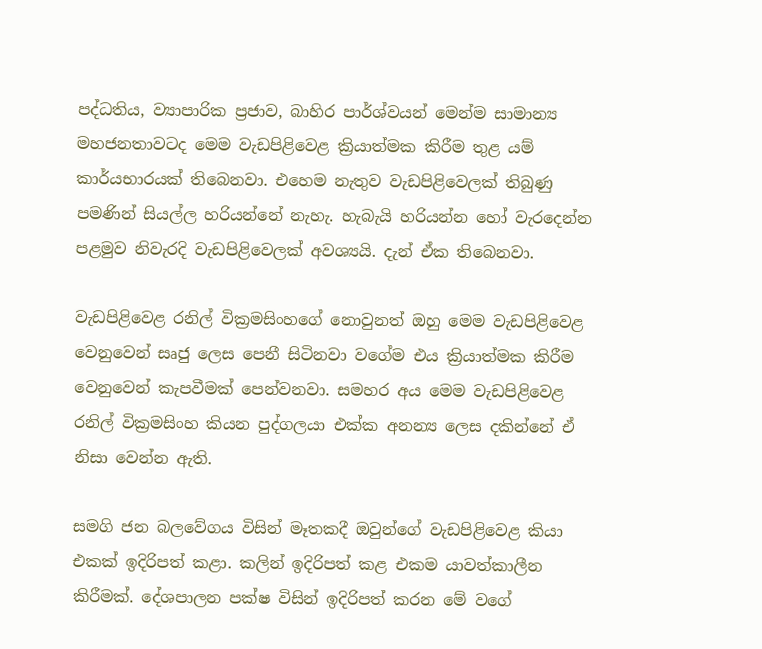පද්ධතිය, ව්‍යාපාරික ප්‍රජාව, බාහිර පාර්ශ්වයන් මෙන්ම සාමාන්‍ය මහජනතාවටද මෙම වැඩපිළිවෙළ ක්‍රියාත්මක කිරීම තුළ යම් කාර්යභාරයක් තිබෙනවා. එහෙම නැතුව වැඩපිළිවෙලක් තිබුණු පමණින් සියල්ල හරියන්නේ නැහැ. හැබැයි හරියන්න හෝ වැරදෙන්න පළමුව නිවැරදි වැඩපිළිවෙලක් අවශ්‍යයි. දැන් ඒක තිබෙනවා.

වැඩපිළිවෙළ රනිල් වික්‍රමසිංහගේ නොවුනත් ඔහු මෙම වැඩපිළිවෙළ වෙනුවෙන් සෘජු ලෙස පෙනී සිටිනවා වගේම එය ක්‍රියාත්මක කිරීම වෙනුවෙන් කැපවීමක් පෙන්වනවා. සමහර අය මෙම වැඩපිළිවෙළ රනිල් වික්‍රමසිංහ කියන පුද්ගලයා එක්ක අනන්‍ය ලෙස දකින්නේ ඒ නිසා වෙන්න ඇති.

සමගි ජන බලවේගය විසින් මෑතකදී ඔවුන්ගේ වැඩපිළිවෙළ කියා එකක් ඉදිරිපත් කළා. කලින් ඉදිරිපත් කළ එකම යාවත්කාලීන කිරීමක්. දේශපාලන පක්ෂ විසින් ඉදිරිපත් කරන මේ වගේ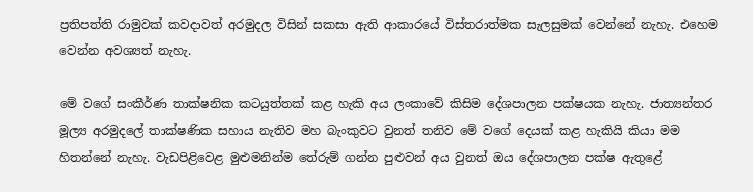ප්‍රතිපත්ති රාමුවක් කවදාවත් අරමුදල විසින් සකසා ඇති ආකාරයේ විස්තරාත්මක සැලසුමක් වෙන්නේ නැහැ. එහෙම වෙන්න අවශ්‍යත් නැහැ.

මේ වගේ සංකීර්ණ තාක්ෂනික කටයුත්තක් කළ හැකි අය ලංකාවේ කිසිම දේශපාලන පක්ෂයක නැහැ. ජාත්‍යන්තර මූල්‍ය අරමුදලේ තාක්ෂණික සහාය නැතිව මහ බැංකුවට වුනත් තනිව මේ වගේ දෙයක් කළ හැකියි කියා මම හිතන්නේ නැහැ. වැඩපිළිවෙළ මුළුමනින්ම තේරුම් ගන්න පුළුවන් අය වුනත් ඔය දේශපාලන පක්ෂ ඇතුළේ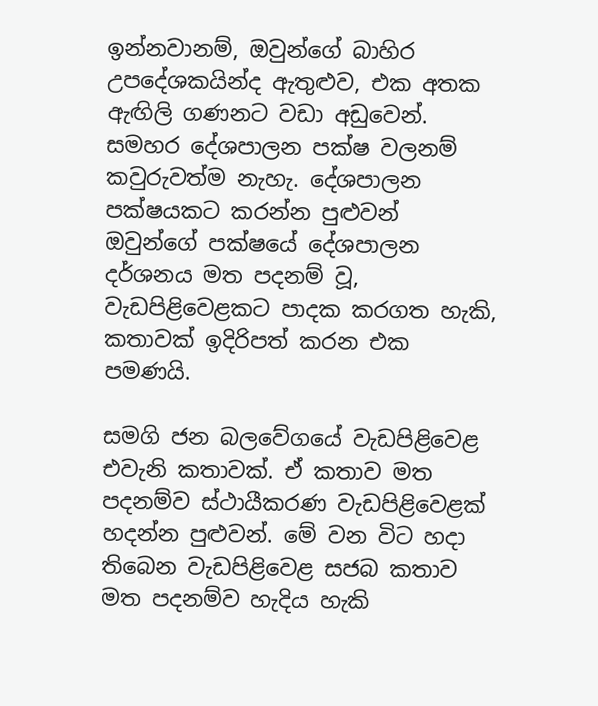ඉන්නවානම්, ඔවුන්ගේ බාහිර උපදේශකයින්ද ඇතුළුව, එක අතක ඇඟිලි ගණනට වඩා අඩුවෙන්. සමහර දේශපාලන පක්ෂ වලනම් කවුරුවත්ම නැහැ. දේශපාලන පක්ෂයකට කරන්න පුළුවන් ඔවුන්ගේ පක්ෂයේ දේශපාලන දර්ශනය මත පදනම් වූ, වැඩපිළිවෙළකට පාදක කරගත හැකි, කතාවක් ඉදිරිපත් කරන එක පමණයි.

සමගි ජන බලවේගයේ වැඩපිළිවෙළ එවැනි කතාවක්. ඒ කතාව මත පදනම්ව ස්ථායීකරණ වැඩපිළිවෙළක් හදන්න පුළුවන්. මේ වන විට හදා තිබෙන වැඩපිළිවෙළ සජබ කතාව මත පදනම්ව හැදිය හැකි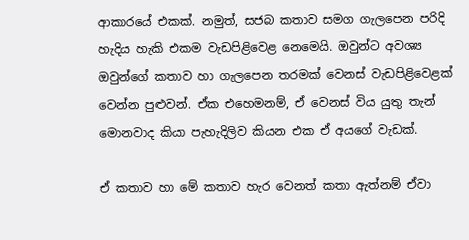ආකාරයේ එකක්. නමුත්, සජබ කතාව සමග ගැලපෙන පරිදි හැදිය හැකි එකම වැඩපිළිවෙළ නෙමෙයි. ඔවුන්ට අවශ්‍ය ඔවුන්ගේ කතාව හා ගැලපෙන තරමක් වෙනස් වැඩපිළිවෙළක් වෙන්න පුළුවන්. ඒක එහෙමනම්, ඒ වෙනස් විය යුතු තැන් මොනවාද කියා පැහැදිලිව කියන එක ඒ අයගේ වැඩක්.

ඒ කතාව හා මේ කතාව හැර වෙනත් කතා ඇත්නම් ඒවා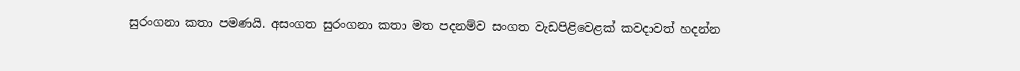සුරංගනා කතා පමණයි. අසංගත සුරංගනා කතා මත පදනම්ව සංගත වැඩපිළිවෙළක් කවදාවත් හදන්න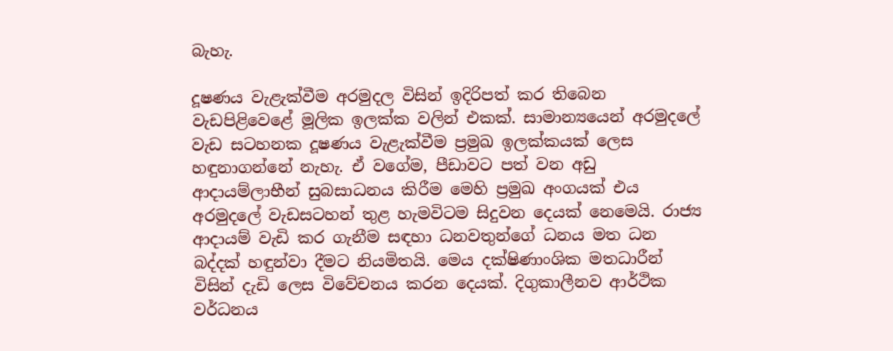බැහැ.

දූෂණය වැළැක්වීම අරමුදල විසින් ඉදිරිපත් කර තිබෙන වැඩපිළිවෙළේ මූලික ඉලක්ක වලින් එකක්. සාමාන්‍යයෙන් අරමුදලේ වැඩ සටහනක දූෂණය වැළැක්වීම ප්‍රමුඛ ඉලක්කයක් ලෙස හඳුනාගන්නේ නැහැ. ඒ වගේම, පීඩාවට පත් වන අඩු ආදායම්ලාභීන් සුබසාධනය කිරීම මෙහි ප්‍රමුඛ අංගයක් එය අරමුදලේ වැඩසටහන් තුළ හැමවිටම සිදුවන දෙයක් නෙමෙයි. රාජ්‍ය ආදායම් වැඩි කර ගැනීම සඳහා ධනවතුන්ගේ ධනය මත ධන බද්දක් හඳුන්වා දීමට නියමිතයි. මෙය දක්ෂිණාංශික මතධාරීන් විසින් දැඩි ලෙස විවේචනය කරන දෙයක්. දිගුකාලීනව ආර්ථික වර්ධනය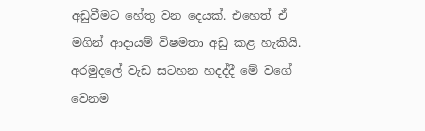අඩුවීමට හේතු වන දෙයක්. එහෙත් ඒ මගින් ආදායම් විෂමතා අඩු කළ හැකියි. අරමුදලේ වැඩ සටහන හදද්දී මේ වගේ වෙනම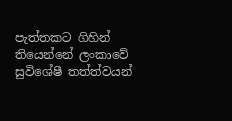පැත්තකට ගිහින් තියෙන්නේ ලංකාවේ සුවිශේෂී තත්ත්වයන්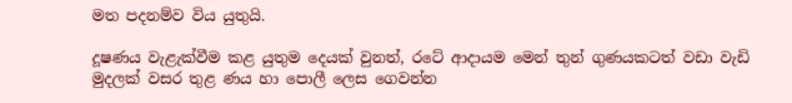මත පදනම්ව විය යුතුයි.

දූෂණය වැළැක්වීම කළ යුතුම දෙයක් වුනත්, රටේ ආදායම මෙන් තුන් ගුණයකටත් වඩා වැඩි මුදලක් වසර තුළ ණය හා පොලී ලෙස ගෙවන්න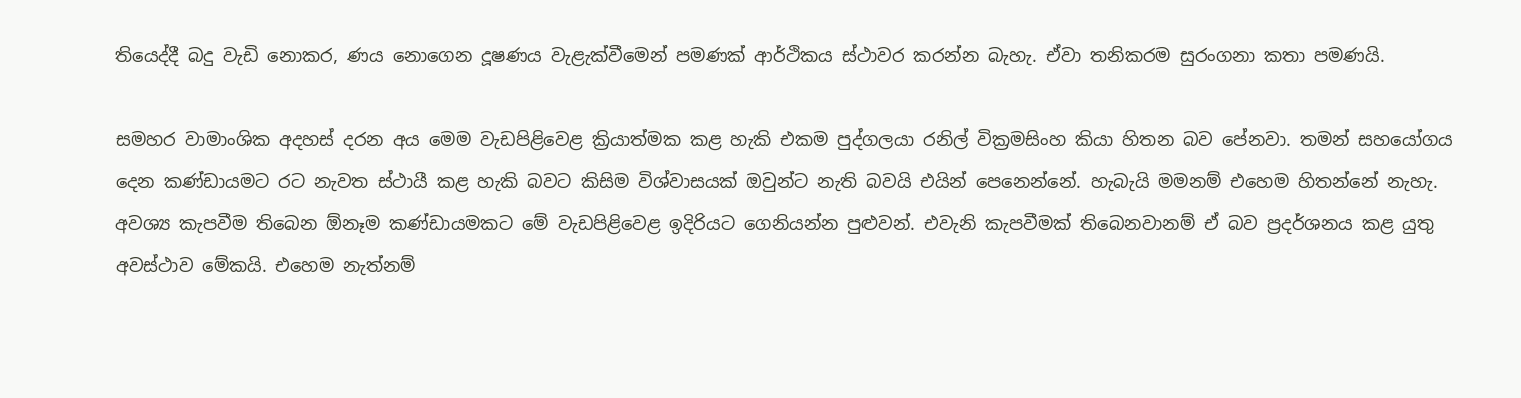තියෙද්දී බදු වැඩි නොකර, ණය නොගෙන දූෂණය වැළැක්වීමෙන් පමණක් ආර්ථිකය ස්ථාවර කරන්න බැහැ. ඒවා තනිකරම සුරංගනා කතා පමණයි.

සමහර වාමාංශික අදහස් දරන අය මෙම වැඩපිළිවෙළ ක්‍රියාත්මක කළ හැකි එකම පුද්ගලයා රනිල් වික්‍රමසිංහ කියා හිතන බව පේනවා. තමන් සහයෝගය දෙන කණ්ඩායමට රට නැවත ස්ථායී කළ හැකි බවට කිසිම විශ්වාසයක් ඔවුන්ට නැති බවයි එයින් පෙනෙන්නේ. හැබැයි මමනම් එහෙම හිතන්නේ නැහැ. අවශ්‍ය කැපවීම තිබෙන ඕනෑම කණ්ඩායමකට මේ වැඩපිළිවෙළ ඉදිරියට ගෙනියන්න පුළුවන්. එවැනි කැපවීමක් තිබෙනවානම් ඒ බව ප්‍රදර්ශනය කළ යුතු අවස්ථාව මේකයි. එහෙම නැත්නම්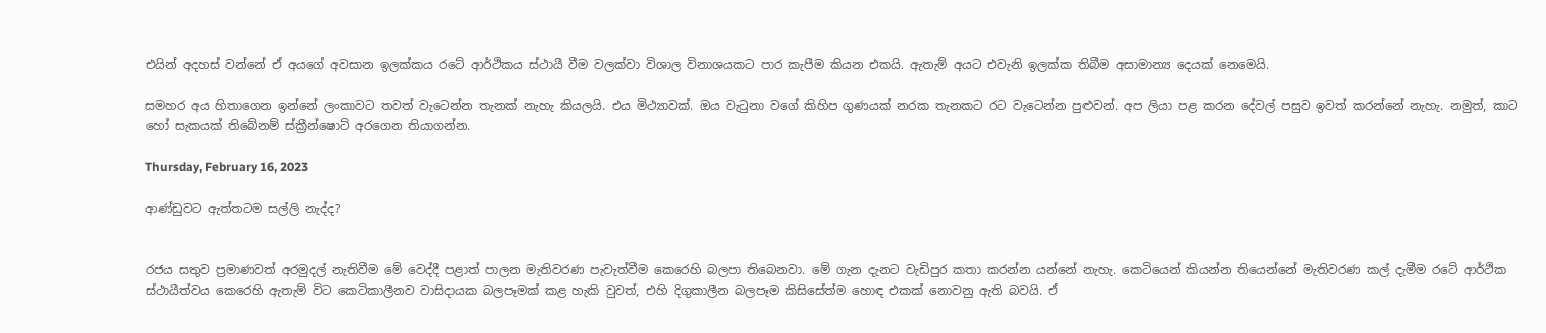එයින් අදහස් වන්නේ ඒ අයගේ අවසාන ඉලක්කය රටේ ආර්ථිකය ස්ථායී වීම වලක්වා විශාල විනාශයකට පාර කැපීම කියන එකයි. ඇතැම් අයට එවැනි ඉලක්ක තිබීම අසාමාන්‍ය දෙයක් නෙමෙයි.

සමහර අය හිතාගෙන ඉන්නේ ලංකාවට තවත් වැටෙන්න තැනක් නැහැ කියලයි. එය මිථ්‍යාවක්. ඔය වැටුනා වගේ කිහිප ගුණයක් නරක තැනකට රට වැටෙන්න පුළුවන්. අප ලියා පළ කරන දේවල් පසුව ඉවත් කරන්නේ නැහැ. නමුත්, කාට හෝ සැකයක් තිබේනම් ස්ක්‍රීන්ෂොට් අරගෙන තියාගන්න.

Thursday, February 16, 2023

ආණ්ඩුවට ඇත්තටම සල්ලි නැද්ද?


රජය සතුව ප්‍රමාණවත් අරමුදල් නැතිවීම මේ වෙද්දී පළාත් පාලන මැතිවරණ පැවැත්වීම කෙරෙහි බලපා තිබෙනවා. මේ ගැන දැනට වැඩිපුර කතා කරන්න යන්නේ නැහැ. කෙටියෙන් කියන්න තියෙන්නේ මැතිවරණ කල් දැමීම රටේ ආර්ථික ස්ථායීත්වය කෙරෙහි ඇතැම් විට කෙටිකාලීනව වාසිදායක බලපෑමක් කළ හැකි වුවත්, එහි දිගුකාලීන බලපෑම කිසිසේත්ම හොඳ එකක් නොවනු ඇති බවයි. ඒ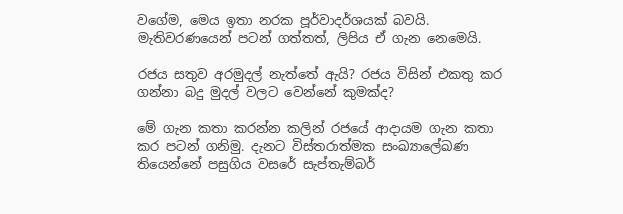වගේම, මෙය ඉතා නරක පූර්වාදර්ශයක් බවයි. මැතිවරණයෙන් පටන් ගත්තත්, ලිපිය ඒ ගැන නෙමෙයි.

රජය සතුව අරමුදල් නැත්තේ ඇයි? රජය විසින් එකතු කර ගන්නා බදු මුදල් වලට වෙන්නේ කුමක්ද?

මේ ගැන කතා කරන්න කලින් රජයේ ආදායම ගැන කතා කර පටන් ගනිමු. දැනට විස්තරාත්මක සංඛ්‍යාලේඛණ තියෙන්නේ පසුගිය වසරේ සැප්තැම්බර්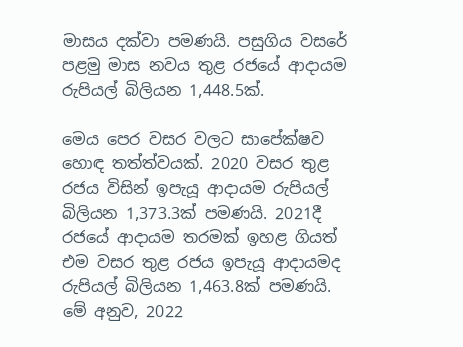මාසය දක්වා පමණයි. පසුගිය වසරේ පළමු මාස නවය තුළ රජයේ ආදායම රුපියල් බිලියන 1,448.5ක්.

මෙය පෙර වසර වලට සාපේක්ෂව හොඳ තත්ත්වයක්. 2020 වසර තුළ රජය විසින් ඉපැයූ ආදායම රුපියල් බිලියන 1,373.3ක් පමණයි. 2021දී රජයේ ආදායම තරමක් ඉහළ ගියත් එම වසර තුළ රජය ඉපැයූ ආදායමද රුපියල් බිලියන 1,463.8ක් පමණයි. මේ අනුව, 2022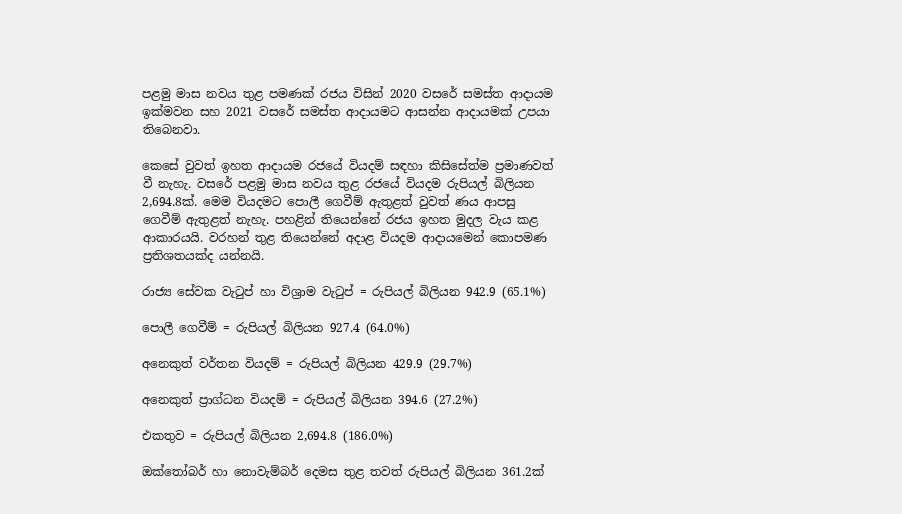පළමු මාස නවය තුළ පමණක් රජය විසින් 2020 වසරේ සමස්ත ආදායම ඉක්මවන සහ 2021 වසරේ සමස්ත ආදායමට ආසන්න ආදායමක් උපයා තිබෙනවා.

කෙසේ වුවත් ඉහත ආදායම රජයේ වියදම් සඳහා කිසිසේත්ම ප්‍රමාණවත් වී නැහැ. වසරේ පළමු මාස නවය තුළ රජයේ වියදම රුපියල් බිලියන 2,694.8ක්. මෙම වියදමට පොලී ගෙවීම් ඇතුළත් වුවත් ණය ආපසු ගෙවීම් ඇතුළත් නැහැ. පහළින් තියෙන්නේ රජය ඉහත මුදල වැය කළ ආකාරයයි. වරහන් තුළ තියෙන්නේ අදාළ වියදම ආදායමෙන් කොපමණ ප්‍රතිශතයක්ද යන්නයි.

රාජ්‍ය සේවක වැටුප් හා විශ්‍රාම වැටුප් = රුපියල් බිලියන 942.9 (65.1%)

පොලී ගෙවීම් = රුපියල් බිලියන 927.4 (64.0%)

අනෙකුත් වර්තන වියදම් = රුපියල් බිලියන 429.9 (29.7%)

අනෙකුත් ප්‍රාග්ධන වියදම් = රුපියල් බිලියන 394.6 (27.2%)

එකතුව = රුපියල් බිලියන 2,694.8 (186.0%)

ඔක්තෝබර් හා නොවැම්බර් දෙමස තුළ තවත් රුපියල් බිලියන 361.2ක්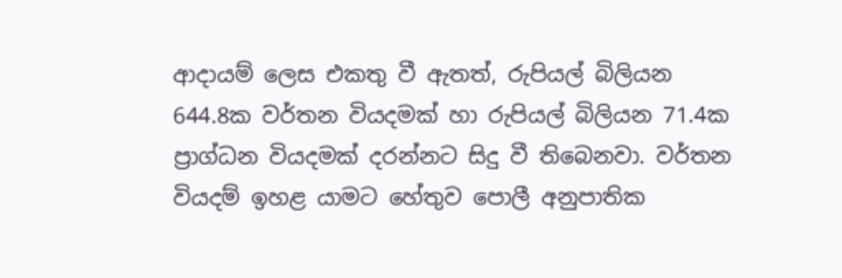ආදායම් ලෙස එකතු වී ඇතත්, රුපියල් බිලියන 644.8ක වර්තන වියදමක් හා රුපියල් බිලියන 71.4ක ප්‍රාග්ධන වියදමක් දරන්නට සිදු වී තිබෙනවා. වර්තන වියදම් ඉහළ යාමට හේතුව පොලී අනුපාතික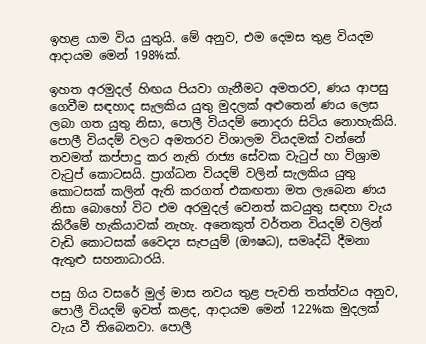ඉහළ යාම විය යුතුයි. මේ අනුව, එම දෙමස තුළ වියදම ආදායම මෙන් 198%ක්.

ඉහත අරමුදල් හිඟය පියවා ගැනීමට අමතරව, ණය ආපසු ගෙවීම සඳහාද සැලකිය යුතු මුදලක් අළුතෙන් ණය ලෙස ලබා ගත යුතු නිසා, පොලී වියදම් නොදරා සිටිය නොහැකියි. පොලී වියදම් වලට අමතරව විශාලම වියදමක් වන්නේ තවමත් කප්පාදු කර නැති රාජ්‍ය සේවක වැටුප් හා විශ්‍රාම වැටුප් කොටසයි. ප්‍රාග්ධන වියදම් වලින් සැලකිය යුතු කොටසක් කලින් ඇති කරගත් එකඟතා මත ලැබෙන ණය නිසා බොහෝ විට එම අරමුදල් වෙනත් කටයුතු සඳහා වැය කිරීමේ හැකියාවක් නැහැ. අනෙකුත් වර්තන වියදම් වලින් වැඩි කොටසක් වෛද්‍ය සැපයුම් (ඖෂධ), සමෘද්ධි දීමනා ඇතුළු සහනාධාරයි.

පසු ගිය වසරේ මුල් මාස නවය තුළ පැවති තත්ත්වය අනුව, පොලී වියදම් ඉවත් කළද, ආදායම මෙන් 122%ක මුදලක් වැය වී තිබෙනවා. පොලී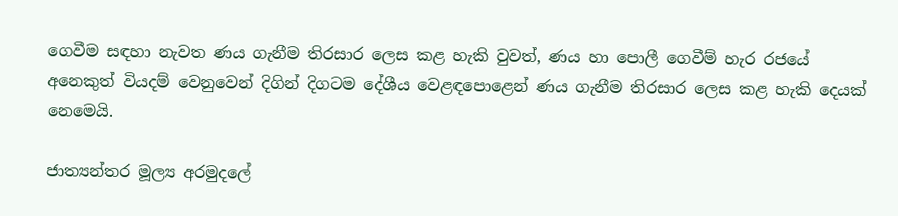ගෙවීම සඳහා නැවත ණය ගැනීම තිරසාර ලෙස කළ හැකි වුවත්, ණය හා පොලී ගෙවීම් හැර රජයේ අනෙකුත් වියදම් වෙනුවෙන් දිගින් දිගටම දේශීය වෙළඳපොළෙන් ණය ගැනීම තිරසාර ලෙස කළ හැකි දෙයක් නෙමෙයි.

ජාත්‍යන්තර මූල්‍ය අරමුදලේ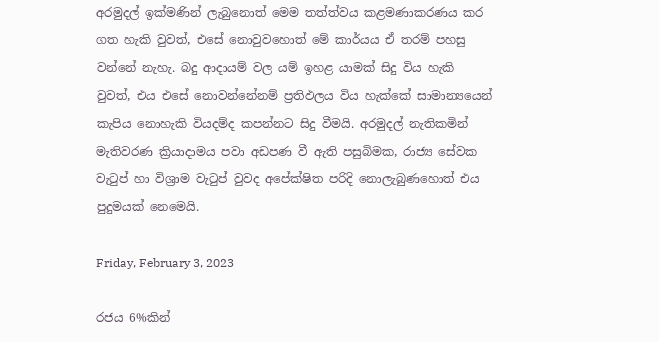අරමුදල් ඉක්මණින් ලැබුනොත් මෙම තත්ත්වය කළමණාකරණය කර ගත හැකි වුවත්, එසේ නොවුවහොත් මේ කාර්යය ඒ තරම් පහසු වන්නේ නැහැ. බදු ආදායම් වල යම් ඉහළ යාමක් සිදු විය හැකි වුවත්, එය එසේ නොවන්නේනම් ප්‍රතිඵලය විය හැක්කේ සාමාන්‍යයෙන් කැපිය නොහැකි වියදම්ද කපන්නට සිදු වීමයි. අරමුදල් නැතිකමින් මැතිවරණ ක්‍රියාදාමය පවා අඩපණ වී ඇති පසුබිමක, රාජ්‍ය සේවක වැටුප් හා විශ්‍රාම වැටුප් වුවද අපේක්ෂිත පරිදි නොලැබුණහොත් එය පුදුමයක් නෙමෙයි.

Friday, February 3, 2023

රජය 6%කින්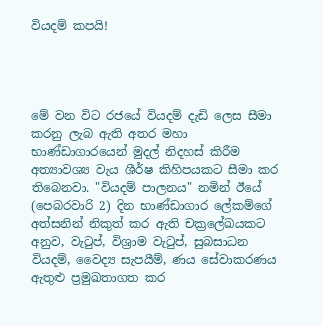වියදම් කපයි!




මේ වන විට රජයේ වියදම් දැඩි ලෙස සීමා කරනු ලැබ ඇති අතර මහා භාණ්ඩාගාරයෙන් මුදල් නිදහස් කිරීම අත්‍යාවශ්‍ය වැය ශීර්ෂ කිහිපයකට සීමා කර තිබෙනවා. "වියදම් පාලනය" නමින් ඊයේ (පෙබරවාරි 2) දින භාණ්ඩාගාර ලේකම්ගේ අත්සනින් නිකුත් කර ඇති චක්‍රලේඛයකට අනුව, වැටුප්, විශ්‍රාම වැටුප්, සුබසාධන වියදම්, වෛද්‍ය සැපයීම්, ණය සේවාකරණය ඇතුළු ප්‍රමුඛතාගත කර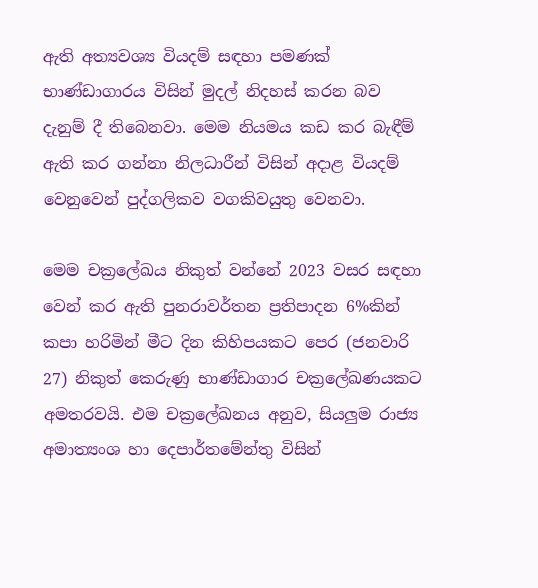ඇති අත්‍යවශ්‍ය වියදම් සඳහා පමණක් භාණ්ඩාගාරය විසින් මුදල් නිදහස් කරන බව දැනුම් දී තිබෙනවා. මෙම නියමය කඩ කර බැඳීම් ඇති කර ගන්නා නිලධාරීන් විසින් අදාළ වියදම් වෙනුවෙන් පුද්ගලිකව වගකිවයුතු වෙනවා.

මෙම චක්‍රලේඛය නිකුත් වන්නේ 2023 වසර සඳහා වෙන් කර ඇති පුනරාවර්තන ප්‍රතිපාදන 6%කින් කපා හරිමින් මීට දින කිහිපයකට පෙර (ජනවාරි 27) නිකුත් කෙරුණු භාණ්ඩාගාර චක්‍රලේඛණයකට අමතරවයි. එම චක්‍රලේඛනය අනුව, සියලුම රාජ්‍ය අමාත්‍යංශ හා දෙපාර්තමේන්තු විසින්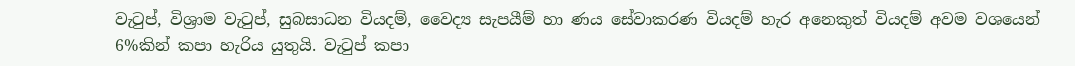වැටුප්, විශ්‍රාම වැටුප්, සුබසාධන වියදම්, වෛද්‍ය සැපයීම් හා ණය සේවාකරණ වියදම් හැර අනෙකුත් වියදම් අවම වශයෙන් 6%කින් කපා හැරිය යුතුයි. වැටුප් කපා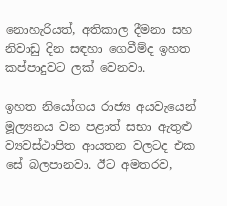නොහැරියත්, අතිකාල දීමනා සහ නිවාඩු දින සඳහා ගෙවීම්ද ඉහත කප්පාදුවට ලක් වෙනවා.

ඉහත නියෝගය රාජ්‍ය අයවැයෙන් මූල්‍යනය වන පළාත් සභා ඇතුළු ව්‍යවස්ථාපිත ආයතන වලටද එක සේ බලපානවා. ඊට අමතරව,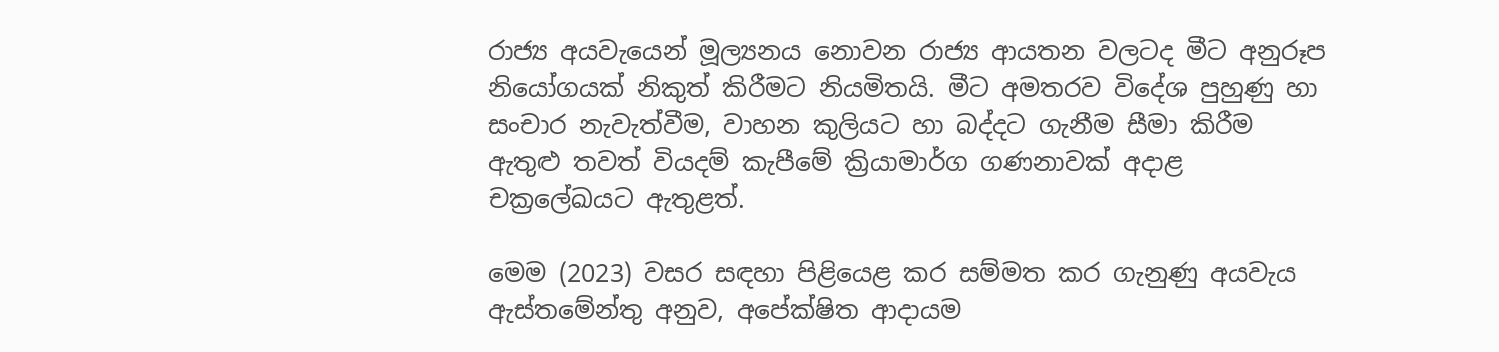රාජ්‍ය අයවැයෙන් මූල්‍යනය නොවන රාජ්‍ය ආයතන වලටද මීට අනුරූප නියෝගයක් නිකුත් කිරීමට නියමිතයි. මීට අමතරව විදේශ පුහුණු හා සංචාර නැවැත්වීම, වාහන කුලියට හා බද්දට ගැනීම සීමා කිරීම ඇතුළු තවත් වියදම් කැපීමේ ක්‍රියාමාර්ග ගණනාවක් අදාළ චක්‍රලේඛයට ඇතුළත්.

මෙම (2023) වසර සඳහා පිළියෙළ කර සම්මත කර ගැනුණු අයවැය ඇස්තමේන්තු අනුව, අපේක්ෂිත ආදායම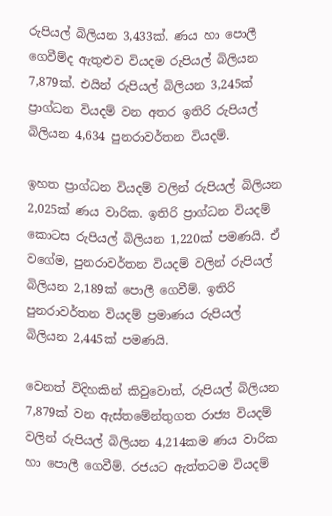රුපියල් බිලියන 3,433ක්. ණය හා පොලී ගෙවීම්ද ඇතුළුව වියදම රුපියල් බිලියන 7,879ක්. එයින් රුපියල් බිලියන 3,245ක් ප්‍රාග්ධන වියදම් වන අතර ඉතිරි රුපියල් බිලියන 4,634 පුනරාවර්තන වියදම්.

ඉහත ප්‍රාග්ධන වියදම් වලින් රුපියල් බිලියන 2,025ක් ණය වාරික. ඉතිරි ප්‍රාග්ධන වියදම් කොටස රුපියල් බිලියන 1,220ක් පමණයි. ඒ වගේම, පුනරාවර්තන වියදම් වලින් රුපියල් බිලියන 2,189ක් පොලී ගෙවීම්. ඉතිරි පුනරාවර්තන වියදම් ප්‍රමාණය රුපියල් බිලියන 2,445ක් පමණයි.

වෙනත් විදිහකින් කිවුවොත්, රුපියල් බිලියන 7,879ක් වන ඇස්තමේන්තුගත රාජ්‍ය වියදම් වලින් රුපියල් බිලියන 4,214කම ණය වාරික හා පොලී ගෙවීම්. රජයට ඇත්තටම වියදම්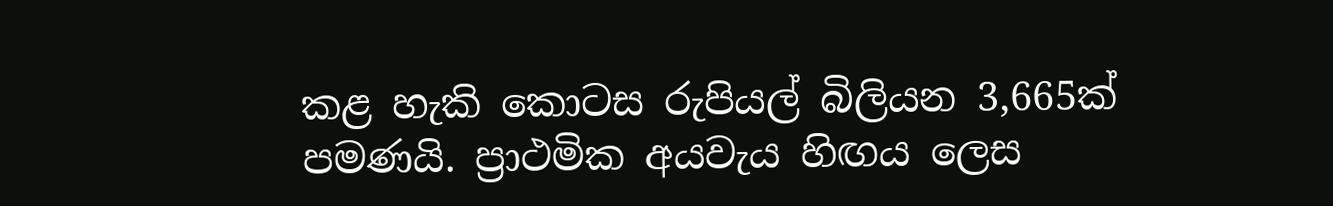කළ හැකි කොටස රුපියල් බිලියන 3,665ක් පමණයි. ප්‍රාථමික අයවැය හිඟය ලෙස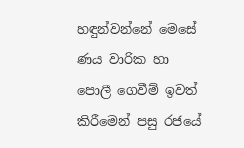හඳුන්වන්නේ මෙසේ ණය වාරික හා පොලී ගෙවීම් ඉවත් කිරීමෙන් පසු රජයේ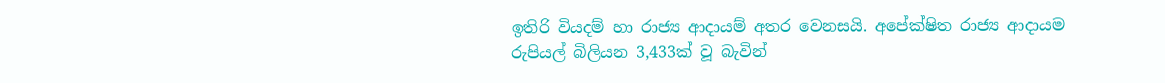ඉතිරි වියදම් හා රාජ්‍ය ආදායම් අතර වෙනසයි. අපේක්ෂිත රාජ්‍ය ආදායම රුපියල් බිලියන 3,433ක් වූ බැවින්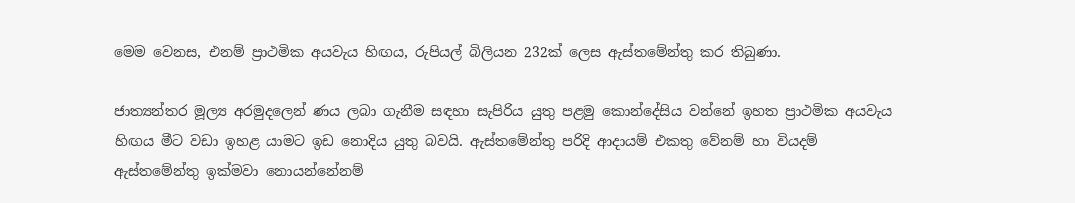මෙම වෙනස, එනම් ප්‍රාථමික අයවැය හිඟය, රුපියල් බිලියන 232ක් ලෙස ඇස්තමේන්තු කර තිබුණා.

ජාත්‍යන්තර මූල්‍ය අරමුදලෙන් ණය ලබා ගැනීම සඳහා සැපිරිය යුතු පළමු කොන්දේසිය වන්නේ ඉහත ප්‍රාථමික අයවැය හිඟය මීට වඩා ඉහළ යාමට ඉඩ නොදිය යුතු බවයි. ඇස්තමේන්තු පරිදි ආදායම් එකතු වේනම් හා වියදම් ඇස්තමේන්තු ඉක්මවා නොයන්නේනම්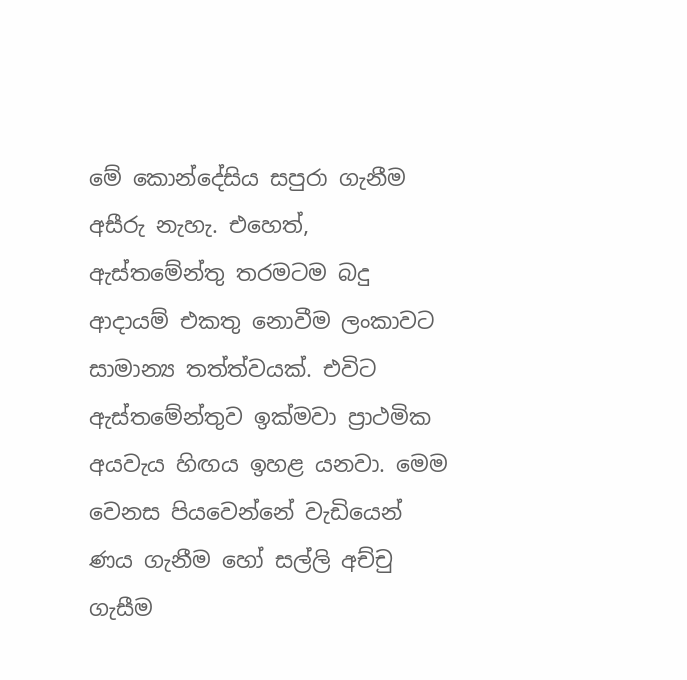මේ කොන්දේසිය සපුරා ගැනීම අසීරු නැහැ. එහෙත්, ඇස්තමේන්තු තරමටම බදු ආදායම් එකතු නොවීම ලංකාවට සාමාන්‍ය තත්ත්වයක්. එවිට ඇස්තමේන්තුව ඉක්මවා ප්‍රාථමික අයවැය හිඟය ඉහළ යනවා. මෙම වෙනස පියවෙන්නේ වැඩියෙන් ණය ගැනීම හෝ සල්ලි අච්චු ගැසීම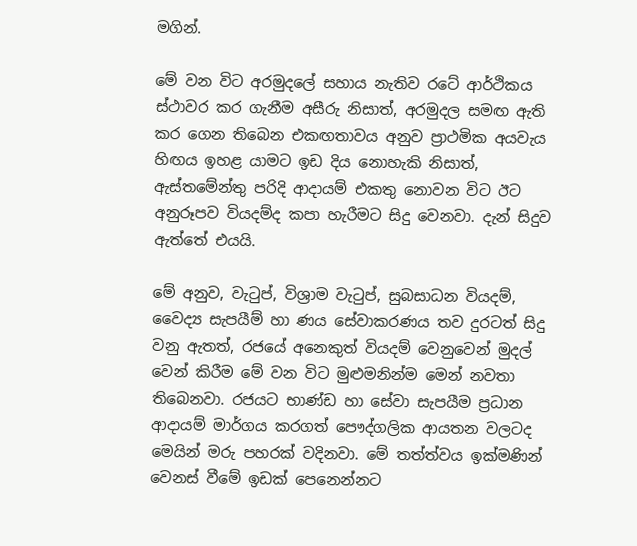මගින්.

මේ වන විට අරමුදලේ සහාය නැතිව රටේ ආර්ථිකය ස්ථාවර කර ගැනීම අසීරු නිසාත්, අරමුදල සමඟ ඇති කර ගෙන තිබෙන එකඟතාවය අනුව ප්‍රාථමික අයවැය හිඟය ඉහළ යාමට ඉඩ දිය නොහැකි නිසාත්, ඇස්තමේන්තු පරිදි ආදායම් එකතු නොවන විට ඊට අනුරූපව වියදම්ද කපා හැරීමට සිදු වෙනවා. දැන් සිදුව ඇත්තේ එයයි.

මේ අනුව, වැටුප්, විශ්‍රාම වැටුප්, සුබසාධන වියදම්, වෛද්‍ය සැපයීම් හා ණය සේවාකරණය තව දුරටත් සිදු වනු ඇතත්, රජයේ අනෙකුත් වියදම් වෙනුවෙන් මුදල් වෙන් කිරීම මේ වන විට මුළුමනින්ම මෙන් නවතා තිබෙනවා. රජයට භාණ්ඩ හා සේවා සැපයීම ප්‍රධාන ආදායම් මාර්ගය කරගත් පෞද්ගලික ආයතන වලටද මෙයින් මරු පහරක් වදිනවා. මේ තත්ත්වය ඉක්මණින් වෙනස් වීමේ ඉඩක් පෙනෙන්නට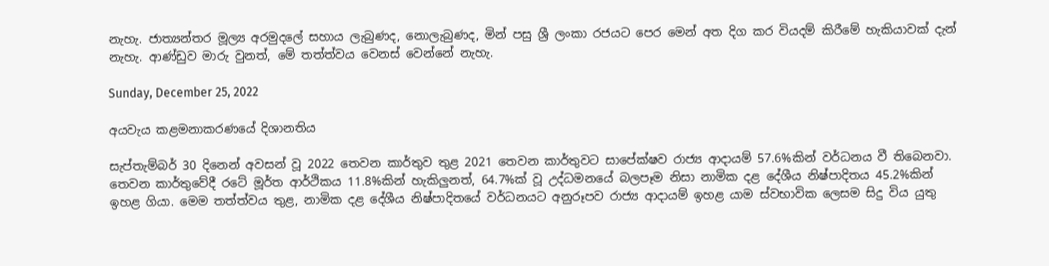නැහැ. ජාත්‍යන්තර මූල්‍ය අරමුදලේ සහාය ලැබුණද, නොලැබුණද, මින් පසු ශ්‍රී ලංකා රජයට පෙර මෙන් අත දිග කර වියදම් කිරීමේ හැකියාවක් දැන් නැහැ. ආණ්ඩුව මාරු වුනත්, මේ තත්ත්වය වෙනස් වෙන්නේ නැහැ.

Sunday, December 25, 2022

අයවැය කළමනාකරණයේ දිශානතිය

සැප්තැම්බර් 30 දිනෙන් අවසන් වූ 2022 තෙවන කාර්තුව තුළ 2021 තෙවන කාර්තුවට සාපේක්ෂව රාජ්‍ය ආදායම් 57.6%කින් වර්ධනය වී තිබෙනවා. තෙවන කාර්තුවේදී රටේ මූර්ත ආර්ථිකය 11.8%කින් හැකිලුනත්, 64.7%ක් වූ උද්ධමනයේ බලපෑම නිසා නාමික දළ දේශීය නිෂ්පාදිතය 45.2%කින් ඉහළ ගියා. මෙම තත්ත්වය තුළ, නාමික දළ දේශීය නිෂ්පාදිතයේ වර්ධනයට අනුරූපව රාජ්‍ය ආදායම් ඉහළ යාම ස්වභාවික ලෙසම සිදු විය යුතු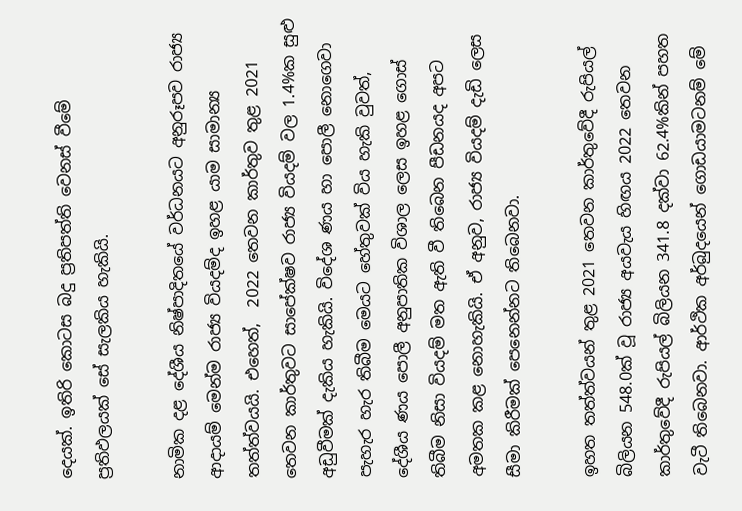දෙයක්. ඉතිරි කොටස බදු ප්‍රතිපත්ති වෙනස් වීමේ ප්‍රතිඵලයක් සේ සැලකිය හැකියි.

නාමික දළ දේශීය නිෂ්පාදිතයේ වර්ධනයට අනුරූපව රාජ්‍ය ආදායම් මෙන්ම රාජ්‍ය වියදම්ද ඉහළ යාම සාමාන්‍ය තත්ත්වයයි. එහෙත්,  2022 තෙවන කාර්තුව තුළ 2021 තෙවන කාර්තුවට සාපේක්ෂව රාජ්‍ය වියදම් වල 1.4%ක සුළු අඩුවීමක් දැකිය හැකියි. විදේශ ණය හා පොලී නොගෙවා පැහැර හැර තිබීම මෙයට හේතුවක් විය හැකි වුවත්, දේශීය ණය පොලී අනුපාතික විශාල ලෙස ඉහළ ගොස් තිබීම නිසා වියදම් මත ඇති වී තිබෙන පීඩනයද අප‍ට අමතක කළ නොහැකියි. ඒ අනුව, රාජ්‍ය වියදම් දැඩි ලෙස සීමා කිරීමක් පෙනෙන්නට තිබෙනවා.

ඉහත තත්ත්වයන් තුළ 2021 තෙවන කාර්තුවේදී රුපියල් බිලියන 548.0ක් වූ රාජ්‍ය අයවැය හිඟය 2022 තෙවන කාර්තුවේදී රුපියල් බිලියන 341.8 දක්වා 62.4%කින් පහත වැටී තිබෙනවා. ආර්ථික අර්බුදයෙන් ගොඩයාමටනම් මේ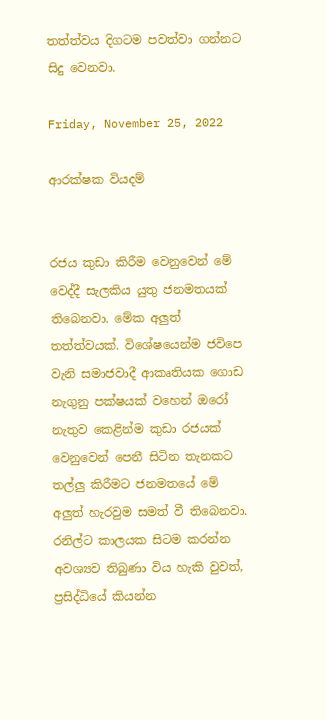තත්ත්වය දිගටම පවත්වා ගන්නට සිදු වෙනවා.

Friday, November 25, 2022

ආරක්ෂක වියදම්


රජය කුඩා කිරීම වෙනුවෙන් මේ වෙද්දී සැලකිය යුතු ජනමතයක් තිබෙනවා. මේක අලුත් තත්ත්වයක්. විශේෂයෙන්ම ජවිපෙ වැනි සමාජවාදී ආකෘතියක ගොඩ නැගුනු පක්ෂයක් වහෙන් ඔරෝ නැතුව කෙළින්ම කුඩා රජයක් වෙනුවෙන් පෙනී සිටින තැනකට තල්ලු කිරීමට ජනමතයේ මේ අලුත් හැරවුම සමත් වී තිබෙනවා. රනිල්ට කාලයක සිටම කරන්න අවශ්‍යව තිබුණා විය හැකි වුවත්, ප්‍රසිද්ධියේ කියන්න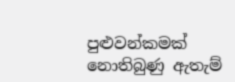පුළුවන්කමක් නොතිබුණු ඇතැම්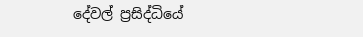දේවල් ප්‍රසිද්ධියේ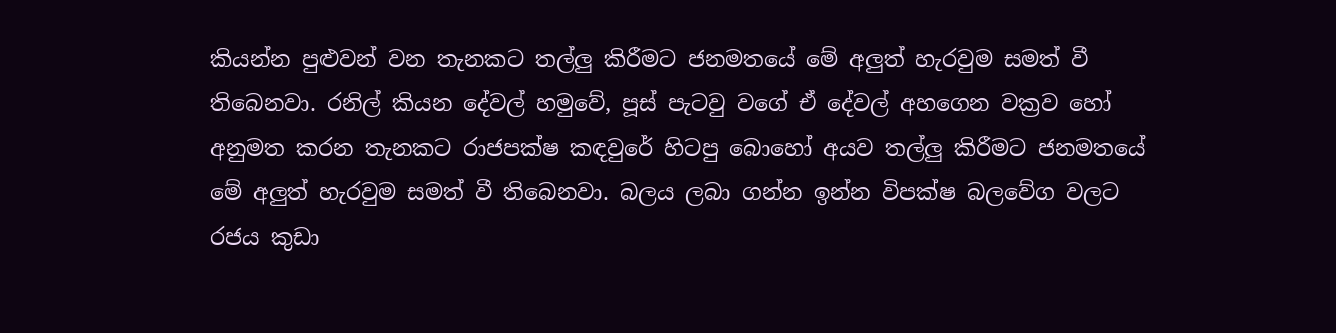කියන්න පුළුවන් වන තැනකට තල්ලු කිරීමට ජනමතයේ මේ අලුත් හැරවුම සමත් වී තිබෙනවා. රනිල් කියන දේවල් හමුවේ, පූස් පැටවු වගේ ඒ දේවල් අහගෙන වක්‍රව හෝ අනුමත කරන තැනකට රාජපක්ෂ කඳවුරේ හිටපු බොහෝ අයව තල්ලු කිරීමට ජනමතයේ මේ අලුත් හැරවුම සමත් වී තිබෙනවා. බලය ලබා ගන්න ඉන්න විපක්ෂ බලවේග වලට රජය කුඩා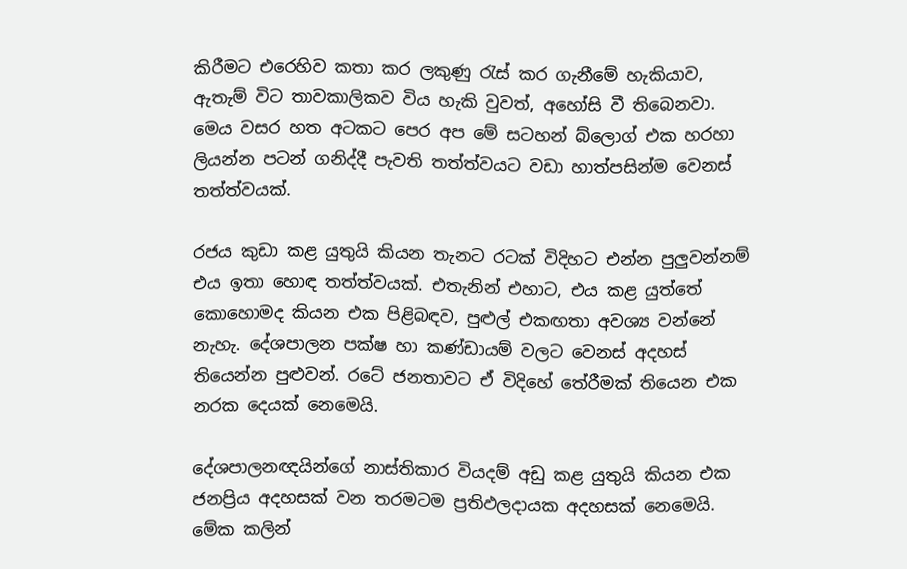කිරීමට එරෙහිව කතා කර ලකුණු රැස් කර ගැනීමේ හැකියාව, ඇතැම් විට තාවකාලිකව විය හැකි වුවත්, අහෝසි වී තිබෙනවා. මෙය වසර හත අටකට පෙර අප මේ සටහන් බ්ලොග් එක හරහා ලියන්න පටන් ගනිද්දී පැවති තත්ත්වයට වඩා හාත්පසින්ම වෙනස් තත්ත්වයක්.

රජය කුඩා කළ යුතුයි කියන තැනට රටක් විදිහට එන්න පුලුවන්නම් එය ඉතා හොඳ තත්ත්වයක්. එතැනින් එහාට, එය කළ යුත්තේ කොහොමද කියන එක පිළිබඳව, පුළුල් එකඟතා අවශ්‍ය වන්නේ නැහැ. දේශපාලන පක්ෂ හා කණ්ඩායම් වලට වෙනස් අදහස් තියෙන්න පුළුවන්. රටේ ජනතාවට ඒ විදිහේ තේරීමක් තියෙන එක නරක දෙයක් නෙමෙයි.

දේශපාලනඥයින්ගේ නාස්තිකාර වියදම් අඩු කළ යුතුයි කියන එක ජනප්‍රිය අදහසක් වන තරමටම ප්‍රතිඵලදායක අදහසක් නෙමෙයි. මේක කලින්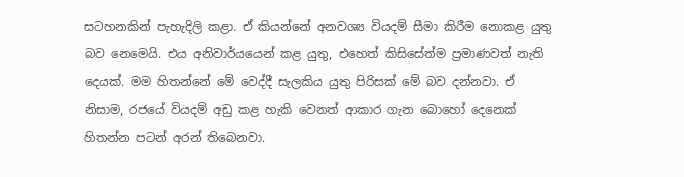සටහනකින් පැහැදිලි කළා. ඒ කියන්නේ අනවශ්‍ය වියදම් සීමා කිරීම නොකළ යුතු බව නෙමෙයි. එය අනිවාර්යයෙන් කළ යුතු, එහෙත් කිසිසේත්ම ප්‍රමාණවත් නැති දෙයක්. මම හිතන්නේ මේ වෙද්දී සැලකිය යුතු පිරිසක් මේ බව දන්නවා. ඒ නිසාම, රජයේ වියදම් අඩු කළ හැකි වෙනත් ආකාර ගැන බොහෝ දෙනෙක් හිතන්න පටන් අරන් තිබෙනවා.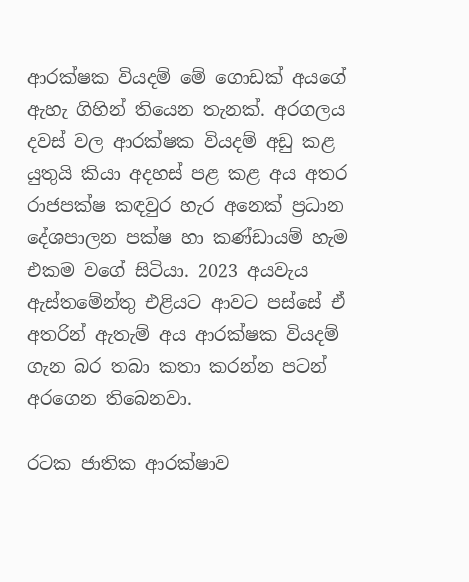ආරක්ෂක වියදම් මේ ගොඩක් අයගේ ඇහැ ගිහින් තියෙන තැනක්. අරගලය දවස් වල ආරක්ෂක වියදම් අඩු කළ යුතුයි කියා අදහස් පළ කළ අය අතර රාජපක්ෂ කඳවුර හැර අනෙක් ප්‍රධාන දේශපාලන පක්ෂ හා කණ්ඩායම් හැම එකම වගේ සිටියා. 2023 අයවැය ඇස්තමේන්තු එළියට ආවට පස්සේ ඒ අතරින් ඇතැම් අය ආරක්ෂක වියදම් ගැන බර තබා කතා කරන්න පටන් අරගෙන තිබෙනවා.

රටක ජාතික ආරක්ෂාව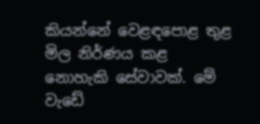කියන්නේ වෙළඳපොළ තුළ මිල නිර්ණය කළ නොහැකි සේවාවක්. මේ වැඩේ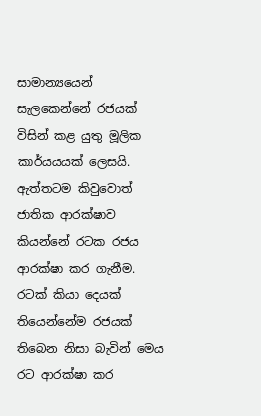සාමාන්‍යයෙන් සැලකෙන්නේ රජයක් විසින් කළ යුතු මූලික කාර්යයයක් ලෙසයි. ඇත්තටම කිවුවොත් ජාතික ආරක්ෂාව කියන්නේ රටක රජය ආරක්ෂා කර ගැනීම. රටක් කියා දෙයක් තියෙන්නේම රජයක් තිබෙන නිසා බැවින් මෙය රට ආරක්ෂා කර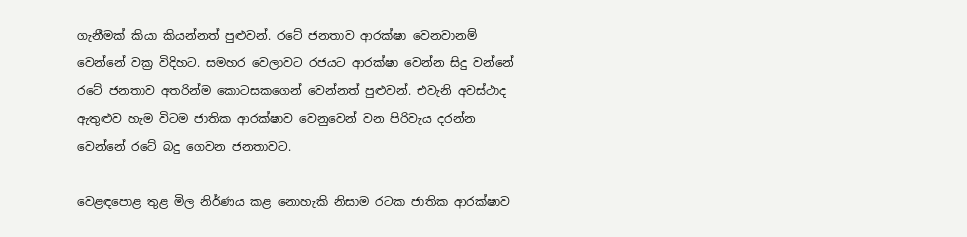ගැනීමක් කියා කියන්නත් පුළුවන්. රටේ ජනතාව ආරක්ෂා වෙනවානම් වෙන්නේ වක්‍ර විදිහට. සමහර වෙලාවට රජයට ආරක්ෂා වෙන්න සිදු වන්නේ රටේ ජනතාව අතරින්ම කොටසකගෙන් වෙන්නත් පුළුවන්. එවැනි අවස්ථාද ඇතුළුව හැම විටම ජාතික ආරක්ෂාව වෙනුවෙන් වන පිරිවැය දරන්න වෙන්නේ රටේ බදු ගෙවන ජනතාවට.

වෙළඳපොළ තුළ මිල නිර්ණය කළ නොහැකි නිසාම රටක ජාතික ආරක්ෂාව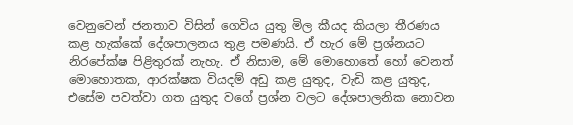වෙනුවෙන් ජනතාව විසින් ගෙවිය යුතු මිල කීයද කියලා තීරණය කළ හැක්කේ දේශපාලනය තුළ පමණයි. ඒ හැර මේ ප්‍රශ්නයට නිරපේක්ෂ පිළිතුරක් නැහැ. ඒ නිසාම, මේ මොහොතේ හෝ වෙනත් මොහොතක, ආරක්ෂක වියදම් අඩු කළ යුතුද, වැඩි කළ යුතුද, එසේම පවත්වා ගත යුතුද වගේ ප්‍රශ්න වලට දේශපාලනික නොවන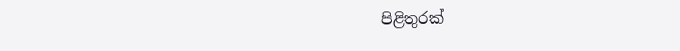පිළිතුරක්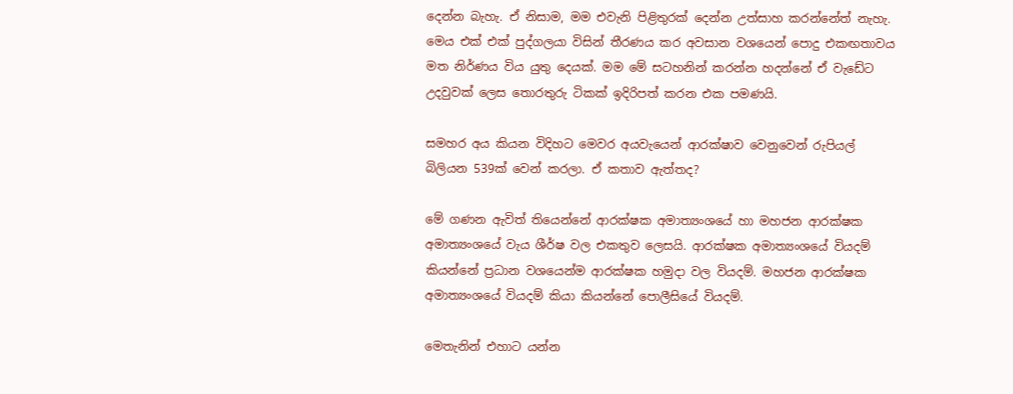දෙන්න බැහැ. ඒ නිසාම, මම එවැනි පිළිතුරක් දෙන්න උත්සාහ කරන්නේත් නැහැ. මෙය එක් එක් පුද්ගලයා විසින් තීරණය කර අවසාන වශයෙන් පොදු එකඟතාවය මත නිර්ණය විය යුතු දෙයක්. මම මේ සටහනින් කරන්න හදන්නේ ඒ වැඩේට උදවුවක් ලෙස තොරතුරු ටිකක් ඉදිරිපත් කරන එක පමණයි.

සමහර අය කියන විදිහට මෙවර අයවැයෙන් ආරක්ෂාව වෙනුවෙන් රුපියල් බිලියන 539ක් වෙන් කරලා. ඒ කතාව ඇත්තද?

මේ ගණන ඇවිත් තියෙන්නේ ආරක්ෂක අමාත්‍යංශයේ හා මහජන ආරක්ෂක අමාත්‍යංශයේ වැය ශීර්ෂ වල එකතුව ලෙසයි. ආරක්ෂක අමාත්‍යංශයේ වියදම් කියන්නේ ප්‍රධාන වශයෙන්ම ආරක්ෂක හමුදා වල වියදම්. මහජන ආරක්ෂක අමාත්‍යංශයේ වියදම් කියා කියන්නේ පොලීසියේ වියදම්.

මෙතැනින් එහාට යන්න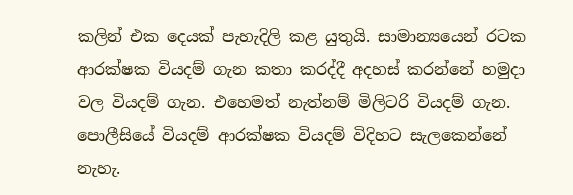කලින් එක දෙයක් පැහැදිලි කළ යුතුයි. සාමාන්‍යයෙන් රටක ආරක්ෂක වියදම් ගැන කතා කරද්දී අදහස් කරන්නේ හමුදා වල වියදම් ගැන. එහෙමත් නැත්නම් මිලිටරි වියදම් ගැන. පොලීසියේ වියදම් ආරක්ෂක වියදම් විදිහට සැලකෙන්නේ නැහැ.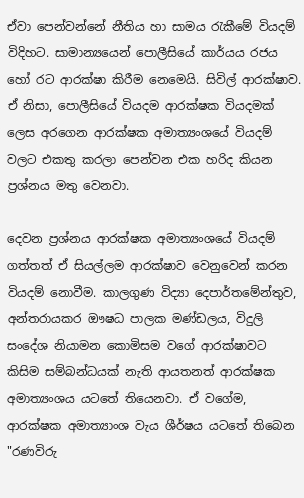ඒවා පෙන්වන්නේ නීතිය හා සාමය රැකීමේ වියදම් විදිහට. සාමාන්‍යයෙන් පොලීසියේ කාර්යය රජය හෝ රට ආරක්ෂා කිරීම නෙමෙයි. සිවිල් ආරක්ෂාව. ඒ නිසා, පොලීසියේ වියදම ආරක්ෂක වියදමක් ලෙස අරගෙන ආරක්ෂක අමාත්‍යංශයේ වියදම් වලට එකතු කරලා පෙන්වන එක හරිද කියන ප්‍රශ්නය මතු වෙනවා.

දෙවන ප්‍රශ්නය ආරක්ෂක අමාත්‍යංශයේ වියදම් ගත්තත් ඒ සියල්ලම ආරක්ෂාව වෙනුවෙන් කරන වියදම් නොවීම. කාලගුණ විද්‍යා දෙපාර්තමේන්තුව, අන්තරායකර ඖෂධ පාලක මණ්ඩලය, විදුලි සංදේශ නියාමන කොමිසම වගේ ආරක්ෂාවට කිසිම සම්බන්ධයක් නැති ආයතනත් ආරක්ෂක අමාත්‍යංශය යටතේ තියෙනවා. ඒ වගේම, ආරක්ෂක අමාත්‍යාංශ වැය ශීර්ෂය යටතේ තිබෙන "රණවිරු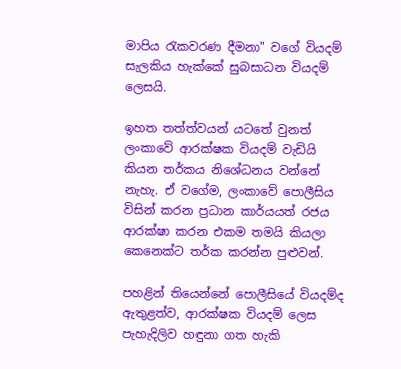මාපිය රැකවරණ දීමනා" වගේ වියදම් සැලකිය හැක්කේ සුබසාධන වියදම් ලෙසයි.

ඉහත තත්ත්වයන් යටතේ වුනත් ලංකාවේ ආරක්ෂක වියදම් වැඩියි කියන තර්කය නිශේධනය වන්නේ නැහැ. ඒ වගේම, ලංකාවේ පොලීසිය විසින් කරන ප්‍රධාන කාර්යයත් රජය ආරක්ෂා කරන එකම තමයි කියලා කෙනෙක්ට තර්ක කරන්න පුළුවන්.

පහළින් තියෙන්නේ පොලීසියේ වියදම්ද ඇතුළත්ව, ආරක්ෂක වියදම් ලෙස පැහැදිලිව හඳුනා ගත හැකි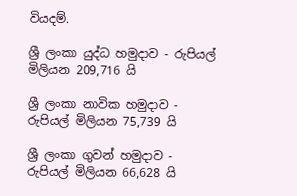වියදම්.

ශ්‍රී ලංකා යුද්ධ හමුදාව - රුපියල් මිලියන 209,716 යි

ශ්‍රී ලංකා නාවික හමුදාව - රුපියල් මිලියන 75,739 යි

ශ්‍රී ලංකා ගුවන් හමුදාව - රුපියල් මිලියන 66,628 යි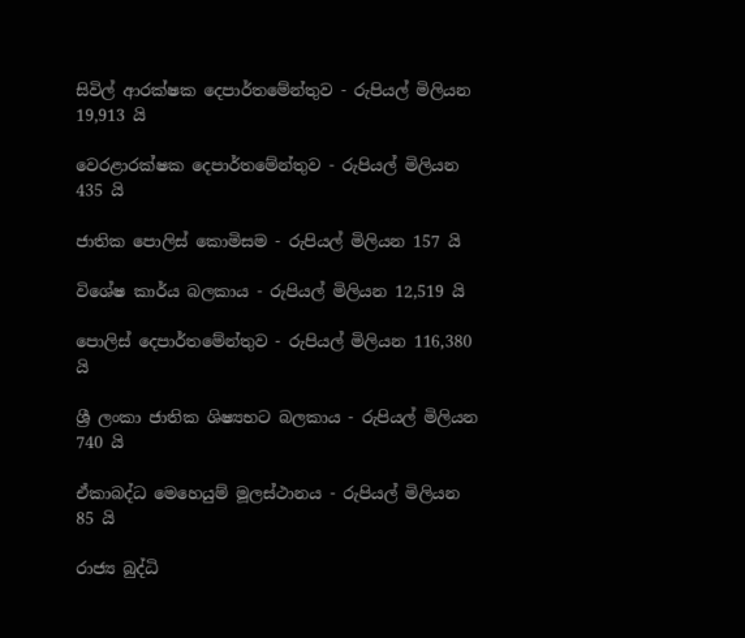සිවිල් ආරක්ෂක දෙපාර්තමේන්තුව - රුපියල් මිලියන 19,913 යි

වෙරළාරක්ෂක දෙපාර්තමේන්තුව - රුපියල් මිලියන 435 යි

ජාතික පොලිස් කොමිසම - රුපියල් මිලියන 157 යි

විශේෂ කාර්ය බලකාය - රුපියල් මිලියන 12,519 යි

පොලිස් දෙපාර්තමේන්තුව - රුපියල් මිලියන 116,380 යි

ශ්‍රී ලංකා ජාතික ශිෂ්‍යභට බලකාය - රුපියල් මිලියන 740 යි

ඒකාබද්ධ මෙහෙයුම් මූලස්ථානය - රුපියල් මිලියන 85 යි

රාජ්‍ය බුද්ධි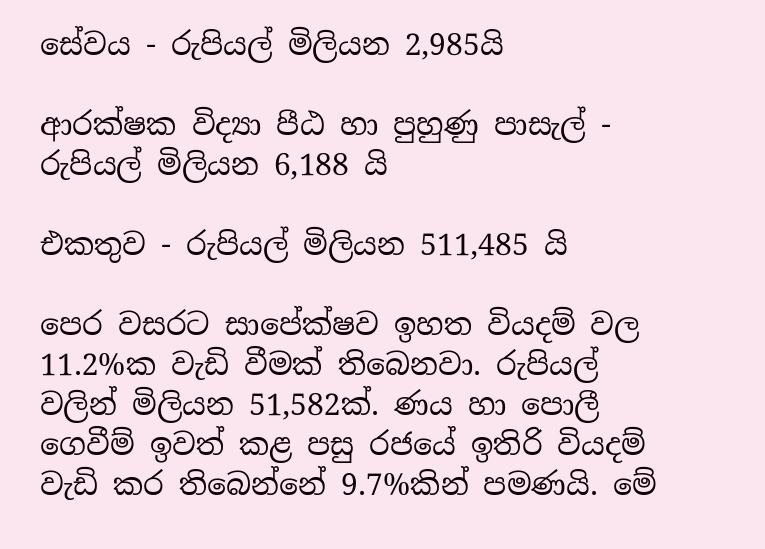සේවය - රුපියල් මිලියන 2,985යි

ආරක්ෂක විද්‍යා පීඨ හා පුහුණු පාසැල් - රුපියල් මිලියන 6,188 යි

එකතුව - රුපියල් මිලියන 511,485 යි

පෙර වසරට සාපේක්ෂව ඉහත වියදම් වල 11.2%ක වැඩි වීමක් තිබෙනවා. රුපියල් වලින් මිලියන 51,582ක්. ණය හා පොලී ගෙවීම් ඉවත් කළ පසු රජයේ ඉතිරි වියදම් වැඩි කර තිබෙන්නේ 9.7%කින් පමණයි. මේ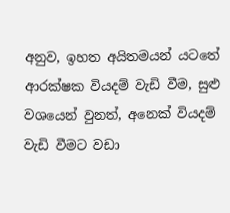අනුව, ඉහත අයිතමයන් යටතේ ආරක්ෂක වියදම් වැඩි වීම, සුළු වශයෙන් වුනත්, අනෙක් වියදම් වැඩි වීමට වඩා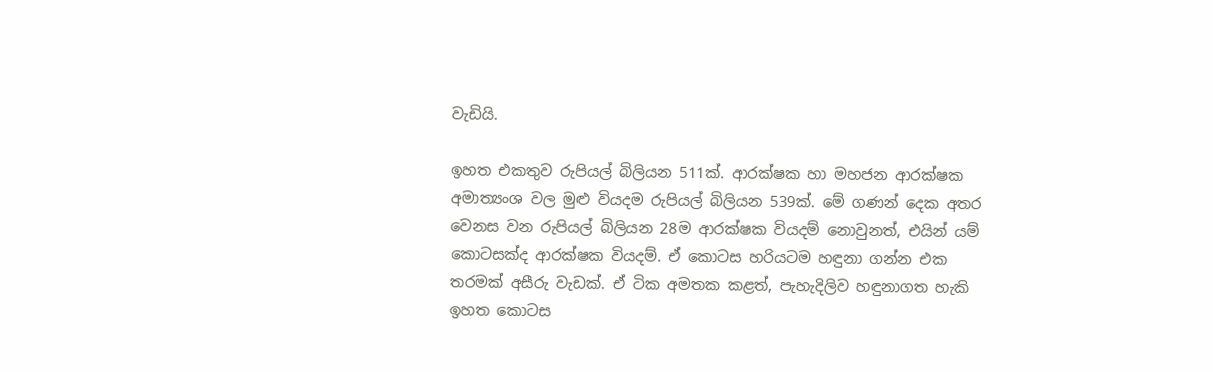වැඩියි.

ඉහත එකතුව රුපියල් බිලියන 511ක්. ආරක්ෂක හා මහජන ආරක්ෂක අමාත්‍යංශ වල මුළු වියදම රුපියල් බිලියන 539ක්. මේ ගණන් දෙක අතර වෙනස වන රුපියල් බිලියන 28ම ආරක්ෂක වියදම් නොවුනත්, එයින් යම් කොටසක්ද ආරක්ෂක වියදම්. ඒ කොටස හරියටම හඳුනා ගන්න එක තරමක් අසීරු වැඩක්. ඒ ටික අමතක කළත්, පැහැදිලිව හඳුනාගත හැකි ඉහත කොටස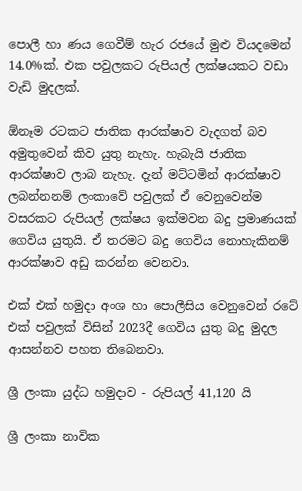පොලී හා ණය ගෙවීම් හැර රජයේ මුළු වියදමෙන් 14.0%ක්. එක පවුලකට රුපියල් ලක්ෂයකට වඩා වැඩි මුදලක්.

ඕනෑම රටකට ජාතික ආරක්ෂාව වැදගත් බව අමුතුවෙන් කිව යුතු නැහැ. හැබැයි ජාතික ආරක්ෂාව ලාබ නැහැ. දැන් මට්ටමින් ආරක්ෂාව ලබන්නනම් ලංකාවේ පවුලක් ඒ වෙනුවෙන්ම වසරකට රුපියල් ලක්ෂය ඉක්මවන බදු ප්‍රමාණයක් ගෙවිය යුතුයි. ඒ තරමට බදු ගෙවිය නොහැකිනම් ආරක්ෂාව අඩු කරන්න වෙනවා.

එක් එක් හමුදා අංශ හා පොලීසිය වෙනුවෙන් රටේ එක් පවුලක් විසින් 2023දී ගෙවිය යුතු බදු මුදල ආසන්නව පහත තිබෙනවා.

ශ්‍රී ලංකා යුද්ධ හමුදාව - රුපියල් 41,120 යි

ශ්‍රී ලංකා නාවික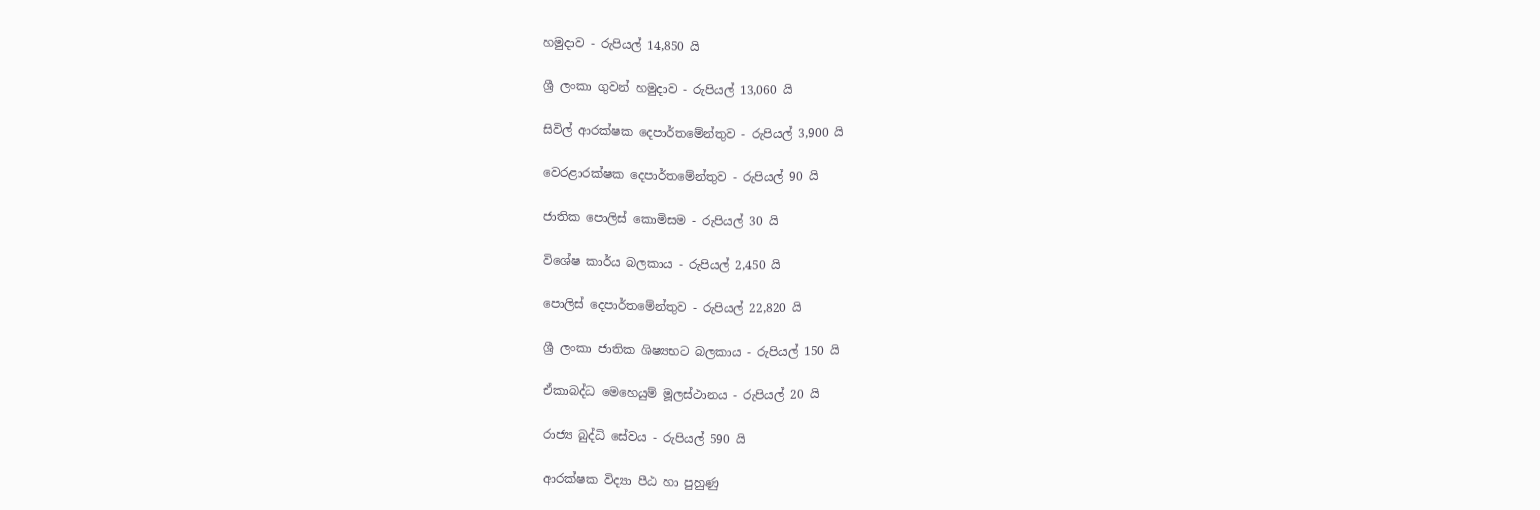හමුදාව - රුපියල් 14,850 යි

ශ්‍රී ලංකා ගුවන් හමුදාව - රුපියල් 13,060 යි

සිවිල් ආරක්ෂක දෙපාර්තමේන්තුව - රුපියල් 3,900 යි

වෙරළාරක්ෂක දෙපාර්තමේන්තුව - රුපියල් 90 යි

ජාතික පොලිස් කොමිසම - රුපියල් 30 යි

විශේෂ කාර්ය බලකාය - රුපියල් 2,450 යි

පොලිස් දෙපාර්තමේන්තුව - රුපියල් 22,820 යි

ශ්‍රී ලංකා ජාතික ශිෂ්‍යභට බලකාය - රුපියල් 150 යි

ඒකාබද්ධ මෙහෙයුම් මූලස්ථානය - රුපියල් 20 යි

රාජ්‍ය බුද්ධි සේවය - රුපියල් 590 යි

ආරක්ෂක විද්‍යා පීඨ හා පුහුණු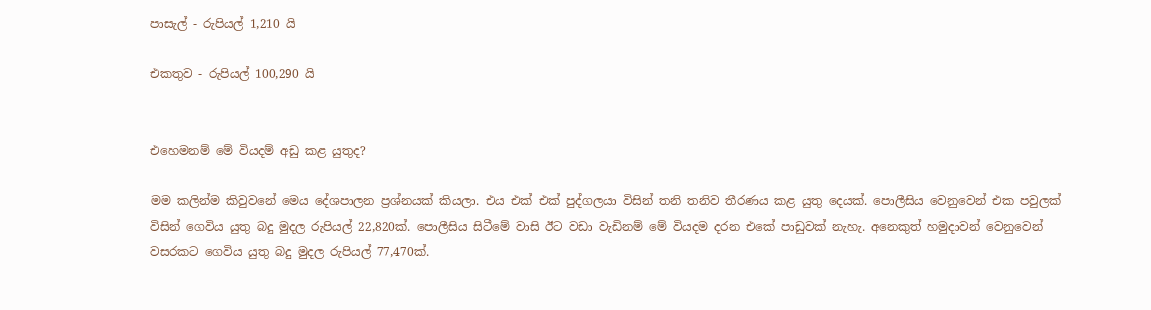පාසැල් - රුපියල් 1,210 යි

එකතුව - රුපියල් 100,290 යි


එහෙමනම් මේ වියදම් අඩු කළ යුතුද?

මම කලින්ම කිවුවනේ මෙය දේශපාලන ප්‍රශ්නයක් කියලා. එය එක් එක් පුද්ගලයා විසින් තනි තනිව තීරණය කළ යුතු දෙයක්. පොලීසිය වෙනුවෙන් එක පවුලක් විසින් ගෙවිය යුතු බදු මුදල රුපියල් 22,820ක්. පොලීසිය සිටීමේ වාසි ඊට වඩා වැඩිනම් මේ වියදම දරන එකේ පාඩුවක් නැහැ. අනෙකුත් හමුදාවන් වෙනුවෙන් වසරකට ගෙවිය යුතු බදු මුදල රුපියල් 77,470ක්.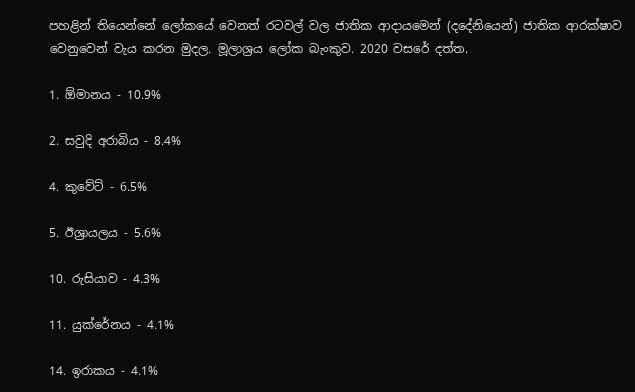පහළින් තියෙන්නේ ලෝකයේ වෙනත් රටවල් වල ජාතික ආදායමෙන් (දදේනියෙන්) ජාතික ආරක්ෂාව වෙනුවෙන් වැය කරන මුදල. මූලාශ්‍රය ලෝක බැංකුව. 2020 වසරේ දත්ත.

1. ඕමානය - 10.9%

2. සවුදි අරාබිය - 8.4%

4. කුවේට් - 6.5%

5. ඊශ්‍රායලය - 5.6%

10. රුසියාව - 4.3%

11. යුක්රේනය - 4.1%

14. ඉරාකය - 4.1%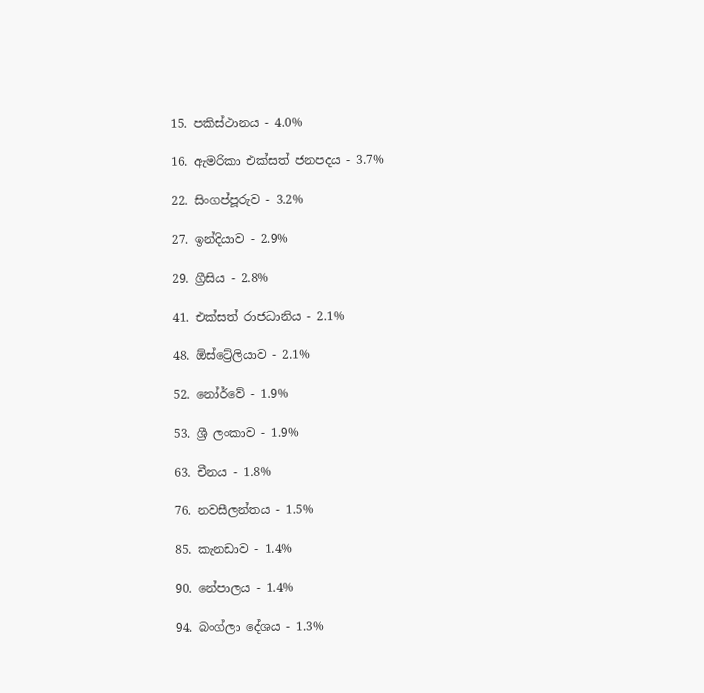15. පකිස්ථානය - 4.0%

16. ඇමරිකා එක්සත් ජනපදය - 3.7%

22. සිංගප්පූරුව - 3.2%

27. ඉන්දියාව - 2.9%

29. ග්‍රීසිය - 2.8%

41. එක්සත් රාජධානිය - 2.1%

48. ඕස්ට්‍රේලියාව - 2.1%

52. නෝර්වේ - 1.9%

53. ශ්‍රී ලංකාව - 1.9%

63. චීනය - 1.8%

76. නවසීලන්තය - 1.5%

85. කැනඩාව - 1.4%

90. නේපාලය - 1.4%

94. බංග්ලා දේශය - 1.3%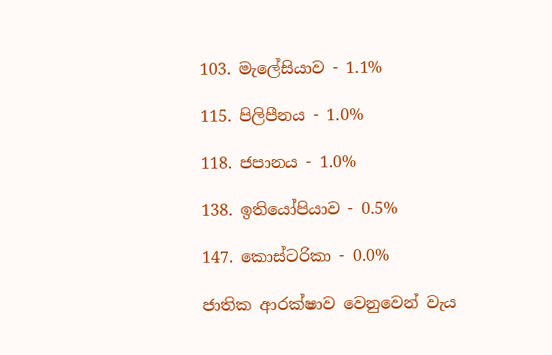103. මැලේසියාව - 1.1%

115. පිලිපීනය - 1.0%

118. ජපානය - 1.0%

138. ඉතියෝපියාව - 0.5%

147. කොස්ටරිකා - 0.0%

ජාතික ආරක්ෂාව වෙනුවෙන් වැය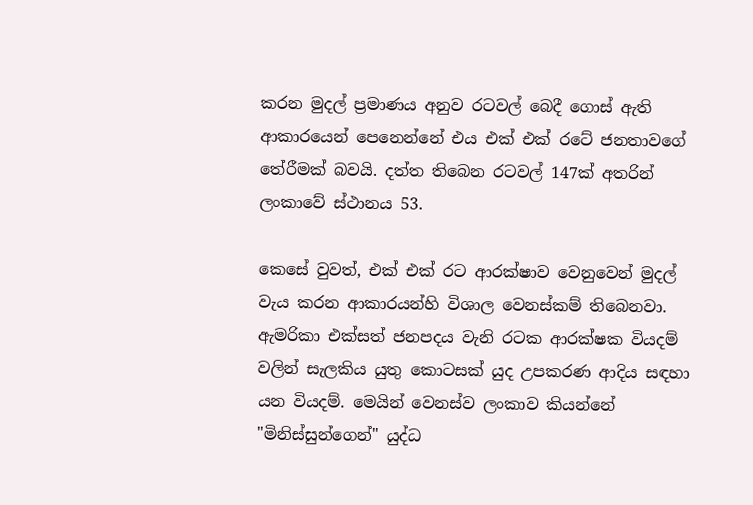කරන මුදල් ප්‍රමාණය අනුව රටවල් බෙදී ගොස් ඇති ආකාරයෙන් පෙනෙන්නේ එය එක් එක් රටේ ජනතාවගේ තේරීමක් බවයි. දත්ත තිබෙන රටවල් 147ක් අතරින් ලංකාවේ ස්ථානය 53.

කෙසේ වුවත්, එක් එක් රට ආරක්ෂාව වෙනුවෙන් මුදල් වැය කරන ආකාරයන්හි විශාල වෙනස්කම් තිබෙනවා. ඇමරිකා එක්සත් ජනපදය වැනි රටක ආරක්ෂක වියදම් වලින් සැලකිය යුතු කොටසක් යුද උපකරණ ආදිය සඳහා යන වියදම්. මෙයින් වෙනස්ව ලංකාව කියන්නේ "මිනිස්සුන්ගෙන්" යුද්ධ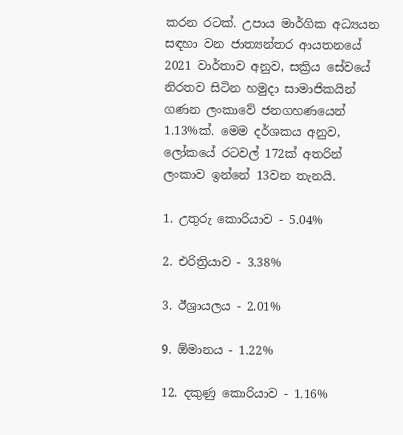කරන රටක්. උපාය මාර්ගික අධ්‍යයන සඳහා වන ජාත්‍යන්තර ආයතනයේ 2021 වාර්තාව අනුව, සක්‍රිය සේවයේ නිරතව සිටින හමුදා සාමාජිකයින් ගණන ලංකාවේ ජනගහණයෙන් 1.13%ක්. මෙම දර්ශකය අනුව, ලෝකයේ රටවල් 172ක් අතරින් ලංකාව ඉන්නේ 13වන තැනයි.

1. උතුරු කොරියාව - 5.04%

2. එරිත්‍රියාව - 3.38%

3. ඊශ්‍රායලය - 2.01%

9. ඕමානය - 1.22%

12. දකුණු කොරියාව - 1.16%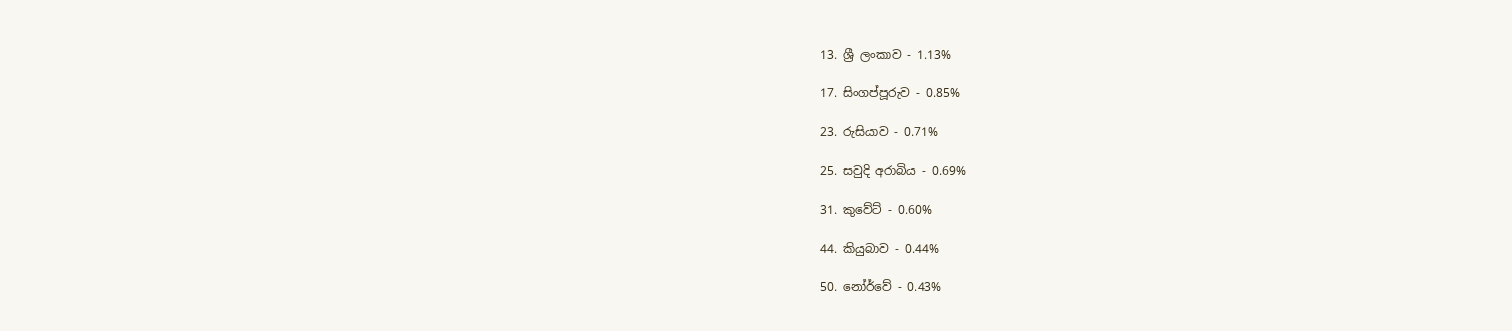13. ශ්‍රී ලංකාව - 1.13%

17. සිංගප්පූරුව - 0.85%

23. රුසියාව - 0.71%

25. සවුදි අරාබිය - 0.69%

31. කුවේට් - 0.60%

44. කියුබාව - 0.44%

50. නෝර්වේ - 0.43%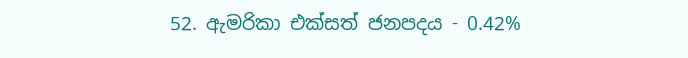52. ඇමරිකා එක්සත් ජනපදය - 0.42%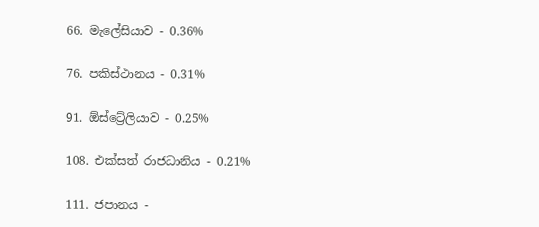66. මැලේසියාව - 0.36%

76. පකිස්ථානය - 0.31%

91. ඕස්ට්‍රේලියාව - 0.25%

108. එක්සත් රාජධානිය - 0.21%

111. ජපානය -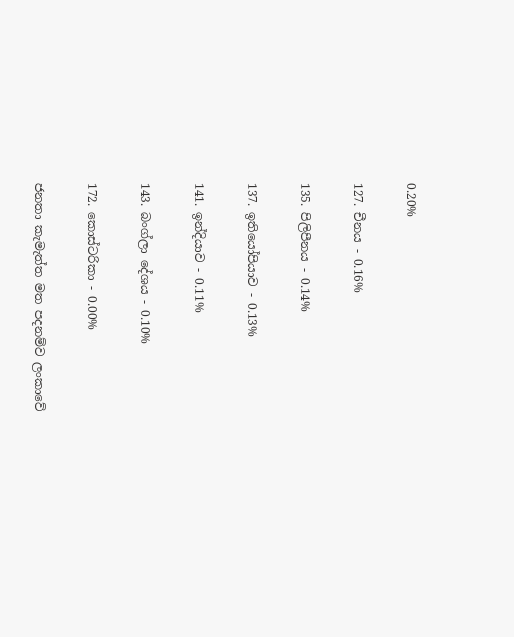0.20%

127. චීනය - 0.16%

135. පිලිපීනය - 0.14%

137. ඉතියෝපියාව - 0.13%

141. ඉන්දියාව - 0.11%

143. බංග්ලා දේශය - 0.10%

172. කොස්ටරිකා - 0.00%

ජනතා කැමැත්ත මත පදනම්ව ලංකාවේ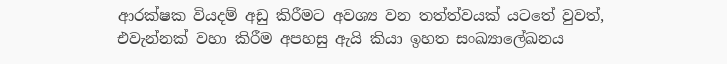ආරක්ෂක වියදම් අඩු කිරීමට අවශ්‍ය වන තත්ත්වයක් යටතේ වුවත්, එවැන්නක් වහා කිරීම අපහසු ඇයි කියා ඉහත සංඛ්‍යාලේඛනය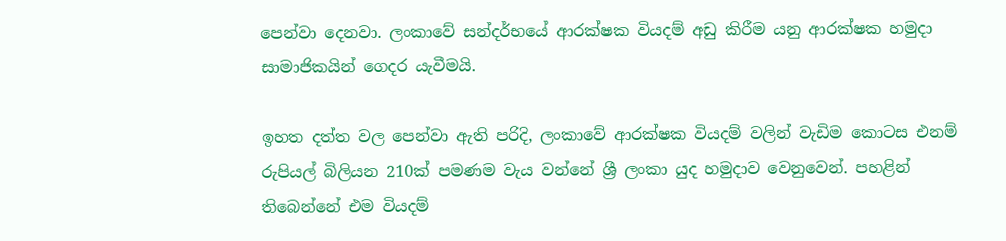පෙන්වා දෙනවා. ලංකාවේ සන්දර්භයේ ආරක්ෂක වියදම් අඩු කිරීම යනු ආරක්ෂක හමුදා සාමාජිකයින් ගෙදර යැවීමයි.

ඉහත දත්ත වල පෙන්වා ඇති පරිදි, ලංකාවේ ආරක්ෂක වියදම් වලින් වැඩිම කොටස එනම් රුපියල් බිලියන 210ක් පමණම වැය වන්නේ ශ්‍රී ලංකා යුද හමුදාව වෙනුවෙන්. පහළින් තිබෙන්නේ එම වියදම්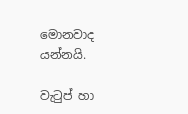මොනවාද යන්නයි.

වැටුප් හා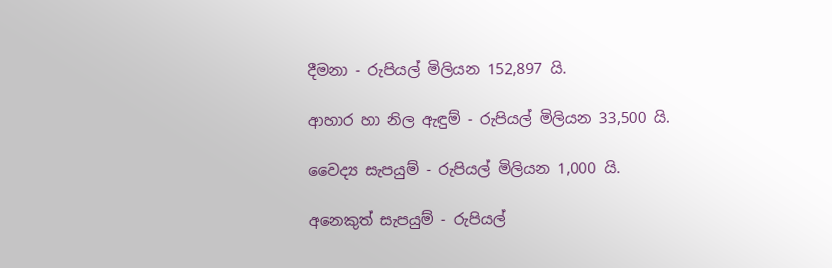දීමනා - රුපියල් මිලියන 152,897 යි.

ආහාර හා නිල ඇඳුම් - රුපියල් මිලියන 33,500 යි.

වෛද්‍ය සැපයුම් - රුපියල් මිලියන 1,000 යි.

අනෙකුත් සැපයුම් - රුපියල්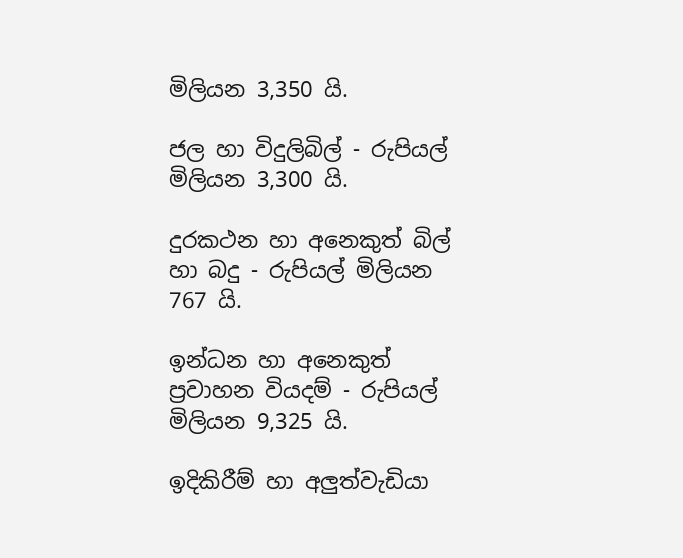මිලියන 3,350 යි.

ජල හා විදුලිබිල් - රුපියල් මිලියන 3,300 යි.

දුරකථන හා අනෙකුත් බිල් හා බදු - රුපියල් මිලියන 767 යි.

ඉන්ධන හා අනෙකුත් ප්‍රවාහන වියදම් - රුපියල් මිලියන 9,325 යි.

ඉදිකිරීම් හා අලුත්වැඩියා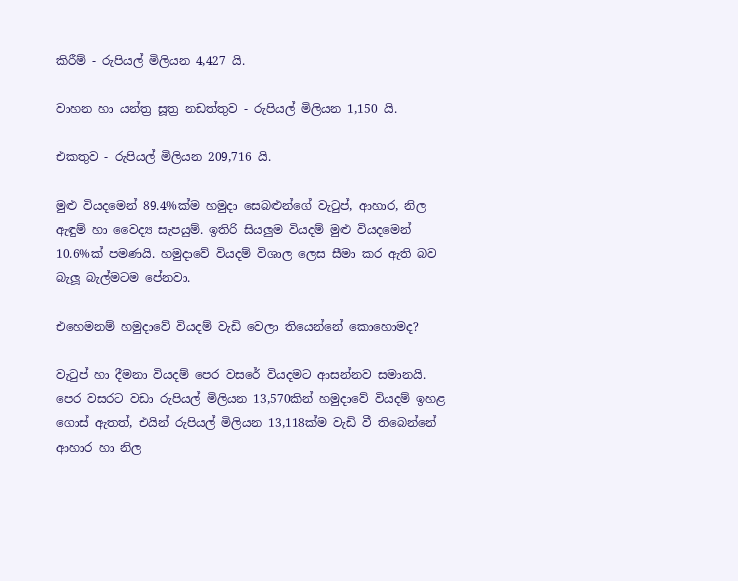කිරීම් - රුපියල් මිලියන 4,427 යි.

වාහන හා යන්ත්‍ර සූත්‍ර නඩත්තුව - රුපියල් මිලියන 1,150 යි.

එකතුව - රුපියල් මිලියන 209,716 යි.

මුළු වියදමෙන් 89.4%ක්ම හමුදා සෙබළුන්ගේ වැටුප්, ආහාර, නිල ඇඳුම් හා වෛද්‍ය සැපයුම්. ඉතිරි සියලුම වියදම් මුළු වියදමෙන් 10.6%ක් පමණයි. හමුදාවේ වියදම් විශාල ලෙස සීමා කර ඇති බව බැලූ බැල්මටම පේනවා.

එහෙමනම් හමුදාවේ වියදම් වැඩි වෙලා තියෙන්නේ කොහොමද?

වැටුප් හා දීමනා වියදම් පෙර වසරේ වියදමට ආසන්නව සමානයි. පෙර වසරට වඩා රුපියල් මිලියන 13,570කින් හමුදාවේ වියදම් ඉහළ ගොස් ඇතත්, එයින් රුපියල් මිලියන 13,118ක්ම වැඩි වී තිබෙන්නේ ආහාර හා නිල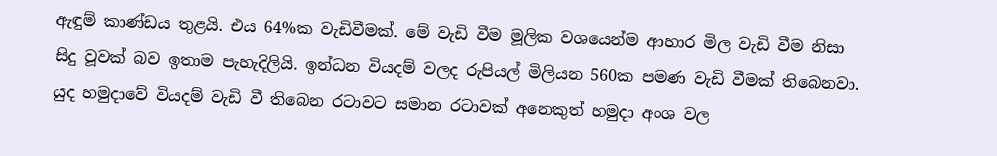ඇඳුම් කාණ්ඩය තුළයි. එය 64%ක වැඩිවීමක්. මේ වැඩි වීම මූලික වශයෙන්ම ආහාර මිල වැඩි වීම නිසා සිදු වූවක් බව ඉතාම පැහැදිලියි. ඉන්ධන වියදම් වලද රුපියල් මිලියන 560ක පමණ වැඩි වීමක් තිබෙනවා. යුද හමුදාවේ වියදම් වැඩි වී තිබෙන රටාවට සමාන රටාවක් අනෙකුත් හමුදා අංශ වල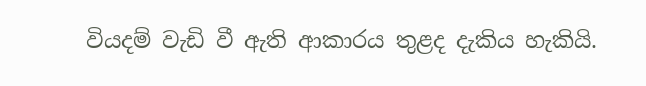වියදම් වැඩි වී ඇති ආකාරය තුළද දැකිය හැකියි.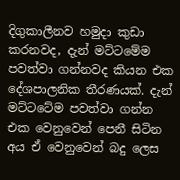දිගුකාලීනව හමුදා කුඩා කරනවද, දැන් මට්ටමේම පවත්වා ගන්නවද කියන එක දේශපාලනික තීරණයක්. දැන් මට්ටටේම පවත්වා ගන්න එක වෙනුවෙන් පෙනී සිටින අය ඒ වෙනුවෙන් බදු ලෙස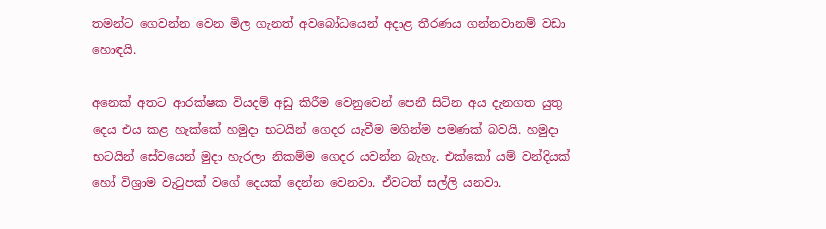තමන්ට ගෙවන්න වෙන මිල ගැනත් අවබෝධයෙන් අදාළ තීරණය ගන්නවානම් වඩා හොඳයි.

අනෙක් අතට ආරක්ෂක වියදම් අඩු කිරීම වෙනුවෙන් පෙනී සිටින අය දැනගත යුතු දෙය එය කළ හැක්කේ හමුදා භටයින් ගෙදර යැවීම මගින්ම පමණක් බවයි. හමුදා භටයින් සේවයෙන් මුදා හැරලා නිකම්ම ගෙදර යවන්න බැහැ. එක්කෝ යම් වන්දියක් හෝ විශ්‍රාම වැටුපක් වගේ දෙයක් දෙන්න වෙනවා. ඒවටත් සල්ලි යනවා.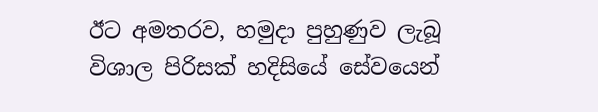ඊට අමතරව, හමුදා පුහුණුව ලැබූ විශාල පිරිසක් හදිසියේ සේවයෙන්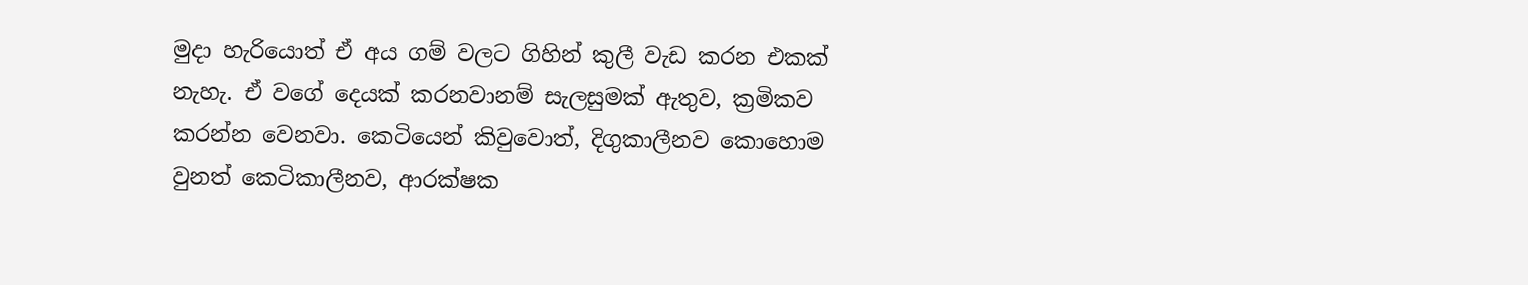මුදා හැරියොත් ඒ අය ගම් වලට ගිහින් කුලී වැඩ කරන එකක් නැහැ. ඒ වගේ දෙයක් කරනවානම් සැලසුමක් ඇතුව, ක්‍රමිකව කරන්න වෙනවා. කෙටියෙන් කිවුවොත්, දිගුකාලීනව කොහොම වුනත් කෙටිකාලීනව, ආරක්ෂක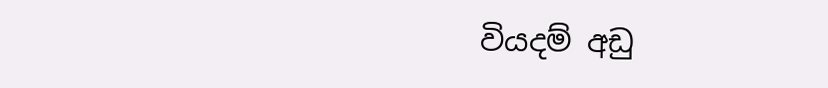වියදම් අඩු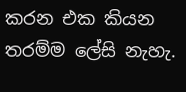කරන එක කියන තරම්ම ලේසි නැහැ.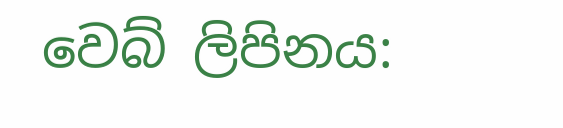වෙබ් ලිපිනය: